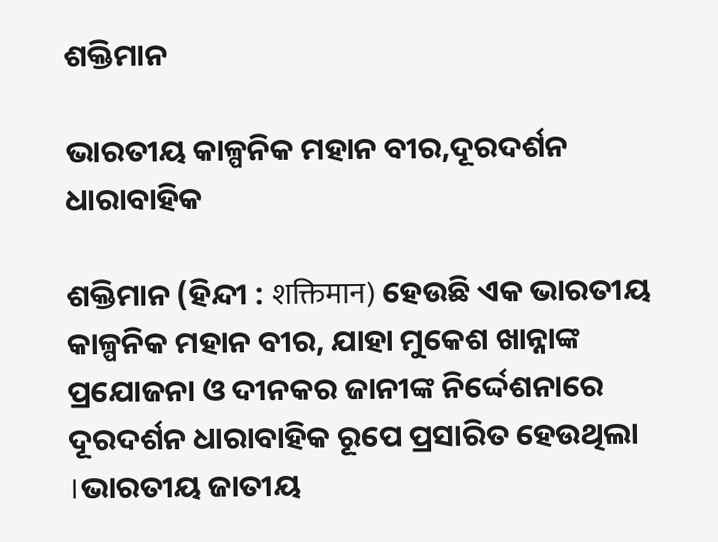ଶକ୍ତିମାନ

ଭାରତୀୟ କାଳ୍ପନିକ ମହାନ ବୀର,ଦୂରଦର୍ଶନ ଧାରାବାହିକ

ଶକ୍ତିମାନ (ହିନ୍ଦୀ : शक्तिमान) ହେଉଛି ଏକ ଭାରତୀୟ କାଳ୍ପନିକ ମହାନ ବୀର, ଯାହା ମୁକେଶ ଖାନ୍ନାଙ୍କ ପ୍ରଯୋଜନା ଓ ଦୀନକର ଜାନୀଙ୍କ ନିର୍ଦ୍ଦେଶନାରେ ଦୂରଦର୍ଶନ ଧାରାବାହିକ ରୂପେ ପ୍ରସାରିତ ହେଉଥିଲା ।ଭାରତୀୟ ଜାତୀୟ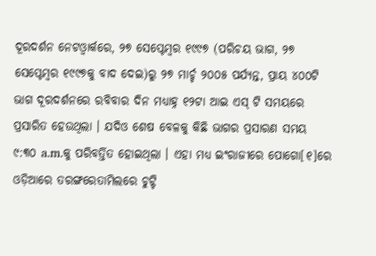ଦୂରଦର୍ଶନ ନେଟଓ୍ବାର୍କରେ, ୨୭ ସେପ୍ଟେମ୍ବର ୧୯୯୭ (ପରିଚୟ ଭାଗ, ୨୭ ସେପ୍ଟେମ୍ବର ୧୯୯୭କୁ ବାଦ ଦେଇ)ରୁ ୨୭ ମାର୍ଚ୍ଚ ୨୦୦୫ ପର୍ଯ୍ୟନ୍ତ, ପ୍ରାୟ ୪୦୦ଟି ଭାଗ ଦୂରଦର୍ଶନରେ ରବିବାର ଦିନ ମଧ୍ୟାହ୍ନ ୧୨ଟା ଆଇ ଏସ୍ ଟି ସମୟରେ ପ୍ରସାରିତ ହେଉଥିଲା । ଯଦିଓ ଶେଷ ବେଳକୁ କିଛି ଭାଗର ପ୍ରସାରଣ ସମୟ ୯:୩୦ a.m.କୁ ପରିବର୍ତ୍ତିତ ହୋଇଥିଲା । ଏହା ମଧ୍ୟ ଇଂରାଜୀରେ ପୋଗୋ[୧]ରେ ଓଡ଼ିଆରେ ତରଙ୍ଗରେତାମିଲରେ ଚୁଟ୍ଟି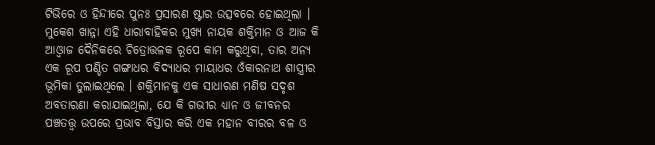ଟିଭିରେ ଓ ହିନ୍ଦୀରେ ପୁନଃ ପ୍ରସାରଣ ଷ୍ଟାର ଉତ୍ସବରେ ହୋଇଥିଲା । ମୁକେଶ ଖାନ୍ନା ଏହି ଧାରାବାହିକର ମୁଖ୍ୟ ନାୟକ ଶକ୍ତିମାନ ଓ ଆଜ କି ଆଓ୍ବାଜ ଦୈନିକରେ ଚିତ୍ରୋତ୍ତଳକ ରୂପେ କାମ କରୁଥିବା, ତାର ଅନ୍ୟ ଏକ ରୂପ ପଣ୍ଡିତ ଗଙ୍ଗାଧର ବିଦ୍ୟାଧର ମାୟାଧର ଓଁକାରନାଥ ଶାସ୍ତ୍ରୀର ଭୂମିକା ତୁଲାଇଥିଲେ । ଶକ୍ତିମାନକୁ ଏକ ସାଧାରଣ ମଣିଷ ସଦୃଶ ଅବତାରଣା କରାଯାଇଥିଲା, ଯେ କି ଗଭୀର ଧ୍ୟାନ ଓ ଜୀବନର ପଞ୍ଚତତ୍ତ୍ୱ ଉପରେ ପ୍ରଭାବ ବିସ୍ତାର କରି ଏକ ମହାନ ବୀରର ବଳ ଓ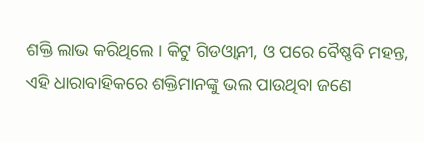ଶକ୍ତି ଲାଭ କରିଥିଲେ । କିଟୁ ଗିଡଓ୍ବାନୀ, ଓ ପରେ ବୈଷ୍ଣବି ମହନ୍ତ, ଏହି ଧାରାବାହିକରେ ଶକ୍ତିମାନଙ୍କୁ ଭଲ ପାଉଥିବା ଜଣେ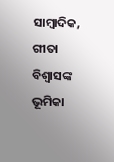ସାମ୍ବାଦିକ, ଗୀତା ବିଶ୍ୱାସଙ୍କ ଭୂମିକା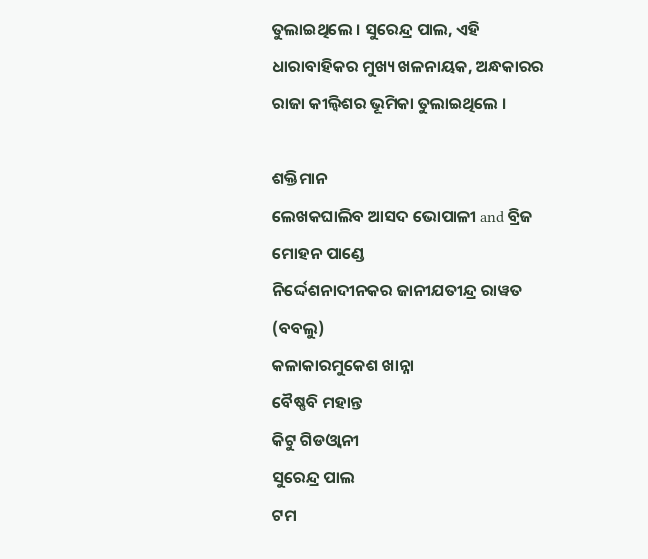ତୁଲାଇଥିଲେ । ସୁରେନ୍ଦ୍ର ପାଲ, ଏହି ଧାରାବାହିକର ମୁଖ୍ୟ ଖଳନାୟକ, ଅନ୍ଧକାରର ରାଜା କୀଲ୍ବିଶର ଭୂମିକା ତୁଲାଇଥିଲେ ।

ଶକ୍ତିମାନ
ଲେଖକଘାଲିବ ଆସଦ ଭୋପାଳୀ and ବ୍ରିଜ ମୋହନ ପାଣ୍ଡେ
ନିର୍ଦ୍ଦେଶନାଦୀନକର ଜାନୀଯତୀନ୍ଦ୍ର ରାୱତ (ବବଲୁ)
କଳାକାରମୁକେଶ ଖାନ୍ନା
ବୈଷ୍ଣବି ମହାନ୍ତ
କିଟୁ ଗିଡଓ୍ବାନୀ
ସୁରେନ୍ଦ୍ର ପାଲ
ଟମ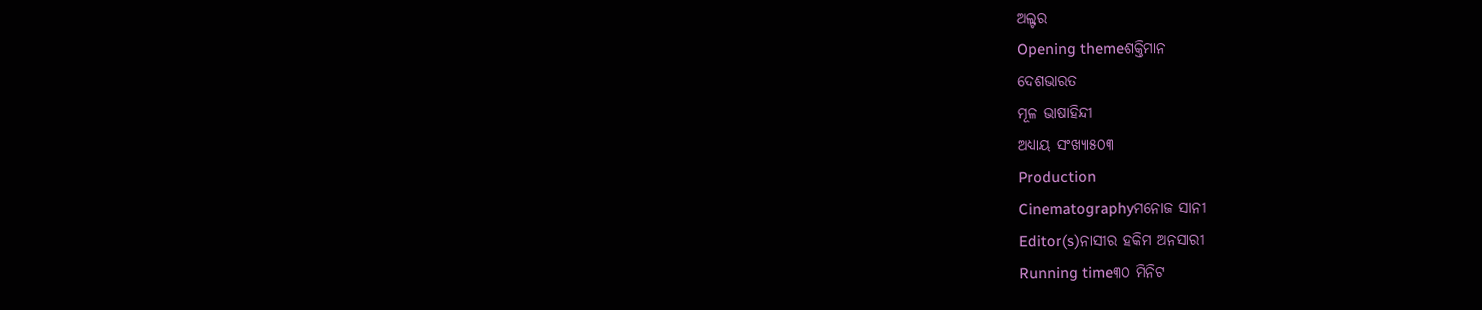ଅଲ୍ଟର
Opening themeଶକ୍ତିମାନ
ଦେଶଭାରତ
ମୂଳ ଭାଷାହିନ୍ଦୀ
ଅଧ୍ୟାୟ ସଂଖ୍ୟା୫୦୩
Production
Cinematographyମନୋଜ ସାନୀ
Editor(s)ନାସୀର ହକିମ ଅନସାରୀ
Running time୩୦ ମିନିଟ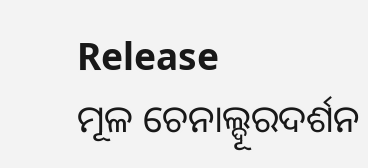Release
ମୂଳ ଚେନାଲ୍ଦୂରଦର୍ଶନ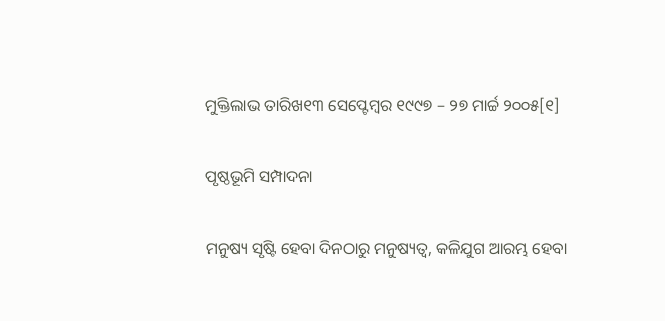ମୁକ୍ତିଲାଭ ତାରିଖ୧୩ ସେପ୍ଟେମ୍ବର ୧୯୯୭ – ୨୭ ମାର୍ଚ୍ଚ ୨୦୦୫[୧]

ପୃଷ୍ଠଭୂମି ସମ୍ପାଦନା

ମନୁଷ୍ୟ ସୃଷ୍ଟି ହେବା ଦିନଠାରୁ ମନୁଷ୍ୟତ୍ୱ, କଳିଯୁଗ ଆରମ୍ଭ ହେବା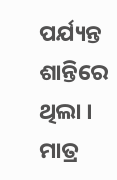ପର୍ଯ୍ୟନ୍ତ ଶାନ୍ତିରେ ଥିଲା । ମାତ୍ର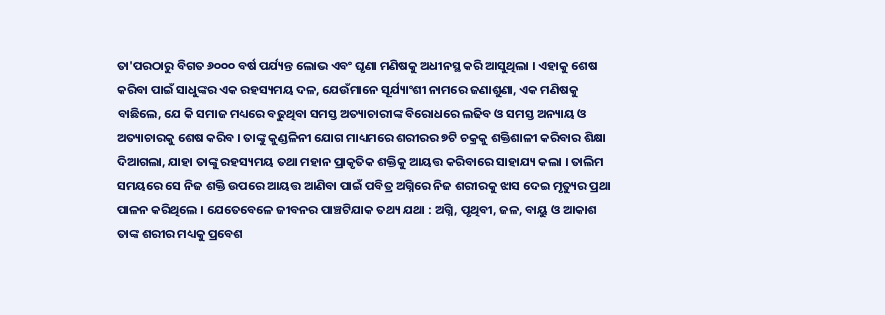ତା'ପରଠାରୁ ବିଗତ ୬୦୦୦ ବର୍ଷ ପର୍ଯ୍ୟନ୍ତ ଲୋଭ ଏବଂ ଘୃଣା ମଣିଷକୁ ଅଧୀନସ୍ଥ କରି ଆସୁଥିଲା । ଏହାକୁ ଶେଷ କରିବା ପାଇଁ ସାଧୁଙ୍କର ଏକ ରହସ୍ୟମୟ ଦଳ, ଯେଉଁମାନେ ସୂର୍ଯ୍ୟାଂଶୀ ନାମରେ ଜଣାଶୁଣା, ଏକ ମଣିଷକୁ ବାଛିଲେ, ଯେ କି ସମାଜ ମଧ୍ୟରେ ବଢୁଥିବା ସମସ୍ତ ଅତ୍ୟାଚାରୀଙ୍କ ବିରୋଧରେ ଲଢିବ ଓ ସମସ୍ତ ଅନ୍ୟାୟ ଓ ଅତ୍ୟାଚାରକୁ ଶେଷ କରିବ । ତାଙ୍କୁ କୁଣ୍ଡଳିନୀ ଯୋଗ ମାଧ୍ୟମରେ ଶରୀରର ୭ଟି ଚକ୍ରକୁ ଶକ୍ତିଶାଳୀ କରିବାର ଶିକ୍ଷା ଦିଆଗଲା, ଯାହା ତାଙ୍କୁ ରହସ୍ୟମୟ ତଥା ମହାନ ପ୍ରାକୃତିକ ଶକ୍ତିକୁ ଆୟତ୍ତ କରିବାରେ ସାହାଯ୍ୟ କଲା । ତାଲିମ ସମୟରେ ସେ ନିଜ ଶକ୍ତି ଉପରେ ଆୟତ୍ତ ଆଣିବା ପାଇଁ ପବିତ୍ର ଅଗ୍ନିରେ ନିଜ ଶରୀରକୁ ଝାସ ଦେଇ ମୃତ୍ୟୁର ପ୍ରଥା ପାଳନ କରିଥିଲେ । ଯେତେବେଳେ ଜୀବନର ପାଞ୍ଚଟିଯାକ ତଥ୍ୟ ଯଥା : ଅଗ୍ନି, ପୃଥିବୀ, ଜଳ, ବାୟୁ ଓ ଆକାଶ ତାଙ୍କ ଶରୀର ମଧ୍ୟକୁ ପ୍ରବେଶ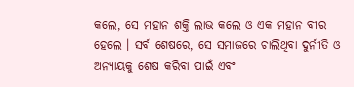କଲେ, ସେ ମହାନ ଶକ୍ତି ଲାଭ କଲେ ଓ ଏକ ମହାନ ବୀର ହେଲେ । ସର୍ବ ଶେଷରେ, ସେ ସମାଜରେ ଚାଲିଥିବା ଦୁର୍ନୀତି ଓ ଅନ୍ୟାୟକୁ ଶେଷ କରିବା ପାଇଁ ଏବଂ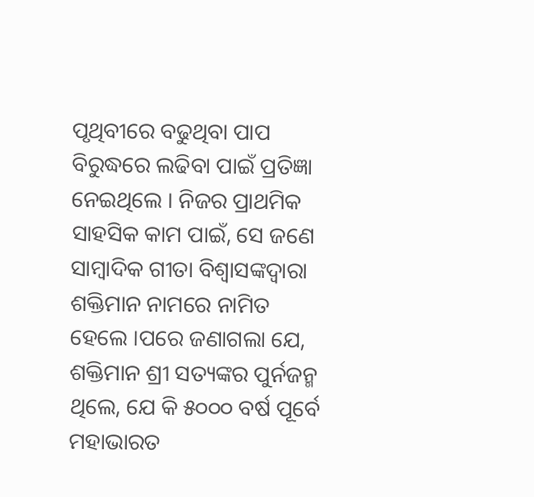ପୃଥିବୀରେ ବଢୁଥିବା ପାପ ବିରୁଦ୍ଧରେ ଲଢିବା ପାଇଁ ପ୍ରତିଜ୍ଞା ନେଇଥିଲେ । ନିଜର ପ୍ରାଥମିକ ସାହସିକ କାମ ପାଇଁ, ସେ ଜଣେ ସାମ୍ବାଦିକ ଗୀତା ବିଶ୍ୱାସଙ୍କଦ୍ୱାରା ଶକ୍ତିମାନ ନାମରେ ନାମିତ ହେଲେ ।ପରେ ଜଣାଗଲା ଯେ, ଶକ୍ତିମାନ ଶ୍ରୀ ସତ୍ୟଙ୍କର ପୁର୍ନଜନ୍ମ ଥିଲେ, ଯେ କି ୫୦୦୦ ବର୍ଷ ପୂର୍ବେ ମହାଭାରତ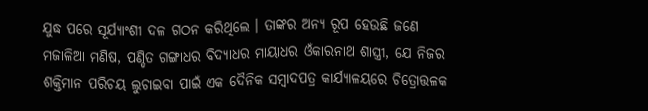ଯୁଦ୍ଧ ପରେ ସୂର୍ଯ୍ୟାଂଶୀ ଦଳ ଗଠନ କରିଥିଲେ । ତାଙ୍କର ଅନ୍ୟ ରୂପ ହେଉଛି ଜଣେ ମଜାଳିଆ ମଣିଷ, ପଣ୍ଡିତ ଗଙ୍ଗାଧର ବିଦ୍ୟାଧର ମାୟାଧର ଓଁକାରନାଥ ଶାସ୍ତ୍ରୀ, ଯେ ନିଜର ଶକ୍ତିମାନ ପରିଚୟ ଲୁଚାଇବା ପାଇଁ ଏକ ଦୈନିକ ସମ୍ବାଦପତ୍ର କାର୍ଯ୍ୟାଳୟରେ ଚିତ୍ରୋତ୍ତଳକ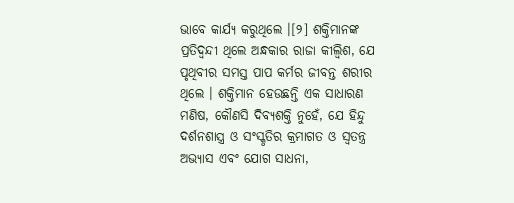ଭାବେ କାର୍ଯ୍ୟ କରୁଥିଲେ ।[୨] ଶକ୍ତିମାନଙ୍କ ପ୍ରତିଦ୍ୱନ୍ଦୀ ଥିଲେ ଅନ୍ଧକାର ରାଜା କୀଲ୍ବିଶ, ଯେ ପୃଥିବୀର ସମସ୍ତ ପାପ କର୍ମର ଜୀବନ୍ତ ଶରୀର ଥିଲେ । ଶକ୍ତିମାନ ହେଉଛନ୍ତି ଏକ ସାଧାରଣ ମଣିଷ, କୌଣସି ଦିବ୍ୟଶକ୍ତି ନୁହେଁ, ଯେ ହିନ୍ଦୁ ଦର୍ଶନଶାସ୍ତ୍ର ଓ ସଂସ୍କୃତିର କ୍ରମାଗତ ଓ ସ୍ୱତନ୍ତ୍ର ଅଭ୍ୟାସ ଏବଂ ଯୋଗ ସାଧନା,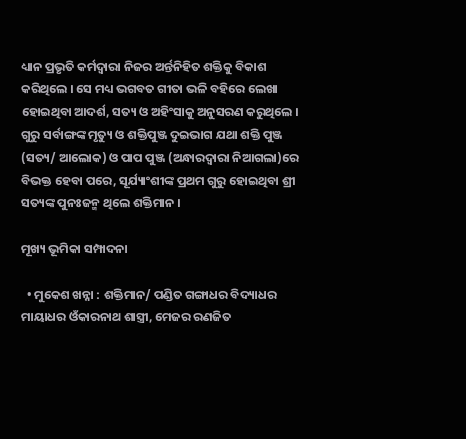ଧ୍ୟାନ ପ୍ରଭୃତି କର୍ମଦ୍ୱାରା ନିଜର ଅର୍ନ୍ତନିହିତ ଶକ୍ତିକୁ ବିକାଶ କରିଥିଲେ । ସେ ମଧ୍ୟ ଭଗବତ ଗୀତା ଭଳି ବହିରେ ଲେଖା ହୋଇଥିବା ଆଦର୍ଶ, ସତ୍ୟ ଓ ଅହିଂସାକୁ ଅନୁସରଣ କରୁଥିଲେ । ଗୁରୁ ସର୍ବାଙ୍ଗଙ୍କ ମୃତ୍ୟୁ ଓ ଶକ୍ତିପୁଞ୍ଜ ଦୁଇଭାଗ ଯଥା ଶକ୍ତି ପୁଞ୍ଜ (ସତ୍ୟ/ ଆଲୋକ) ଓ ପାପ ପୁଞ୍ଜ (ଅନ୍ଧାରଦ୍ୱାରା ନିଆଗଲା)ରେ ବିଭକ୍ତ ହେବା ପରେ, ସୂର୍ଯ୍ୟାଂଶୀଙ୍କ ପ୍ରଥମ ଗୁରୁ ହୋଇଥିବା ଶ୍ରୀ ସତ୍ୟଙ୍କ ପୁନଃଜନ୍ମ ଥିଲେ ଶକ୍ତିମାନ ।

ମୂଖ୍ୟ ଭୂମିକା ସମ୍ପାଦନା

  • ମୁକେଶ ଖନ୍ନା : ଶକ୍ତିମାନ/ ପଣ୍ଡିତ ଗଙ୍ଗାଧର ବିଦ୍ୟାଧର ମାୟାଧର ଓଁକାରନାଥ ଶାସ୍ତ୍ରୀ, ମେଜର ରଣଜିତ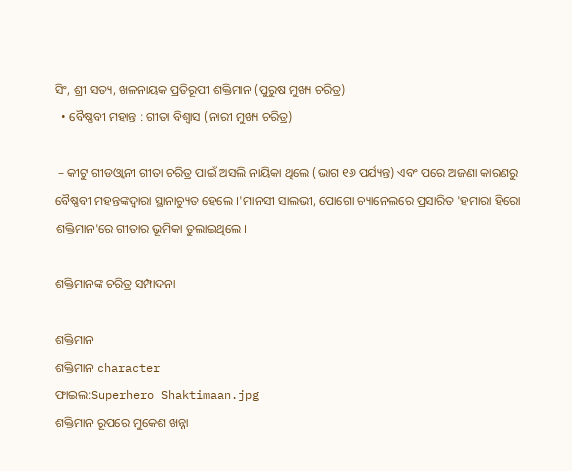ସିଂ, ଶ୍ରୀ ସତ୍ୟ, ଖଳନାୟକ ପ୍ରତିରୂପୀ ଶକ୍ତିମାନ (ପୁରୁଷ ମୁଖ୍ୟ ଚରିତ୍ର)
  • ବୈଷ୍ଣବୀ ମହାନ୍ତ : ଗୀତା ବିଶ୍ୱାସ (ନାରୀ ମୁଖ୍ୟ ଚରିତ୍ର)

 – କୀଟୁ ଗୀଡଓ୍ବାନୀ ଗୀତା ଚରିତ୍ର ପାଇଁ ଅସଲି ନାୟିକା ଥିଲେ (ଭାଗ ୧୬ ପର୍ଯ୍ୟନ୍ତ) ଏବଂ ପରେ ଅଜଣା କାରଣରୁ ବୈଷ୍ଣବୀ ମହନ୍ତଙ୍କଦ୍ୱାରା ସ୍ଥାନାଚ୍ୟୁତ ହେଲେ ।'ମାନସୀ ସାଲଭୀ, ପୋଗୋ ଚ୍ୟାନେଲରେ ପ୍ରସାରିତ 'ହମାରା ହିରୋ ଶକ୍ତିମାନ'ରେ ଗୀତାର ଭୂମିକା ତୁଲାଇଥିଲେ ।

ଶକ୍ତିମାନଙ୍କ ଚରିତ୍ର ସମ୍ପାଦନା

ଶକ୍ତିମାନ
ଶକ୍ତିମାନ character
ଫାଇଲ:Superhero Shaktimaan.jpg
ଶକ୍ତିମାନ ରୂପରେ ମୁକେଶ ଖନ୍ନା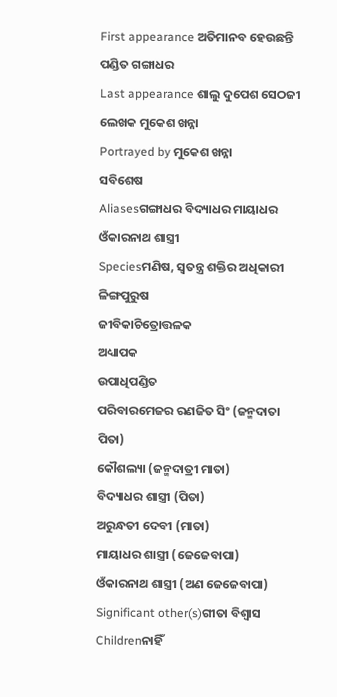First appearance ଅତିମାନବ ହେଉଛନ୍ତି ପଣ୍ଡିତ ଗଙ୍ଗାଧର
Last appearance ଶାଲୁ ଦୁପେଶ ସେଠଜୀ
ଲେଖକ ମୁକେଶ ଖନ୍ନା
Portrayed by ମୁକେଶ ଖନ୍ନା
ସବିଶେଷ
Aliasesଗଙ୍ଗାଧର ବିଦ୍ୟାଧର ମାୟାଧର ଓଁକାରନାଥ ଶାସ୍ତ୍ରୀ
Speciesମଣିଷ, ସ୍ୱତନ୍ତ୍ର ଶକ୍ତିର ଅଧିକାରୀ
ଳିଙ୍ଗପୁରୁଷ
ଜୀବିକାଚିତ୍ରୋତ୍ତଳକ
ଅଧ୍ୟାପକ
ଉପାଧିପଣ୍ଡିତ
ପରିବାରମେଜର ରଣଜିତ ସିଂ (ଜନ୍ମଦାତା ପିତା)
କୌଶଲ୍ୟା (ଜନ୍ମଦାତ୍ରୀ ମାତା)
ବିଦ୍ୟାଧର ଶାସ୍ତ୍ରୀ (ପିତା)
ଅରୁନ୍ଧତୀ ଦେବୀ (ମାତା)
ମାୟାଧର ଶାସ୍ତ୍ରୀ (ଜେଜେବାପା)
ଓଁକାରନାଥ ଶାସ୍ତ୍ରୀ (ଅଣ ଜେଜେବାପା)
Significant other(s)ଗୀତା ବିଶ୍ୱାସ
Childrenନାହିଁ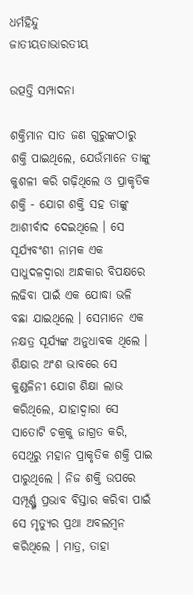ଧର୍ମହିନ୍ଦୁ
ଜାତୀୟତାଭାରତୀୟ

ଉତ୍ପତ୍ତି ସମ୍ପାଦନା

ଶକ୍ତିମାନ ସାତ ଜଣ ଗୁରୁଙ୍କଠାରୁ ଶକ୍ତି ପାଇଥିଲେ, ଯେଉଁମାନେ ତାଙ୍କୁ କୁଶଳୀ କରି ଗଢ଼ିଥିଲେ ଓ ପ୍ରାକୃତିକ ଶକ୍ତି - ଯୋଗ ଶକ୍ତି ସହ ତାଙ୍କୁ ଆଶୀର୍ବାଦ ଦେଇଥିଲେ । ସେ ସୂର୍ଯ୍ୟବଂଶୀ ନାମକ ଏକ ସାଧୁଦଳଦ୍ୱାରା ଅନ୍ଧକାର ବିପକ୍ଷରେ ଲଢିବା ପାଇଁ ଏକ ଯୋଦ୍ଧା ଭଳି ବଛା ଯାଇଥିଲେ । ସେମାନେ ଏକ ନକ୍ଷତ୍ର ସୂର୍ଯ୍ୟଙ୍କ ଅନୁଧାବକ ଥିଲେ । ଶିକ୍ଷାର ଅଂଶ ଭାବରେ ସେ କୁଣ୍ଡଳିନୀ ଯୋଗ ଶିକ୍ଷା ଲାଭ କରିଥିଲେ, ଯାହାଦ୍ୱାରା ସେ ସାତୋଟି ଚକ୍ରକୁ ଜାଗ୍ରତ କରି, ସେଥିରୁ ମହାନ ପ୍ରାକୃତିକ ଶକ୍ତି ପାଇ ପାରୁଥିଲେ । ନିଜ ଶକ୍ତି ଉପରେ ସମ୍ପୂର୍ଣ୍ଣ୍ଣ ପ୍ରଭାବ ବିସ୍ତାର କରିବା ପାଇଁ ସେ ମୃତ୍ୟୁର ପ୍ରଥା ଅବଲମ୍ବନ କରିଥିଲେ । ମାତ୍ର, ତାହା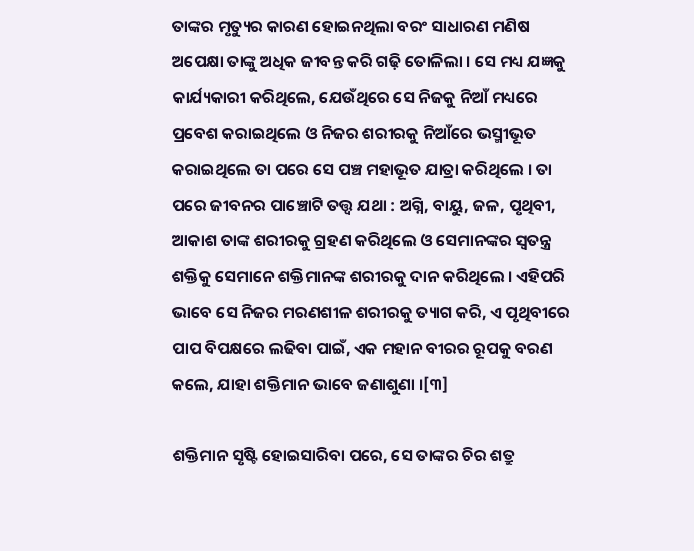ତାଙ୍କର ମୃତ୍ୟୁର କାରଣ ହୋଇନଥିଲା ବରଂ ସାଧାରଣ ମଣିଷ ଅପେକ୍ଷା ତାଙ୍କୁ ଅଧିକ ଜୀବନ୍ତ କରି ଗଢ଼ି ତୋଳିଲା । ସେ ମଧ୍ୟ ଯଜ୍ଞକୁ କାର୍ଯ୍ୟକାରୀ କରିଥିଲେ, ଯେଉଁଥିରେ ସେ ନିଜକୁ ନିଆଁ ମଧ୍ୟରେ ପ୍ରବେଶ କରାଇଥିଲେ ଓ ନିଜର ଶରୀରକୁ ନିଆଁରେ ଭସ୍ମୀଭୂତ କରାଇଥିଲେ ତା ପରେ ସେ ପଞ୍ଚ ମହାଭୂତ ଯାତ୍ରା କରିଥିଲେ । ତା ପରେ ଜୀବନର ପାଞ୍ଚୋଟି ତତ୍ତ୍ୱ ଯଥା : ଅଗ୍ନି, ବାୟୁ, ଜଳ, ପୃଥିବୀ, ଆକାଶ ତାଙ୍କ ଶରୀରକୁ ଗ୍ରହଣ କରିଥିଲେ ଓ ସେମାନଙ୍କର ସ୍ୱତନ୍ତ୍ର ଶକ୍ତିକୁ ସେମାନେ ଶକ୍ତିମାନଙ୍କ ଶରୀରକୁ ଦାନ କରିଥିଲେ । ଏହିପରି ଭାବେ ସେ ନିଜର ମରଣଶୀଳ ଶରୀରକୁ ତ୍ୟାଗ କରି, ଏ ପୃଥିବୀରେ ପାପ ବିପକ୍ଷରେ ଲଢିବା ପାଇଁ, ଏକ ମହାନ ବୀରର ରୂପକୁ ବରଣ କଲେ, ଯାହା ଶକ୍ତିମାନ ଭାବେ ଜଣାଶୁଣା ।[୩]

ଶକ୍ତିମାନ ସୃଷ୍ଟି ହୋଇସାରିବା ପରେ, ସେ ତାଙ୍କର ଚିର ଶତ୍ରୁ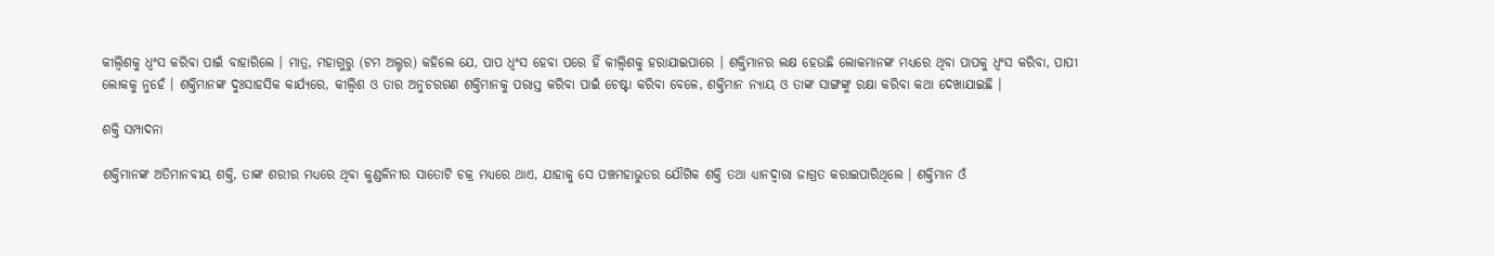କୀଲ୍ବିଶକୁ ଧ୍ୱଂସ କରିବା ପାଇଁ ବାହାରିଲେ । ମାତ୍ର, ମହାଗୁରୁ (ଟମ ଅଲ୍ଟର) କହିଲେ ଯେ, ପାପ ଧ୍ୱଂସ ହେବା ପରେ ହିଁ କୀଲ୍ବିଶକୁ ହରାଯାଇପାରେ । ଶକ୍ତିମାନର ଲକ୍ଷ ହେଉଛି ଲୋକମାନଙ୍କ ମଧ୍ୟରେ ଥିବା ପାପକୁ ଧ୍ୱଂସ କରିବା, ପାପୀ ଲୋକକୁ ନୁହେଁ । ଶକ୍ତିମାନଙ୍କ ଦୁଃସାହସିକ କାର୍ଯ୍ୟରେ, କୀଲ୍ବିଶ ଓ ତାର ଅନୁଚରଗଣ ଶକ୍ତିମାନକୁ ପରାସ୍ତ କରିବା ପାଇଁ ଚେଷ୍ଟା କରିବା ବେଳେ, ଶକ୍ତିମାନ ନ୍ୟାୟ ଓ ତାଙ୍କ ସାଙ୍ଗଙ୍କୁ ରକ୍ଷା କରିବା କଥା ଦେଖାଯାଇଛି ।

ଶକ୍ତି ସମ୍ପାଦନା

ଶକ୍ତିମାନଙ୍କ ଅତିମାନବୀୟ ଶକ୍ତି, ତାଙ୍କ ଶରୀର ମଧ୍ୟରେ ଥିବା କୁଣ୍ଡଳିନୀର ସାତୋଟି ଚକ୍ର ମଧ୍ୟରେ ଥାଏ, ଯାହାକୁ ସେ ପଞ୍ଚମହାଭୁତର ଯୌଗିକ ଶକ୍ତି ତ‌ଥା ଧ୍ୟାନଦ୍ୱାରା ଜାଗ୍ରତ କରାଇପାରିଥିଲେ । ଶକ୍ତିମାନ ଓଁ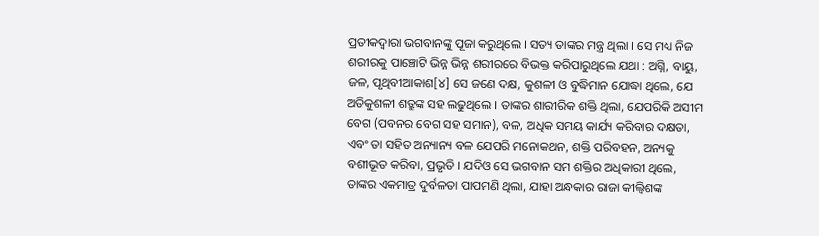ପ୍ରତୀକଦ୍ୱାରା ଭଗବାନଙ୍କୁ ପୂଜା କରୁଥିଲେ । ସତ୍ୟ ତାଙ୍କର ମନ୍ତ୍ର ଥିଲା । ସେ ମଧ୍ୟ ନିଜ ଶରୀରକୁ ପାଞ୍ଚୋଟି ଭିନ୍ନ ଭିନ୍ନ ଶରୀରରେ ବିଭକ୍ତ କରିପାରୁଥିଲେ ଯଥା : ଅଗ୍ନି, ବାୟୁ, ଜଳ, ପୃଥିବୀଆକାଶ[୪] ସେ ଜଣେ ଦକ୍ଷ, କୁଶଳୀ ଓ ବୁଦ୍ଧିମାନ ଯୋଦ୍ଧା ଥିଲେ, ଯେ ଅତିକୁଶଳୀ ଶତ୍ରୁଙ୍କ ସହ ଲଢୁଥିଲେ । ତାଙ୍କର ଶାରୀରିକ ଶକ୍ତି ଥିଲା, ଯେପରିକି ଅସୀମ ବେଗ (ପବନର ବେଗ ସହ ସମାନ), ବଳ, ଅଧିକ ସମୟ କାର୍ଯ୍ୟ କରିବାର ଦକ୍ଷତା, ଏବଂ ତା ସହିତ ଅନ୍ୟାନ୍ୟ ବଳ ଯେପରି ମନୋକଥନ, ଶକ୍ତି ପରିବହନ, ଅନ୍ୟକୁ ବଶୀଭୂତ କରିବା, ପ୍ରଭୃତି । ଯଦିଓ ସେ ଭଗବାନ ସମ ଶକ୍ତିର ଅଧିକାରୀ ଥିଲେ, ତାଙ୍କର ଏକମାତ୍ର ଦୁର୍ବଳତା ପାପମଣି ଥିଲା, ଯାହା ଅନ୍ଧକାର ରାଜା କୀଲ୍ବିଶଙ୍କ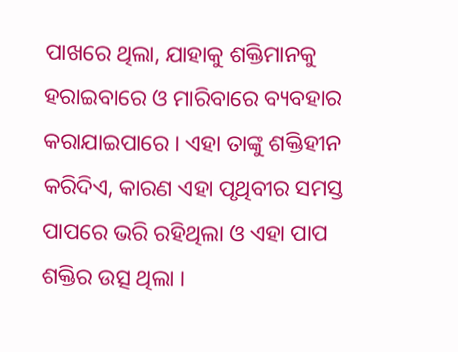ପାଖରେ ଥିଲା, ଯାହାକୁ ଶକ୍ତିମାନକୁ ହରାଇବାରେ ଓ ମାରିବାରେ ବ୍ୟବହାର କରାଯାଇପାରେ । ଏହା ତାଙ୍କୁ ଶକ୍ତିହୀନ କରିଦିଏ, କାରଣ ଏହା ପୃଥିବୀର ସମସ୍ତ ପାପରେ ଭରି ରହିଥିଲା ଓ ଏହା ପାପ ଶକ୍ତିର ଉତ୍ସ ଥିଲା ।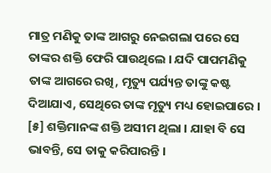ମାତ୍ର ମଣିକୁ ତାଙ୍କ ଆଗରୁ ନେଇଗଲା ପରେ ସେ ତାଙ୍କର ଶକ୍ତି ଫେରି ପାଉଥିଲେ । ଯଦି ପାପମଣିକୁ ତାଙ୍କ ଆଗରେ ରଖି, ମୃତ୍ୟୁ ପର୍ଯ୍ୟନ୍ତ ତାଙ୍କୁ କଷ୍ଟ ଦିଆଯାଏ, ସେଥିରେ ତାଙ୍କ ମୃତ୍ୟୁ ମଧ୍ୟ ହୋଇପାରେ । [୫] ଶକ୍ତିମାନଙ୍କ ଶକ୍ତି ଅସୀମ ଥିଲା । ଯାହା ବି ସେ ଭାବନ୍ତି, ସେ ତାକୁ କରିପାରନ୍ତି ।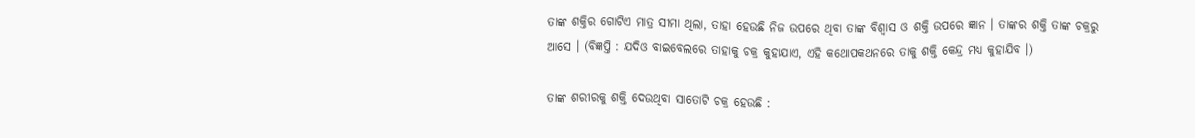ତାଙ୍କ ଶକ୍ତିର ଗୋଟିଏ ମାତ୍ର ସୀମା ଥିଲା, ତାହା ହେଉଛି ନିଜ ଉପରେ ଥିବା ତାଙ୍କ ବିଶ୍ୱାସ ଓ ଶକ୍ତି ଉପରେ ଜ୍ଞାନ । ତାଙ୍କର ଶକ୍ତି ତାଙ୍କ ଚକ୍ରରୁ ଆସେ । (ବିଜ୍ଞପ୍ତି : ଯଦିଓ ବାଇବେଲରେ ତାହାକୁ ଚକ୍ର କୁହାଯାଏ, ଏହି କଥୋପକଥନରେ ତାକୁ ଶକ୍ତି କେନ୍ଦ୍ର ମଧ୍ୟ କୁହାଯିବ ।)

ତାଙ୍କ ଶରୀରକୁ ଶକ୍ତି ଦେଉଥିବା ସାତୋଟି ଚକ୍ର ହେଉଛି :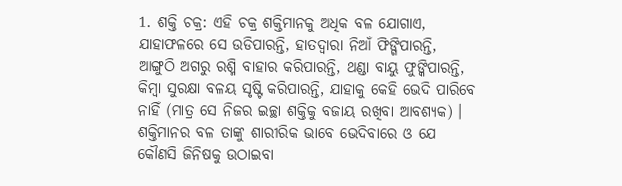1. ଶକ୍ତି ଚକ୍ର: ଏହି ଚକ୍ର ଶକ୍ତିମାନକୁ ଅଧିକ ବଳ ଯୋଗାଏ, ଯାହାଫଳରେ ସେ ଉଡିପାରନ୍ତି, ହାତଦ୍ୱାରା ନିଆଁ ଫିଙ୍ଗିପାରନ୍ତି, ଆଙ୍ଗୁଠି ଅଗରୁ ରଶ୍ମି ବାହାର କରିପାରନ୍ତି, ଥଣ୍ଡା ବାୟୁ ଫୁଙ୍କିପାରନ୍ତି, କିମ୍ବା ସୁରକ୍ଷା ବଳୟ ସୃଷ୍ଟି କରିପାରନ୍ତି, ଯାହାକୁ କେହି ଭେଦି ପାରିବେ ନାହିଁ (ମାତ୍ର ସେ ନିଜର ଇଚ୍ଛା ଶକ୍ତିକୁ ବଜାୟ ରଖିବା ଆବଶ୍ୟକ) । ଶକ୍ତିମାନର ବଳ ତାଙ୍କୁ ଶାରୀରିକ ଭାବେ ଭେଦିବାରେ ଓ ଯେ କୌଣସି ଜିନିଷକୁ ଉଠାଇବା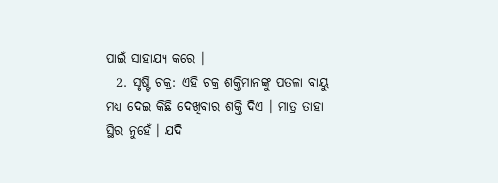ପାଇଁ ସାହାଯ୍ୟ କରେ ।
  2. ସୃଷ୍ଟି ଚକ୍ର: ଏହି ଚକ୍ର ଶକ୍ତିମାନଙ୍କୁ ପତଳା ବାୟୁ ମଧ୍ୟ ଦେଇ କିଛି ଦେଖିବାର ଶକ୍ତି ଦିଏ । ମାତ୍ର ତାହା ସ୍ଥିର ନୁହେଁ । ଯଦି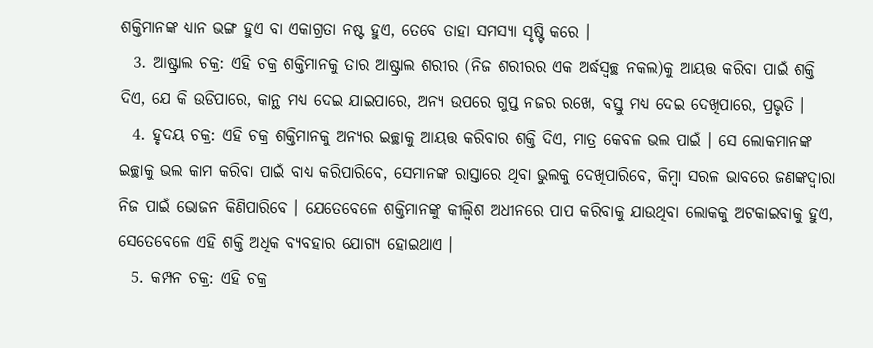ଶକ୍ତିମାନଙ୍କ ଧ୍ୟାନ ଭଙ୍ଗ ହୁଏ ବା ଏକାଗ୍ରତା ନଷ୍ଟ ହୁଏ, ତେବେ ତାହା ସମସ୍ୟା ସୃଷ୍ଟି କରେ ।
  3. ଆଷ୍ଟ୍ରାଲ ଚକ୍ର: ଏହି ଚକ୍ର ଶକ୍ତିମାନକୁ ତାର ଆଷ୍ଟ୍ରାଲ ଶରୀର (ନିଜ ଶରୀରର ଏକ ଅର୍ଦ୍ଧସ୍ୱଚ୍ଛ ନକଲ)କୁ ଆୟତ୍ତ କରିବା ପାଇଁ ଶକ୍ତି ଦିଏ, ଯେ କି ଉଡିପାରେ, କାନ୍ଥ ମଧ୍ୟ ଦେଇ ଯାଇପାରେ, ଅନ୍ୟ ଉପରେ ଗୁପ୍ତ ନଜର ରଖେ, ବସ୍ତୁ ମଧ୍ୟ ଦେଇ ଦେଖିପାରେ, ପ୍ରଭୃତି ।
  4. ହୃଦୟ ଚକ୍ର: ଏହି ଚକ୍ର ଶକ୍ତିମାନକୁ ଅନ୍ୟର ଇଚ୍ଛାକୁ ଆୟତ୍ତ କରିବାର ଶକ୍ତି ଦିଏ, ମାତ୍ର କେବଳ ଭଲ ପାଇଁ । ସେ ଲୋକମାନଙ୍କ ଇଚ୍ଛାକୁ ଭଲ କାମ କରିବା ପାଇଁ ବାଧ୍ୟ କରିପାରିବେ, ସେମାନଙ୍କ ରାସ୍ତାରେ ଥିବା ଭୁଲକୁ ଦେଖିପାରିବେ, କିମ୍ବା ସରଳ ଭାବରେ ଜଣଙ୍କଦ୍ୱାରା ନିଜ ପାଇଁ ଭୋଜନ କିଣିପାରିବେ । ଯେତେବେଳେ ଶକ୍ତିମାନଙ୍କୁ କୀଲ୍ବିଶ ଅଧୀନରେ ପାପ କରିବାକୁ ଯାଉଥିବା ଲୋକକୁ ଅଟକାଇବାକୁ ହୁଏ, ସେତେବେଳେ ଏହି ଶକ୍ତି ଅଧିକ ବ୍ୟବହାର ଯୋଗ୍ୟ ହୋଇଥାଏ ।
  5. କମ୍ପନ ଚକ୍ର: ଏହି ଚକ୍ର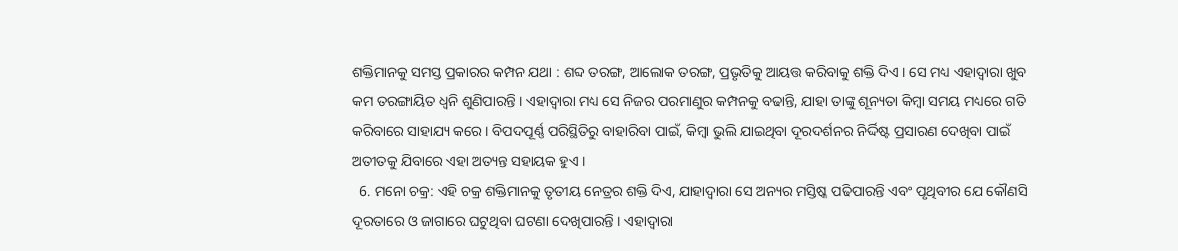ଶକ୍ତିମାନକୁ ସମସ୍ତ ପ୍ରକାରର କମ୍ପନ ଯଥା : ଶବ୍ଦ ତରଙ୍ଗ, ଆଲୋକ ତରଙ୍ଗ, ପ୍ରଭୃତିକୁ ଆୟତ୍ତ କରିବାକୁ ଶକ୍ତି ଦିଏ । ସେ ମଧ୍ୟ ଏହାଦ୍ୱାରା ଖୁବ କମ ତରଙ୍ଗାୟିତ ଧ୍ୱନି ଶୁଣିପାରନ୍ତି । ଏହାଦ୍ୱାରା ମଧ୍ୟ ସେ ନିଜର ପରମାଣୁର କମ୍ପନକୁ ବଢାନ୍ତି, ଯାହା ତାଙ୍କୁ ଶୂନ୍ୟତା କିମ୍ବା ସମୟ ମଧ୍ୟରେ ଗତି କରିବାରେ ସାହାଯ୍ୟ କରେ । ବିପଦପୂର୍ଣ୍ଣ ପରିସ୍ଥିତିରୁ ବାହାରିବା ପାଇଁ, କିମ୍ବା ଭୁଲି ଯାଇଥିବା ଦୂରଦର୍ଶନର ନିର୍ଦ୍ଦିଷ୍ଟ ପ୍ରସାରଣ ଦେଖିବା ପାଇଁ ଅତୀତକୁ ଯିବାରେ ଏହା ଅତ୍ୟନ୍ତ ସହାୟକ ହୁଏ ।
  6. ମନୋ ଚକ୍ର: ଏହି ଚକ୍ର ଶକ୍ତିମାନକୁ ତୃତୀୟ ନେତ୍ରର ଶକ୍ତି ଦିଏ, ଯାହାଦ୍ୱାରା ସେ ଅନ୍ୟର ମସ୍ତିଷ୍କ ପଢିପାରନ୍ତି ଏବଂ ପୃଥିବୀର ଯେ କୌଣସି ଦୂରତାରେ ଓ ଜାଗାରେ ଘଟୁଥିବା ଘଟଣା ଦେଖିପାରନ୍ତି । ଏହାଦ୍ୱାରା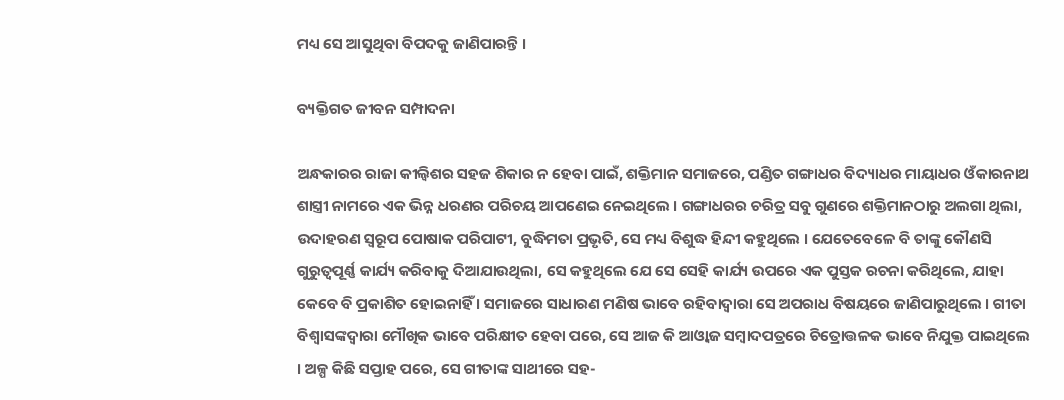ମଧ୍ୟ ସେ ଆସୁଥିବା ବିପଦକୁ ଜାଣିପାରନ୍ତି ।

ବ୍ୟକ୍ତିଗତ ଜୀବନ ସମ୍ପାଦନା

ଅନ୍ଧକାରର ରାଜା କୀଲ୍ବିଶର ସହଜ ଶିକାର ନ ହେବା ପାଇଁ, ଶକ୍ତିମାନ ସମାଜରେ, ପଣ୍ଡିତ ଗଙ୍ଗାଧର ବିଦ୍ୟାଧର ମାୟାଧର ଓଁକାରନାଥ ଶାସ୍ତ୍ରୀ ନାମରେ ଏକ ଭିନ୍ନ ଧରଣର ପରିଚୟ ଆପଣେଇ ନେଇଥିଲେ । ଗଙ୍ଗାଧରର ଚରିତ୍ର ସବୁ ଗୁଣରେ ଶକ୍ତିମାନଠାରୁ ଅଲଗା ଥିଲା, ଉଦାହରଣ ସ୍ୱରୂପ ପୋଷାକ ପରିପାଟୀ, ବୁଦ୍ଧିମତା ପ୍ରଭୃତି, ସେ ମଧ୍ୟ ବିଶୁଦ୍ଧ ହିନ୍ଦୀ କହୁଥିଲେ । ଯେତେବେଳେ ବି ତାଙ୍କୁ କୌଣସି ଗୁରୁତ୍ୱପୂର୍ଣ୍ଣ କାର୍ଯ୍ୟ କରିବାକୁ ଦିଆଯାଉଥିଲା, ସେ କହୁଥିଲେ ଯେ ସେ ସେହି କାର୍ଯ୍ୟ ଉପରେ ଏକ ପୁସ୍ତକ ରଚନା କରିଥିଲେ, ଯାହା କେବେ ବି ପ୍ରକାଶିତ ହୋଇନାହିଁ । ସମାଜରେ ସାଧାରଣ ମଣିଷ ଭାବେ ରହିବାଦ୍ୱାରା ସେ ଅପରାଧ ବିଷୟରେ ଜାଣିପାରୁଥିଲେ । ଗୀତା ବିଶ୍ୱାସଙ୍କଦ୍ୱାରା ମୌଖିକ ଭାବେ ପରିକ୍ଷୀତ ହେବା ପରେ, ସେ ଆଜ କି ଆଓ୍ବାଜ ସମ୍ବାଦପତ୍ରରେ ଚିତ୍ରୋତ୍ତଳକ ଭାବେ ନିଯୁକ୍ତ ପାଇଥିଲେ । ଅଳ୍ପ କିଛି ସପ୍ତାହ ପରେ, ସେ ଗୀତାଙ୍କ ସାଥୀରେ ସହ-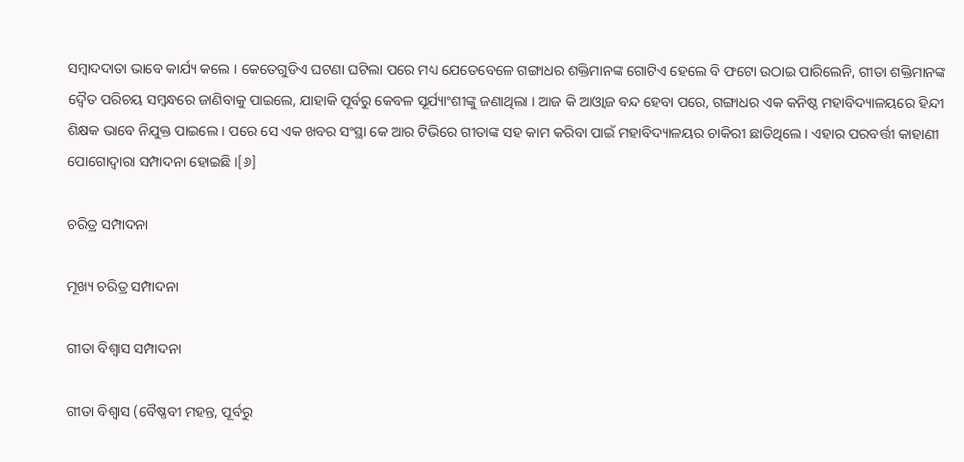ସମ୍ବାଦଦାତା ଭାବେ କାର୍ଯ୍ୟ କଲେ । କେତେଗୁଡିଏ ଘଟଣା ଘଟିଲା ପରେ ମଧ୍ୟ ଯେତେବେଳେ ଗଙ୍ଗାଧର ଶକ୍ତିମାନଙ୍କ ଗୋଟିଏ ହେଲେ ବି ଫଟୋ ଉଠାଇ ପାରିଲେନି, ଗୀତା ଶକ୍ତିମାନଙ୍କ ଦ୍ୱୈତ ପରିଚୟ ସମ୍ବନ୍ଧରେ ଜାଣିବାକୁ ପାଇଲେ, ଯାହାକି ପୂର୍ବରୁ କେବଳ ସୂର୍ଯ୍ୟାଂଶୀଙ୍କୁ ଜଣାଥିଲା । ଆଜ କି ଆଓ୍ବାଜ ବନ୍ଦ ହେବା ପରେ, ଗଙ୍ଗାଧର ଏକ କନିଷ୍ଠ ମହାବିଦ୍ୟାଳୟରେ ହିନ୍ଦୀ ଶିକ୍ଷକ ଭାବେ ନିଯୁକ୍ତ ପାଇଲେ । ପରେ ସେ ଏକ ଖବର ସଂସ୍ଥା କେ ଆର ଟିଭିରେ ଗୀତାଙ୍କ ସହ କାମ କରିବା ପାଇଁ ମହାବିଦ୍ୟାଳୟର ଚାକିରୀ ଛାଡିଥିଲେ । ଏହାର ପରବର୍ତ୍ତୀ କାହାଣୀ ପୋଗୋଦ୍ୱାରା ସମ୍ପାଦନା ହୋଇଛି ।[୬]

ଚରିତ୍ର ସମ୍ପାଦନା

ମୂଖ୍ୟ ଚରିତ୍ର ସମ୍ପାଦନା

ଗୀତା ବିଶ୍ୱାସ ସମ୍ପାଦନା

ଗୀତା ବିଶ୍ୱାସ (ବୈଷ୍ଣବୀ ମହନ୍ତ, ପୂର୍ବରୁ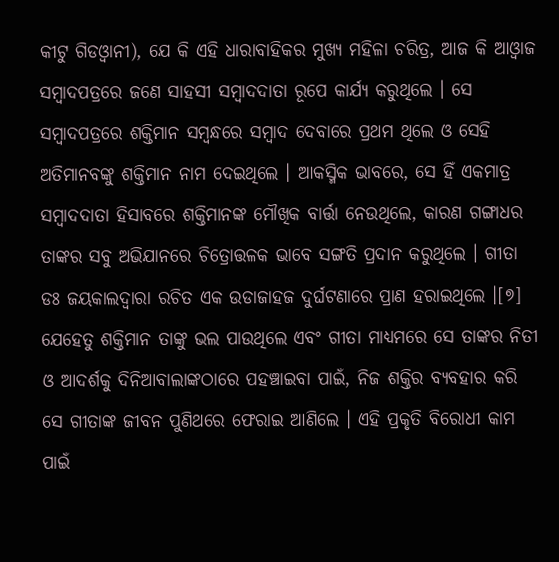କୀଟୁ ଗିଡଓ୍ବାନୀ), ଯେ କି ଏହି ଧାରାବାହିକର ମୁଖ୍ୟ ମହିଳା ଚରିତ୍ର, ଆଜ କି ଆଓ୍ବାଜ ସମ୍ବାଦପତ୍ରରେ ଜଣେ ସାହସୀ ସମ୍ବାଦଦାତା ରୂପେ କାର୍ଯ୍ୟ କରୁଥିଲେ । ସେ ସମ୍ବାଦପତ୍ରରେ ଶକ୍ତିମାନ ସମ୍ବନ୍ଧରେ ସମ୍ବାଦ ଦେବାରେ ପ୍ରଥମ ଥିଲେ ଓ ସେହି ଅତିମାନବଙ୍କୁ ଶକ୍ତିମାନ ନାମ ଦେଇଥିଲେ । ଆକସ୍ମିକ ଭାବରେ, ସେ ହିଁ ଏକମାତ୍ର ସମ୍ବାଦଦାତା ହିସାବରେ ଶକ୍ତିମାନଙ୍କ ମୌଖିକ ବାର୍ତ୍ତା ନେଉଥିଲେ, କାରଣ ଗଙ୍ଗାଧର ତାଙ୍କର ସବୁ ଅଭିଯାନରେ ଚିତ୍ରୋତ୍ତଳକ ଭାବେ ସଙ୍ଗତି ପ୍ରଦାନ କରୁଥିଲେ । ଗୀତା ଡଃ ଜୟକାଲଦ୍ୱାରା ରଚିତ ଏକ ଉଡାଜାହଜ ଦୁର୍ଘଟଣାରେ ପ୍ରାଣ ହରାଇଥିଲେ ।[୭] ଯେହେତୁ ଶକ୍ତିମାନ ତାଙ୍କୁ ଭଲ ପାଉଥିଲେ ଏବଂ ଗୀତା ମାଧ୍ୟମରେ ସେ ତାଙ୍କର ନିତୀ ଓ ଆଦର୍ଶକୁ ଦିନିଆବାଲାଙ୍କଠାରେ ପ‌ହଞ୍ଚାଇବା ପାଇଁ, ନିଜ ଶକ୍ତିର ବ୍ୟବହାର କରି ସେ ଗୀତାଙ୍କ ଜୀବନ ପୁଣିଥରେ ଫେରାଇ ଆଣିଲେ । ଏହି ପ୍ରକୃତି ବିରୋଧୀ କାମ ପାଇଁ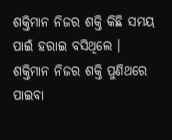ଶକ୍ତିମାନ ନିଜର ଶକ୍ତି କିଛି ସମୟ ପାଇଁ ହରାଇ ବସିଥିଲେ । ଶକ୍ତିମାନ ନିଜର ଶକ୍ତି ପୁଣିଥରେ ପାଇବା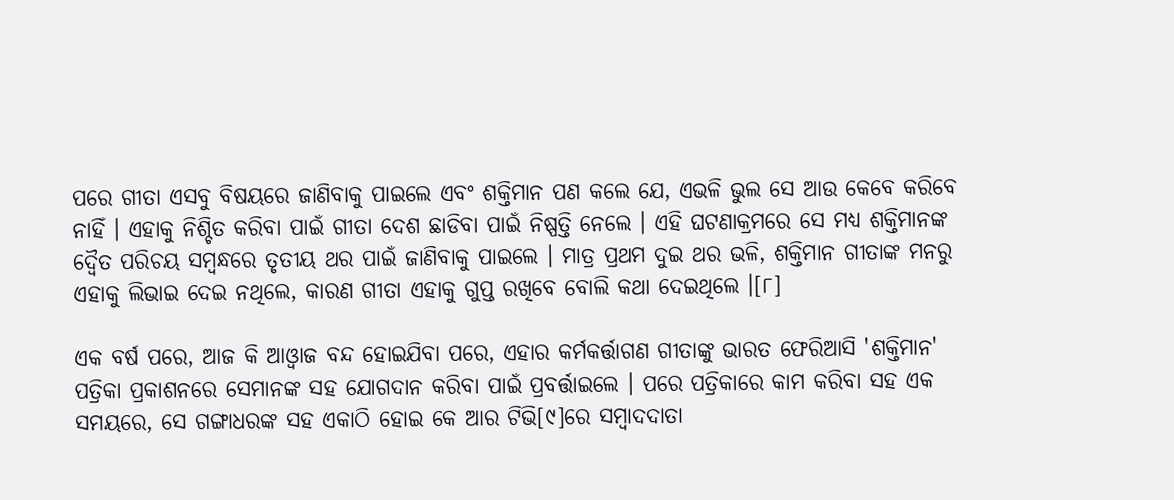ପରେ ଗୀତା ଏସବୁ ବିଷୟରେ ଜାଣିବାକୁ ପାଇଲେ ଏବଂ ଶକ୍ତିମାନ ପଣ କଲେ ଯେ, ଏଭଳି ଭୁଲ ସେ ଆଉ କେବେ କରିବେ ନାହିଁ । ଏହାକୁ ନିଶ୍ଚିତ କରିବା ପାଇଁ ଗୀତା ଦେଶ ଛାଡିବା ପାଇଁ ନିଷ୍ପତ୍ତି ନେଲେ । ଏହି ଘଟଣାକ୍ରମରେ ସେ ମଧ୍ୟ ଶକ୍ତିମାନଙ୍କ ଦ୍ୱୈତ ପରିଚୟ ସମ୍ବନ୍ଧରେ ତୃତୀୟ ଥର ପାଇଁ ଜାଣିବାକୁ ପାଇଲେ । ମାତ୍ର ପ୍ରଥମ ଦୁଇ ଥର ଭଳି, ଶକ୍ତିମାନ ଗୀତାଙ୍କ ମନରୁ ଏହାକୁ ଲିଭାଇ ଦେଇ ନଥିଲେ, କାରଣ ଗୀତା ଏହାକୁ ଗୁପ୍ତ ରଖିବେ ବୋଲି କଥା ଦେଇଥିଲେ ।[୮]

ଏକ ବର୍ଷ ପରେ, ଆଜ କି ଆଓ୍ବାଜ ବନ୍ଦ ହୋଇଯିବା ପରେ, ଏହାର କର୍ମକର୍ତ୍ତାଗଣ ଗୀତାଙ୍କୁ ଭାରତ ଫେରିଆସି 'ଶକ୍ତିମାନ' ପତ୍ରିକା ପ୍ରକାଶନରେ ସେମାନଙ୍କ ସହ ଯୋଗଦାନ କରିବା ପାଇଁ ପ୍ରବର୍ତ୍ତାଇଲେ । ପରେ ପତ୍ରିକାରେ କାମ କରିବା ସହ ଏକ ସମୟରେ, ସେ ଗଙ୍ଗାଧରଙ୍କ ସହ ଏକାଠି ହୋଇ କେ ଆର ଟିଭି[୯]ରେ ସମ୍ବାଦଦାତା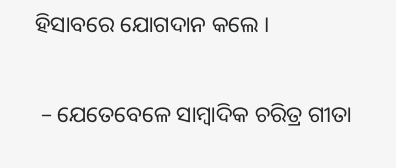ହିସାବରେ ଯୋଗଦାନ କଲେ ।

 – ଯେତେବେଳେ ସାମ୍ବାଦିକ ଚରିତ୍ର ଗୀତା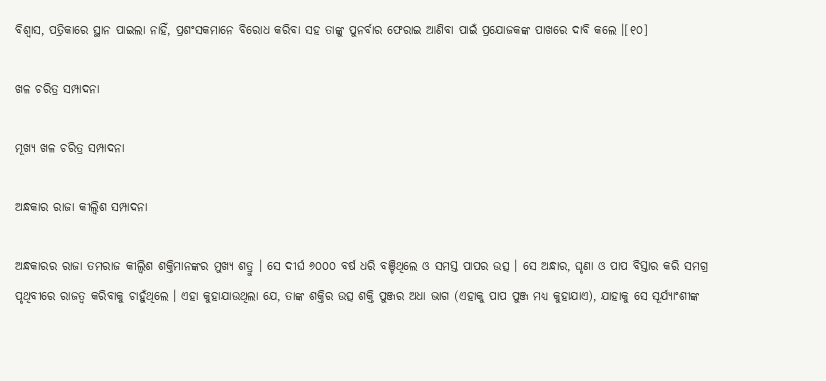ବିଶ୍ୱାସ, ପତ୍ରିକାରେ ସ୍ଥାନ ପାଇଲା ନାହିଁ, ପ୍ରଶଂସକମାନେ ବିରୋଧ କରିବା ସହ ତାଙ୍କୁ ପୁନର୍ବାର ଫେରାଇ ଆଣିବା ପାଇଁ ପ୍ରଯୋଜକଙ୍କ ପାଖରେ ଦାବି କଲେ ।[୧୦]

ଖଳ ଚରିତ୍ର ସମ୍ପାଦନା

ମୂଖ୍ୟ ଖଳ ଚରିତ୍ର ସମ୍ପାଦନା

ଅନ୍ଧକାର ରାଜା କୀଲ୍ବିଶ ସମ୍ପାଦନା

ଅନ୍ଧକାରର ରାଜା ତମରାଜ କୀଲ୍ବିଶ ଶକ୍ତିମାନଙ୍କର ମୁଖ୍ୟ ଶତ୍ରୁ । ସେ ଦୀର୍ଘ ୬୦୦୦ ବର୍ଷ ଧରି ବଞ୍ଚିଥିଲେ ଓ ସମସ୍ତ ପାପର ଉତ୍ସ । ସେ ଅନ୍ଧାର, ଘୃଣା ଓ ପାପ ବିସ୍ତାର କରି ସମଗ୍ର ପୃଥିବୀରେ ରାଜତ୍ୱ କରିବାକୁ ଚାହୁଁଥିଲେ । ଏହା କୁହାଯାଉଥିଲା ଯେ, ତାଙ୍କ ଶକ୍ତିର ଉତ୍ସ ଶକ୍ତି ପୁଞ୍ଜର ଅଧା ଭାଗ (ଏହାକୁ ପାପ ପୁଞ୍ଜ ମଧ୍ୟ କୁହାଯାଏ), ଯାହାକୁ ସେ ସୂର୍ଯ୍ୟାଂଶୀଙ୍କ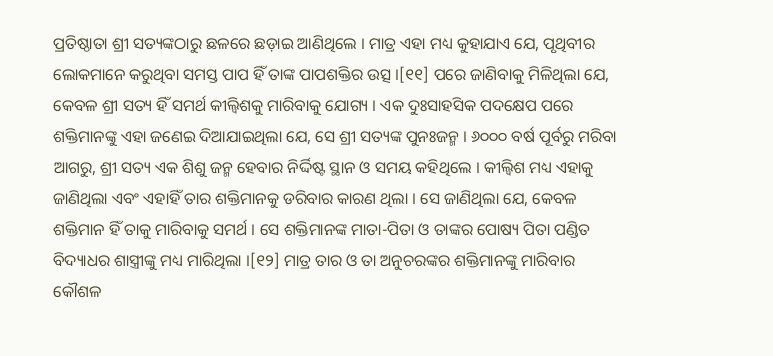ପ୍ରତିଷ୍ଠାତା ଶ୍ରୀ ସତ୍ୟଙ୍କଠାରୁ ଛଳରେ ଛଡ଼ାଇ ଆଣିଥିଲେ । ମାତ୍ର ଏହା ମଧ୍ୟ କୁହାଯାଏ ଯେ, ପୃଥିବୀର ଲୋକମାନେ କରୁଥିବା ସମସ୍ତ ପାପ ହିଁ ତାଙ୍କ ପାପଶକ୍ତିର ଉତ୍ସ ।[୧୧] ପରେ ଜାଣିବାକୁ ମିଳିଥିଲା ଯେ, କେବଳ ଶ୍ରୀ ସତ୍ୟ ହିଁ ସମର୍ଥ କୀଲ୍ବିଶକୁ ମାରିବାକୁ ଯୋଗ୍ୟ । ଏକ ଦୁଃସାହସିକ ପଦକ୍ଷେପ ପରେ ଶକ୍ତିମାନଙ୍କୁ ଏହା ଜଣେଇ ଦିଆଯାଇଥିଲା ଯେ, ସେ ଶ୍ରୀ ସତ୍ୟଙ୍କ ପୁନଃଜନ୍ମ । ୬୦୦୦ ବର୍ଷ ପୂର୍ବରୁ ମରିବା ଆଗରୁ, ଶ୍ରୀ ସତ୍ୟ ଏକ ଶିଶୁ ଜନ୍ମ ହେବାର ନିର୍ଦ୍ଦିଷ୍ଟ ସ୍ଥାନ ଓ ସମୟ କହିଥିଲେ । କୀଲ୍ବିଶ ମଧ୍ୟ ଏହାକୁ ଜାଣିଥିଲା ଏବଂ ଏହାହିଁ ତାର ଶକ୍ତିମାନକୁ ଡରିବାର କାରଣ ଥିଲା । ସେ ଜାଣିଥିଲା ଯେ, କେବଳ ଶକ୍ତିମାନ ହିଁ ତାକୁ ମାରିବାକୁ ସମର୍ଥ । ସେ ଶକ୍ତିମାନଙ୍କ ମାତା-ପିତା ଓ ତାଙ୍କର ପୋଷ୍ୟ ପିତା ପଣ୍ଡିତ ବିଦ୍ୟାଧର ଶାସ୍ତ୍ରୀଙ୍କୁ ମଧ୍ୟ ମାରିଥିଲା ।[୧୨] ମାତ୍ର ତାର ଓ ତା ଅନୁଚରଙ୍କର ଶକ୍ତିମାନଙ୍କୁ ମାରିବାର କୌଶଳ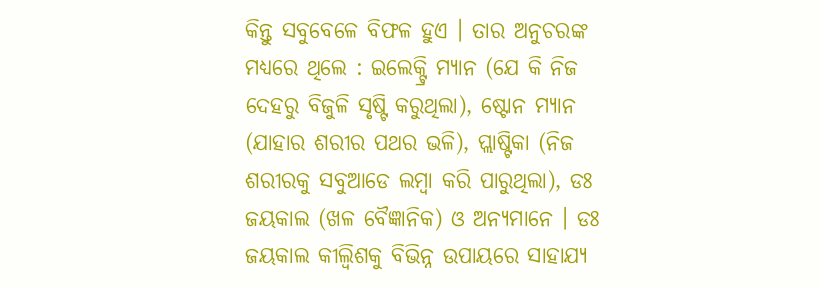କିନ୍ତୁ ସବୁବେଳେ ବିଫଳ ହୁଏ । ତାର ଅନୁଚରଙ୍କ ମଧ୍ୟରେ ଥିଲେ : ଇଲେକ୍ଟ୍ରି ମ୍ୟାନ (ଯେ କି ନିଜ ଦେହରୁ ବିଜୁଳି ସୃଷ୍ଟି କରୁଥିଲା), ଷ୍ଟୋନ ମ୍ୟାନ (ଯାହାର ଶରୀର ପଥର ଭଳି), ପ୍ଲାଷ୍ଟିକା (ନିଜ ଶରୀରକୁ ସବୁଆଡେ ଲମ୍ବା କରି ପାରୁଥିଲା), ଡଃ ଜୟକାଲ (ଖଳ ବୈଜ୍ଞାନିକ) ଓ ଅନ୍ୟମାନେ । ଡଃ ଜୟକାଲ କୀଲ୍ବିଶକୁ ବିଭିନ୍ନ ଉପାୟରେ ସାହାଯ୍ୟ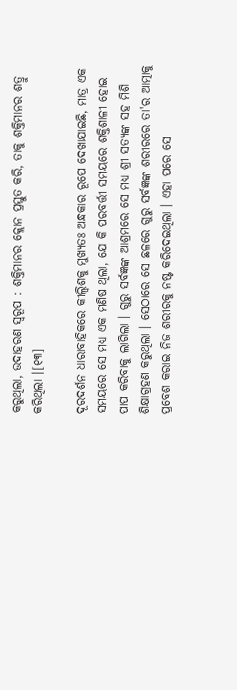କରୁଥିଲା, ଉଦାହରଣ ସ୍ୱରୂପ : ଶକ୍ତିମାନର କ୍ଲୋନ ପ୍ରସ୍ତୁତ କରି, ତାକୁ ଶକ୍ତିମାନର ଶତ୍ରୁ କରିଥିଲା ।[୧୩]

ଦୂରଦର୍ଶନ ଧାରାବାହିକରେ କୀଲ୍ବିଶକୁ ମୁଖ୍ୟତଃ ଅନ୍ଧକାର ରୂପେ ଦେଖାଯାଇଛି, ମାତ୍ର ଏକ ସମୟରେ ସେ ମଧ୍ୟ ଏକ ମଣିଷ ଥିଲା, ଯେ କି ପରବର୍ତ୍ତୀ ସମୟରେ ଶକ୍ତିଶାଳୀ ହୋଇ ପାପ କରିବାକୁ ଲାଗିଲା । ଗୁରୁ ସର୍ବଜ୍ଞଙ୍କ ଆଶ୍ରମରେ ସେ ମଧ୍ୟ ଶ୍ରୀ ସତ୍ୟଙ୍କ ସ‌ହ ମିଶି ଶିକ୍ଷାଗ୍ରହଣ କରୁଥିଲା । ସେଠାରେ ସେ ଛଳରେ ଗୁରୁ ସର୍ବଜ୍ଞଙ୍କ ଶରୀରରେ ତା'ର ଆତ୍ମାକୁ ପ୍ରବେଶ କରାଇ ନିଜ ଶରୀରକୁ ନଷ୍ଟ କରିଦେଇଥିଲା । ଏହା ପରେ ସେ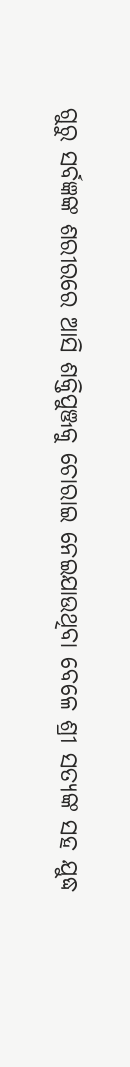ଗୁରୁ ସର୍ବଜ୍ଞଙ୍କ ଶରୀରରେ ଆସି ଶକ୍ତିପୁଞ୍ଜକୁ ଚୋରାଇ ନେଇଯାଉଥିବା ବେଳେ ଶ୍ରୀ ସତ୍ୟଙ୍କ ସ‌ହ ଯୁଦ୍ଧ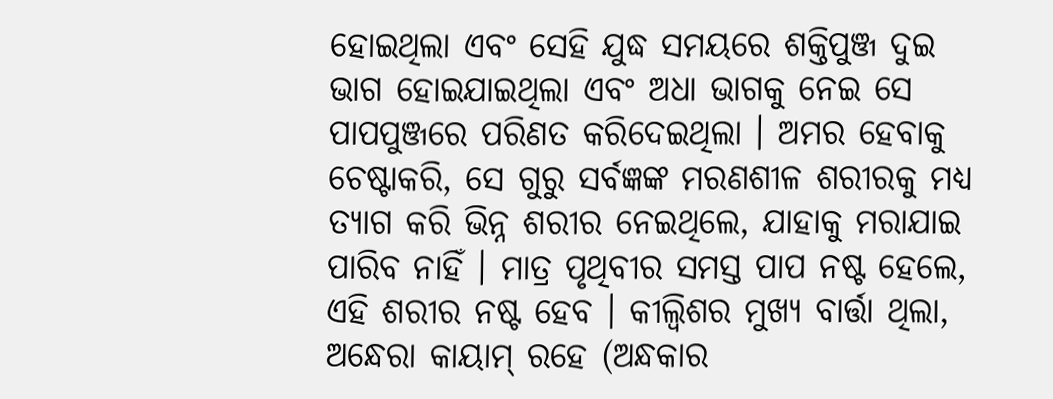ହୋଇଥିଲା ଏବଂ ସେହି ଯୁଦ୍ଧ ସମୟରେ ଶକ୍ତିପୁଞ୍ଜ ଦୁଇ ଭାଗ ହୋଇଯାଇଥିଲା ଏବଂ ଅଧା ଭାଗକୁ ନେଇ ସେ ପାପ‌ପୁଞ୍ଜରେ ପରିଣତ କରିଦେଇଥିଲା । ଅମର ହେବାକୁ ଚେଷ୍ଟାକରି, ସେ ଗୁରୁ ସର୍ବଜ୍ଞଙ୍କ ମରଣଶୀଳ ଶରୀରକୁ ମଧ୍ୟ ତ୍ୟାଗ କରି ଭିନ୍ନ ଶରୀର ନେଇଥିଲେ, ଯାହାକୁ ମରାଯାଇ ପାରିବ ନାହିଁ । ମାତ୍ର ପୃଥିବୀର ସମସ୍ତ ପାପ ନଷ୍ଟ ହେଲେ, ଏହି ଶରୀର ନଷ୍ଟ ହେବ । କୀଲ୍ବିଶର ମୁଖ୍ୟ ବାର୍ତ୍ତା ଥିଲା, ଅନ୍ଧେରା କାୟାମ୍ ରହେ (ଅନ୍ଧକାର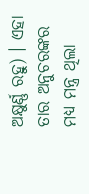ଅକ୍ଷୁର୍ଣ୍ଣ ରହୁ) । ଏହା ତାର ଅନୁଚରଙ୍କର ମଧ୍ୟ ମନ୍ତ୍ର ଥିଲା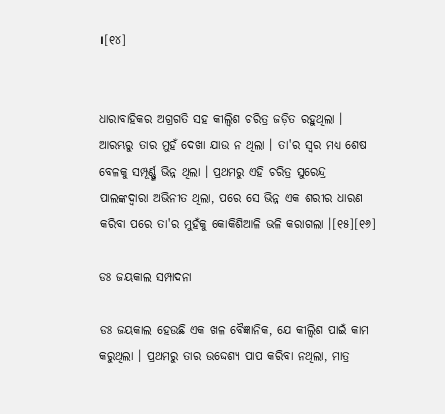।[୧୪]


ଧାରାବାହିକର ଅଗ୍ରଗତି ସହ କୀଲ୍ବିଶ ଚରିତ୍ର ଜଡ଼ିତ ରହୁଥିଲା । ଆରମ୍ଭରୁ ତାର ମୁହଁ ଦେଖା ଯାଉ ନ ଥିଲା । ତା'ର ସ୍ୱର ମଧ୍ୟ ଶେଷ ବେଳକୁ ସମ୍ପୂର୍ଣ୍ଣ୍ଣ ଭିନ୍ନ ଥିଲା । ପ୍ରଥମରୁ ଏହି ଚରିତ୍ର ସୁରେନ୍ଦ୍ର ପାଲଙ୍କଦ୍ୱାରା ଅଭିନୀତ ଥିଲା, ପରେ ସେ ଭିନ୍ନ ଏକ ଶରୀର ଧାରଣ କରିବା ପରେ ତା'ର ମୁହଁକୁ କୋକିଶିଆଳି ଭଳି କରାଗଲା ।[୧୫][୧୬]

ଡଃ ଜୟକାଲ ସମ୍ପାଦନା

ଡଃ ଜୟକାଲ ହେଉଛି ଏକ ଖଳ ବୈଜ୍ଞାନିକ, ଯେ କୀଲ୍ବିଶ ପାଇଁ କାମ କରୁଥିଲା । ପ୍ରଥମରୁ ତାର ଉଦ୍ଦେଶ୍ୟ ପାପ କରିବା ନଥିଲା, ମାତ୍ର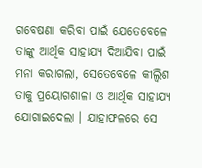ଗବେଷଣା କରିବା ପାଇଁ ଯେତେବେଳେ ତାଙ୍କୁ ଆର୍ଥିକ ସାହାଯ୍ୟ ଦିଆଯିବା ପାଇଁ ମନା କରାଗଲା, ସେତେବେଳେ କୀଲ୍ବିଶ ତାକୁ ପ୍ରୟୋଗଶାଳା ଓ ଆର୍ଥିକ ସାହାଯ୍ୟ ଯୋଗାଇଦେଲା । ଯାହାଫଳରେ ସେ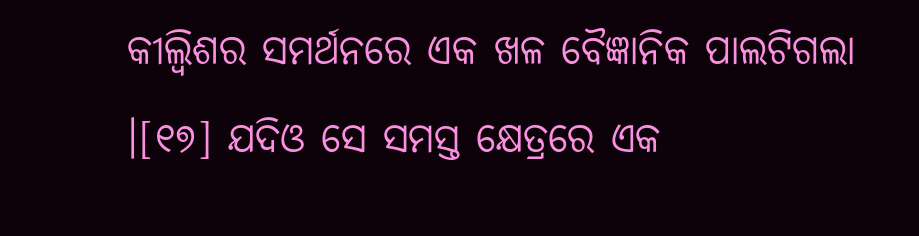କୀଲ୍ବିଶର ସମର୍ଥନରେ ଏକ ଖଳ ବୈଜ୍ଞାନିକ ପାଲଟିଗଲା ।[୧୭] ଯଦିଓ ସେ ସମସ୍ତ କ୍ଷେତ୍ରରେ ଏକ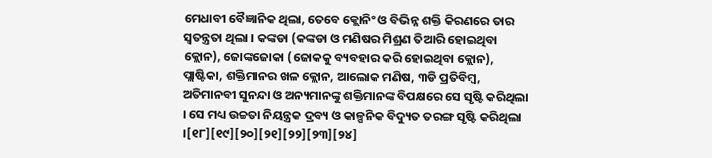ମେଧାବୀ ବୈଜ୍ଞାନିକ ଥିଲା, ତେବେ କ୍ଲୋନିଂ ଓ ବିଭିନ୍ନ ଶକ୍ତି କିରଣରେ ତାର ସ୍ୱତନ୍ତ୍ରତା ଥିଲା । କଙ୍କଡା (କଙ୍କଡା ଓ ମଣିଷର ମିଶ୍ରଣ ତିଆରି ହୋଇଥିବା କ୍ଲୋନ), ଜୋଙ୍କଜୋକା (ଜୋକକୁ ବ୍ୟବହାର କରି ହୋଇଥିବା କ୍ଲୋନ), ପ୍ଲାଷ୍ଟିକା, ଶକ୍ତିମାନର ଖଳ କ୍ଲୋନ, ଆଲୋକ ମଣିଷ, ୩ଡି ପ୍ରତିବିମ୍ବ, ଅତିମାନବୀ ସୁନନ୍ଦା ଓ ଅନ୍ୟମାନଙ୍କୁ ଶକ୍ତିମାନଙ୍କ ବିପକ୍ଷରେ ସେ ସୃଷ୍ଟି କରିଥିଲା । ସେ ମଧ୍ୟ ଉଚ୍ଚତା ନିୟନ୍ତ୍ରକ ଦ୍ରବ୍ୟ ଓ କାଳ୍ପନିକ ବିଦ୍ୟୁତ ତରଙ୍ଗ ସୃଷ୍ଟି କରିଥିଲା ।[୧୮][୧୯][୨୦][୨୧][୨୨][୨୩][୨୪]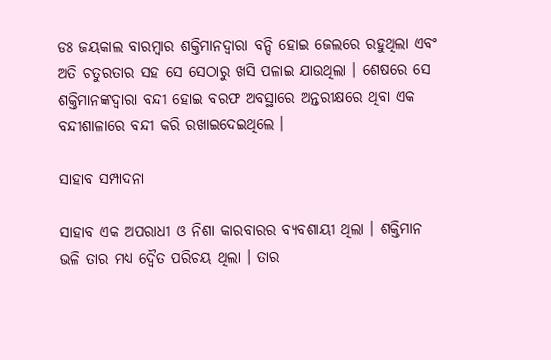ଡଃ ଜୟକାଲ ବାରମ୍ବାର ଶକ୍ତିମାନଦ୍ୱାରା ବନ୍ଦି ହୋଇ ଜେଲରେ ରହୁଥିଲା ଏବଂ ଅତି ଚତୁରତାର ସ‌ହ ସେ ସେଠାରୁ ଖସି ପଳାଇ ଯାଉଥିଲା । ଶେଷରେ ସେ ଶକ୍ତିମାନଙ୍କଦ୍ୱାରା ବନ୍ଦୀ ହୋଇ ବରଫ ଅବସ୍ଥାରେ ଅନ୍ତରୀକ୍ଷରେ ଥିବା ଏକ ବନ୍ଦୀଶାଳାରେ ବନ୍ଦୀ କରି ରଖାଇଦେଇଥିଲେ ।

ସାହାବ ସମ୍ପାଦନା

ସାହାବ ଏକ ଅପରାଧୀ ଓ ନିଶା କାରବାରର ବ୍ୟବଶାୟୀ ଥିଲା । ଶକ୍ତିମାନ ଭଳି ତାର ମଧ୍ୟ ଦ୍ୱୈତ ପରିଚୟ ଥିଲା । ତାର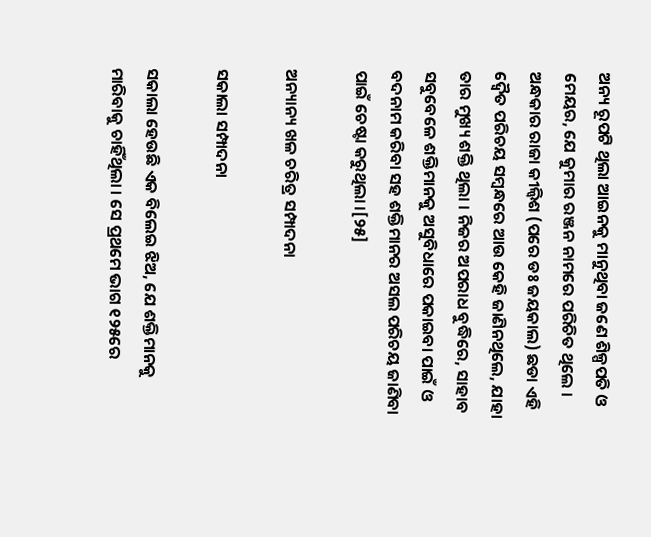ଅନ୍ୟ ରୂପଟି ଥିଲା ଆଇନକୁ ମାନୁଥିବା ଜଣେ ଶିଳ୍ପପତି ଓ ମେୟର, ଯେ କୁମାର ରଞ୍ଜନ ନାମରେ ପରିଚିତ ଥିଲେ । ଅନ୍ଧକାର ରାଜା କୀଲ୍ବିଶ (ପରେ ଡଃ ଜୟକାଲ) ଛଡା ଏହି ଦ୍ୱୈତ ପରିଚୟ ସମ୍ବନ୍ଧରେ ଆଉ କେହି ଜାଣିନଥିଲେ, ଯାହା ତାର ମୁଖ୍ୟ ଶକ୍ତି ଥିଲା । ନିଜର ଅପରାଧ ବୁଦ୍ଧିରେ, ସାହାବ ସବୁବେଳେ ଶକ୍ତିମାନକୁ ଅସୁବିଧାରେ ପକାଇବା ପାଇଁ ଓ ବଦନାମ କରିବା ସହ ଶକ୍ତିମାନର ଅସଲ ପରିଚୟ ଜାଣିବା ପାଇଁ ଚେଷ୍ଟା କରୁଥିଲା ।[୨୫]

ଅନ୍ୟାନ୍ୟ ଖଳ ଚରିତ୍ର ସମ୍ପାଦନା

ସକାଲା ସମ୍ପାଦନା

ସକାଲା ହେଉଛି ଏକ ବିଲେଇ ଝିଅ, ଯେ ଶକ୍ତିମାନକୁ ମାରିବାକୁ ଚାହିଁଥିଲା । ସେ ପ୍ରଥମେ ଭାଗ ୧୨୫ରେ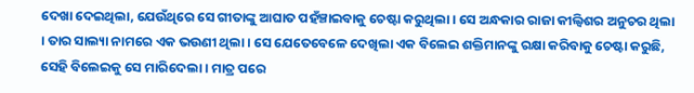ଦେଖା ଦେଇଥିଲା, ଯେଉଁଥିରେ ସେ ଗୀତାଙ୍କୁ ଆଘାତ ପହଁଞ୍ଚାଇବାକୁ ଚେଷ୍ଟା କରୁଥିଲା । ସେ ଅନ୍ଧକାର ରାଜା କୀଲ୍ବିଶର ଅନୁଚର ଥିଲା । ତାର ସାଲ୍ୟା ନାମରେ ଏକ ଭଉଣୀ ଥିଲା । ସେ ଯେତେବେଳେ ଦେଖିଲା ଏକ ବିଲେଇ ଶକ୍ତିମାନଙ୍କୁ ରକ୍ଷା କରିବାକୁ ଚେଷ୍ଟା କରୁଛି, ସେହି ବିଲେଇକୁ ସେ ମାରିଦେଲା । ମାତ୍ର ପରେ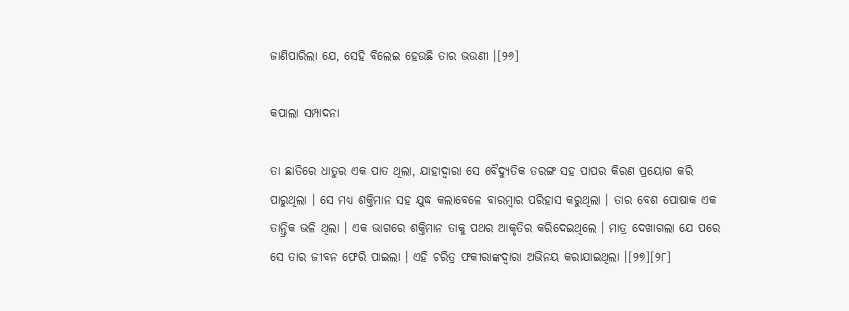ଜାଣିପାରିଲା ଯେ, ସେହି ବିଲେଇ ହେଉଛି ତାର ଭଉଣୀ ।[୨୬]

କପାଲା ସମ୍ପାଦନା

ତା ଛାତିରେ ଧାତୁର ଏକ ପାତ ଥିଲା, ଯାହାଦ୍ୱାରା ସେ ବୈଦ୍ୟୁତିକ ତରଙ୍ଗ ସହ ପାପର କିରଣ ପ୍ରୟୋଗ କରି ପାରୁଥିଲା । ସେ ମଧ୍ୟ ଶକ୍ତିମାନ ସହ ଯୁଦ୍ଧ କଲାବେଳେ ବାରମ୍ବାର ପରିହାସ କରୁଥିଲା । ତାର ବେଶ ପୋଷାକ ଏକ ତାନ୍ତ୍ରିକ ଭଳି ଥିଲା । ଏକ ଭାଗରେ ଶକ୍ତିମାନ ତାକୁ ପଥର ଆକୃତିର କରିଦେଇଥିଲେ । ମାତ୍ର ଦେଖାଗଲା ଯେ ପରେ ସେ ତାର ଜୀବନ ଫେରି ପାଇଲା । ଏହି ଚରିତ୍ର ଫକୀରାଙ୍କଦ୍ୱାରା ଅଭିନୟ କରାଯାଇଥିଲା ।[୨୭][୨୮]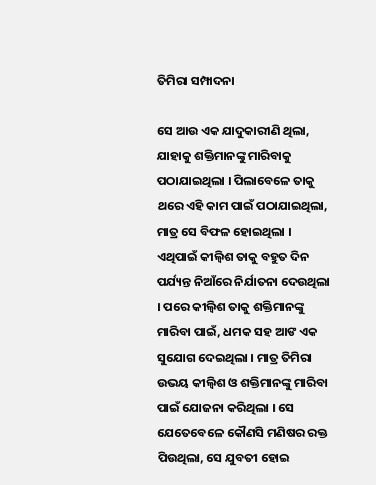ତିମିରା ସମ୍ପାଦନା

ସେ ଆଉ ଏକ ଯାଦୁକାରୀଣି ଥିଲା, ଯାହାକୁ ଶକ୍ତିମାନଙ୍କୁ ମାରିବାକୁ ପଠାଯାଇଥିଲା । ପିଲାବେଳେ ତାକୁ ଥରେ ଏହି କାମ ପାଇଁ ପଠାଯାଇଥିଲା, ମାତ୍ର ସେ ବିଫଳ ହୋଇଥିଲା । ଏଥିପାଇଁ କୀଲ୍ବିଶ ତାକୁ ବହୁତ ଦିନ ପର୍ଯ୍ୟନ୍ତ ନିଆଁରେ ନିର୍ଯାତନା ଦେଉଥିଲା । ପରେ କୀଲ୍ବିଶ ତାକୁ ଶକ୍ତିମାନଙ୍କୁ ମାରିବା ପାଇଁ, ଧମକ ସହ ଆଙ ଏକ ସୁଯୋଗ ଦେଇଥିଲା । ମାତ୍ର ତିମିରା ଉଭୟ କୀଲ୍ବିଶ ଓ ଶକ୍ତିମାନଙ୍କୁ ମାରିବା ପାଇଁ ଯୋଜନା କରିଥିଲା । ସେ ଯେତେବେଳେ କୌଣସି ମଣିଷର ରକ୍ତ ପିଉଥିଲା, ସେ ଯୁବତୀ ହୋଇ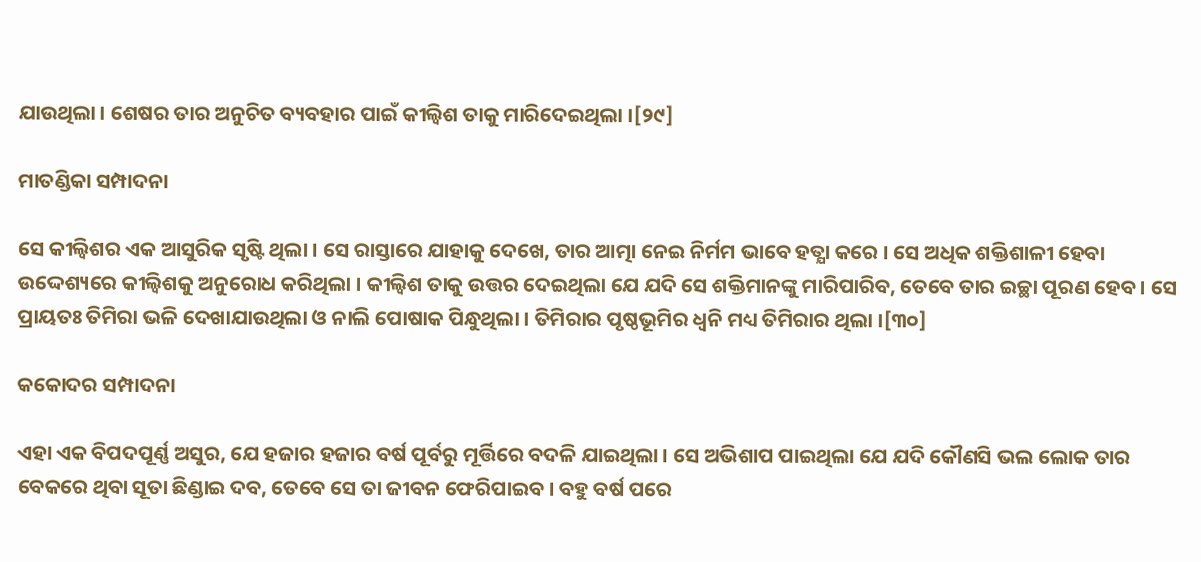ଯାଉଥିଲା । ଶେଷର ତାର ଅନୁଚିତ ବ୍ୟବହାର ପାଇଁ କୀଲ୍ବିଶ ତାକୁ ମାରିଦେଇଥିଲା ।[୨୯]

ମାତଣ୍ଡିକା ସମ୍ପାଦନା

ସେ କୀଲ୍ବିଶର ଏକ ଆସୁରିକ ସୃଷ୍ଟି ଥିଲା । ସେ ରାସ୍ତାରେ ଯାହାକୁ ଦେଖେ, ତାର ଆତ୍ମା ନେଇ ନିର୍ମମ ଭାବେ ହତ୍ଯା କରେ । ସେ ଅଧିକ ଶକ୍ତିଶାଳୀ ହେବା ଉଦ୍ଦେଶ୍ୟରେ କୀଲ୍ବିଶକୁ ଅନୁରୋଧ କରିଥିଲା । କୀଲ୍ବିଶ ତାକୁ ଉତ୍ତର ଦେଇଥିଲା ଯେ ଯଦି ସେ ଶକ୍ତିମାନଙ୍କୁ ମାରିପାରିବ, ତେବେ ତାର ଇଚ୍ଛା ପୂରଣ ହେବ । ସେ ପ୍ରାୟତଃ ତିମିରା ଭଳି ଦେଖାଯାଉଥିଲା ଓ ନାଲି ପୋଷାକ ପିନ୍ଧୁଥିଲା । ତିମିରାର ପୃଷ୍ଠଭୂମିର ଧ୍ୱନି ମଧ୍ୟ ତିମିରାର ଥିଲା ।[୩୦]

କକୋଦର ସମ୍ପାଦନା

ଏହା ଏକ ବିପଦପୂର୍ଣ୍ଣ ଅସୁର, ଯେ ହଜାର ହଜାର ବର୍ଷ ପୂର୍ବରୁ ମୂର୍ତ୍ତିରେ ବଦଳି ଯାଇଥିଲା । ସେ ଅଭିଶାପ ପାଇଥିଲା ଯେ ଯଦି କୌଣସି ଭଲ ଲୋକ ତାର ବେକରେ ଥିବା ସୂତା ଛିଣ୍ଡାଇ ଦବ, ତେବେ ସେ ତା ଜୀବନ ଫେରିପାଇବ । ବହୁ ବର୍ଷ ପରେ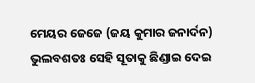ମେୟର ଜେଜେ (ଜୟ କୁମାର ଜନାର୍ଦନ) ଭୁଲବଶତଃ ସେହି ସୂତାକୁ ଛିଣ୍ଡାଇ ଦେଇ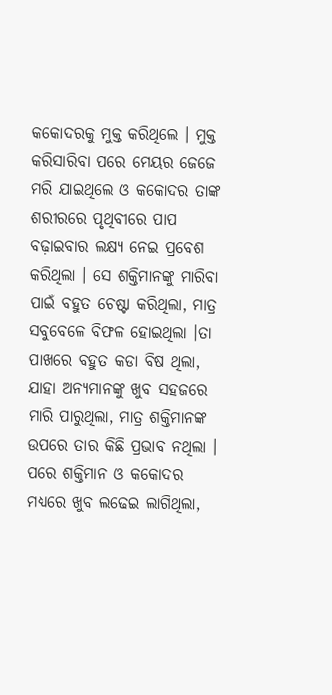କକୋଦରକୁ ମୁକ୍ତ କରିଥିଲେ । ମୁକ୍ତ କରିସାରିବା ପରେ ମେୟର ଜେଜେ ମରି ଯାଇଥିଲେ ଓ କକୋଦର ତାଙ୍କ ଶରୀରରେ ପୃଥିବୀରେ ପାପ ବଢ଼ାଇବାର ଲକ୍ଷ୍ୟ ନେଇ ପ୍ରବେଶ କରିଥିଲା । ସେ ଶକ୍ତିମାନଙ୍କୁ ମାରିବା ପାଇଁ ବହୁତ ଚେଷ୍ଟା କରିଥିଲା, ମାତ୍ର ସବୁବେଳେ ବିଫଳ ହୋଇଥିଲା ।ତା ପାଖରେ ବହୁତ କଡା ବିଷ ଥିଲା, ଯାହା ଅନ୍ୟମାନଙ୍କୁ ଖୁବ ସହଜରେ ମାରି ପାରୁଥିଲା, ମାତ୍ର ଶକ୍ତିମାନଙ୍କ ଉପରେ ତାର କିଛି ପ୍ରଭାବ ନଥିଲା । ପରେ ଶକ୍ତିମାନ ଓ କକୋଦର ମଧ୍ୟରେ ଖୁବ ଲଢେଇ ଲାଗିଥିଲା,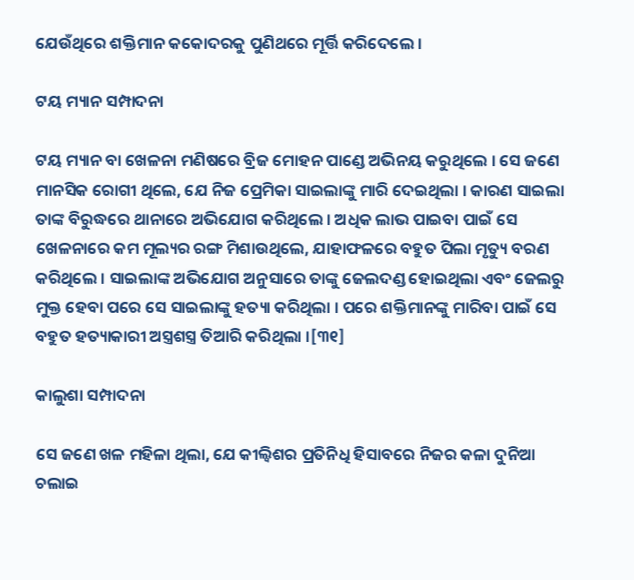ଯେଉଁଥିରେ ଶକ୍ତିମାନ କକୋଦରକୁ ପୁଣିଥରେ ମୂର୍ତ୍ତି କରିଦେଲେ ।

ଟୟ ମ୍ୟାନ ସମ୍ପାଦନା

ଟୟ ମ୍ୟାନ ବା ଖେଳନା ମଣିଷରେ ବ୍ରିଜ ମୋହନ ପାଣ୍ଡେ ଅଭିନୟ କରୁଥିଲେ । ସେ ଜଣେ ମାନସିକ ରୋଗୀ ଥିଲେ, ଯେ ନିଜ ପ୍ରେମିକା ସାଇଲାଙ୍କୁ ମାରି ଦେଇଥିଲା । କାରଣ ସାଇଲା ତାଙ୍କ ବିରୁଦ୍ଧରେ ଥାନାରେ ଅଭିଯୋଗ କରିଥିଲେ । ଅଧିକ ଲାଭ ପାଇବା ପାଇଁ ସେ ଖେଳନାରେ କମ ମୂଲ୍ୟର ରଙ୍ଗ ମିଶାଉଥିଲେ, ଯାହାଫଳରେ ବହୁତ ପିଲା ମୃତ୍ୟୁ ବରଣ କରିଥିଲେ । ସାଇଲାଙ୍କ ଅଭିଯୋଗ ଅନୁସାରେ ତାଙ୍କୁ ଜେଲଦଣ୍ଡ ହୋଇଥିଲା ଏବଂ ଜେଲରୁ ମୁକ୍ତ ହେବା ପରେ ସେ ସାଇଲାଙ୍କୁ ହତ୍ୟା କରିଥିଲା । ପରେ ଶକ୍ତିମାନଙ୍କୁ ମାରିବା ପାଇଁ ସେ ବହୁତ ହତ୍ୟାକାରୀ ଅସ୍ତ୍ରଶସ୍ତ୍ର ତିଆରି କରିଥିଲା ।[୩୧]

କାଲୁଶା ସମ୍ପାଦନା

ସେ ଜଣେ ଖଳ ମହିଳା ଥିଲା, ଯେ କୀଲ୍ବିଶର ପ୍ରତିନିଧି ହିସାବରେ ନିଜର କଳା ଦୁନିଆ ଚଲାଇ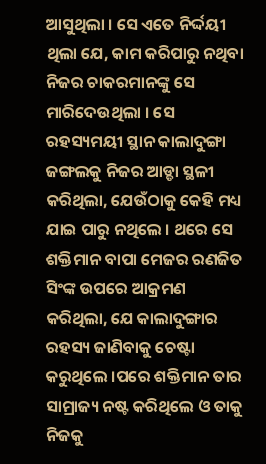ଆସୁଥିଲା । ସେ ଏତେ ନିର୍ଦ୍ଦୟୀ ଥିଲା ଯେ, କାମ କରିପାରୁ ନଥିବା ନିଜର ଚାକରମାନଙ୍କୁ ସେ ମାରିଦେଉଥିଲା । ସେ ରହସ୍ୟମୟୀ ସ୍ଥାନ କାଲାଦୁଙ୍ଗା ଜଙ୍ଗଲକୁ ନିଜର ଆଡ୍ଡା ସ୍ଥଳୀ କରିଥିଲା, ଯେଉଁଠାକୁ କେହି ମଧ୍ୟ ଯାଇ ପାରୁ ନଥିଲେ । ଥରେ ସେ ଶକ୍ତିମାନ ବାପା ମେଜର ରଣଜିତ ସିଂଙ୍କ ଉପରେ ଆକ୍ରମଣ କରିଥିଲା, ଯେ କାଲାଦୁଙ୍ଗାର ରହସ୍ୟ ଜାଣିବାକୁ ଚେଷ୍ଟା କରୁଥିଲେ ।ପରେ ଶକ୍ତିମାନ ତାର ସାମ୍ରାଜ୍ୟ ନଷ୍ଟ କରିଥିଲେ ଓ ତାକୁ ନିଜକୁ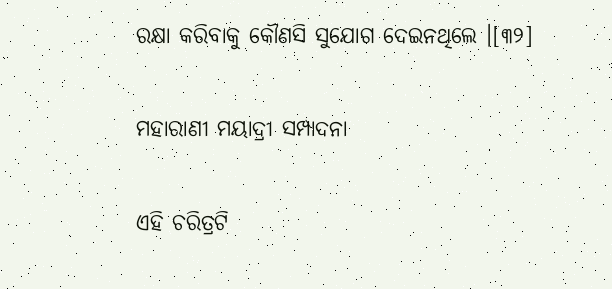ରକ୍ଷା କରିବାକୁ କୌଣସି ସୁଯୋଗ ଦେଇନଥିଲେ ।[୩୨]

ମହାରାଣୀ ମୟାଦ୍ରୀ ସମ୍ପାଦନା

ଏହି ଚରିତ୍ରଟି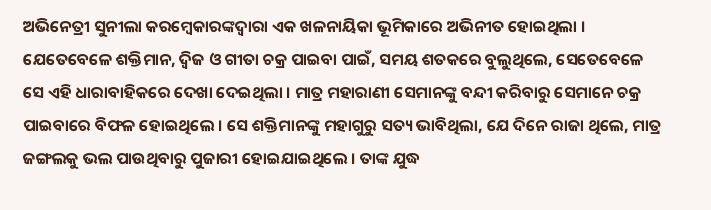ଅଭିନେତ୍ରୀ ସୁନୀଲା କରମ୍ବେକାରଙ୍କଦ୍ୱାରା ଏକ ଖଳନାୟିକା ଭୂମିକାରେ ଅଭିନୀତ ହୋଇଥିଲା । ଯେତେବେଳେ ଶକ୍ତିମାନ, ଦ୍ୱିଜ ଓ ଗୀତା ଚକ୍ର ପାଇବା ପାଇଁ, ସମୟ ଶତକରେ ବୁଲୁଥିଲେ, ସେତେବେଳେ ସେ ଏହି ଧାରାବାହିକରେ ଦେଖା ଦେଇଥିଲା । ମାତ୍ର ମହାରାଣୀ ସେମାନଙ୍କୁ ବନ୍ଦୀ କରିବାରୁ ସେମାନେ ଚକ୍ର ପାଇବାରେ ବିଫଳ ହୋଇଥିଲେ । ସେ ଶକ୍ତିମାନଙ୍କୁ ମହାଗୁରୁ ସତ୍ୟ ଭାବିଥିଲା, ଯେ ଦିନେ ରାଜା ଥିଲେ, ମାତ୍ର ଜଙ୍ଗଲକୁ ଭଲ ପାଉଥିବାରୁ ପୁଜାରୀ ହୋଇଯାଇଥିଲେ । ତାଙ୍କ ଯୁଦ୍ଧ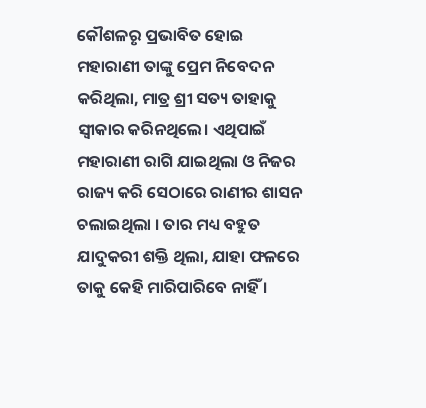କୌଶଳରୃ ପ୍ରଭାବିତ ହୋଇ ମହାରାଣୀ ତାଙ୍କୁ ପ୍ରେମ ନିବେଦନ କରିଥିଲା, ମାତ୍ର ଶ୍ରୀ ସତ୍ୟ ତାହାକୁ ସ୍ୱୀକାର କରିନଥିଲେ। ଏଥିପାଇଁ ମହାରାଣୀ ରାଗି ଯାଇଥିଲା ଓ ନିଜର ରାଜ୍ୟ କରି ସେଠାରେ ରାଣୀର ଶାସନ ଚଲାଇଥିଲା । ତାର ମଧ୍ୟ ବହୁତ ଯାଦୁକରୀ ଶକ୍ତି ଥିଲା, ଯାହା ଫଳରେ ତାକୁ କେହି ମାରିପାରିବେ ନାହିଁ ।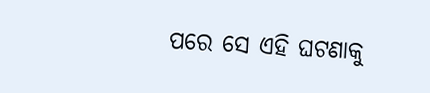ପରେ ସେ ଏହି ଘଟଣାକୁ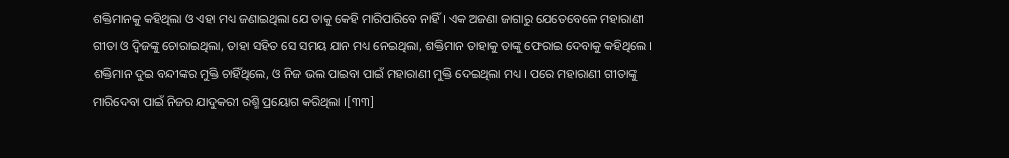ଶକ୍ତିମାନକୁ କହିଥିଲା ଓ ଏହା ମଧ୍ୟ ଜଣାଇଥିଲା ଯେ ତାକୁ କେହି ମାରିପାରିବେ ନାହିଁ । ଏକ ଅଜଣା ଜାଗାରୁ ଯେତେବେଳେ ମହାରାଣୀ ଗୀତା ଓ ଦ୍ୱିଜଙ୍କୁ ଚୋରାଇଥିଲା, ତାହା ସହିତ ସେ ସମୟ ଯାନ ମଧ୍ୟ ନେଇଥିଲା, ଶକ୍ତିମାନ ତାହାକୁ ତାଙ୍କୁ ଫେରାଇ ଦେବାକୁ କହିଥିଲେ । ଶକ୍ତିମାନ ଦୁଇ ବନ୍ଦୀଙ୍କର ମୁକ୍ତି ଚାହିଁଥିଲେ, ଓ ନିଜ ଭଲ ପାଇବା ପାଇଁ ମହାରାଣୀ ମୁକ୍ତି ଦେଇଥିଲା ମଧ୍ୟ । ପରେ ମହାରାଣୀ ଗୀତାଙ୍କୁ ମାରିଦେବା ପାଇଁ ନିଜର ଯାଦୁକରୀ ରଶ୍ମି ପ୍ରୟୋଗ କରିଥିଲା ।[୩୩]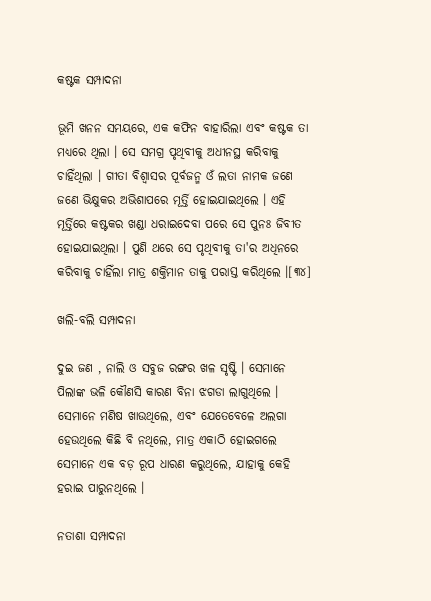କଷ୍ଟକ ସମ୍ପାଦନା

ଭୂମି ଖନନ ସମୟରେ, ଏକ କଫିନ ବାହାରିଲା ଏବଂ କଷ୍ଟକ ତା ମଧ୍ୟରେ ଥିଲା । ସେ ସମଗ୍ର ପୃଥିବୀକୁ ଅଧୀନସ୍ଥ କରିବାକୁ ଚାହିଁଥିଲା । ଗୀତା ବିଶ୍ୱାସର ପୂର୍ବଜନ୍ମ ଓଁ ଲତା ନାମକ ଜଣେ ଜଣେ ଭିକ୍ଷୁକର ଅଭିଶାପରେ ମୂର୍ତ୍ତି ହୋଇଯାଇଥିଲେ । ଏହି ମୂର୍ତ୍ତିରେ କଷ୍ଟକର ଖଣ୍ଡା ଧରାଇଦେବା ପରେ ସେ ପୁନଃ ଜିବୀତ ହୋଇଯାଇଥିଲା । ପୁଣି ଥରେ ସେ ପୃଥିବୀକୁ ତା'ର ଅଧିନରେ କରିବାକୁ ଚାହିଁଲା ମାତ୍ର ଶକ୍ତିମାନ ତାକୁ ପରାସ୍ତ କରିଥିଲେ ।[୩୪]

ଖଲି-ବଲି ସମ୍ପାଦନା

ଦୁଇ ଜଣ , ନାଲି ଓ ସବୁଜ ରଙ୍ଗର ଖଳ ସୃଷ୍ଟି । ସେମାନେ ପିଲାଙ୍କ ଭଳି କୌଣସି କାରଣ ବିନା ଝଗଡା ଲାଗୁଥିଲେ । ସେମାନେ ମଣିଷ ଖାଉଥିଲେ, ଏବଂ ଯେତେବେଳେ ଅଲଗା ହେଉଥିଲେ କିଛି ବି ନଥିଲେ, ମାତ୍ର ଏକାଠି ହୋଇଗଲେ ସେମାନେ ଏକ ବଡ଼ ରୂପ ଧାରଣ କରୁଥିଲେ, ଯାହାକୁ କେହି ହରାଇ ପାରୁନଥିଲେ ।

ନତାଶା ସମ୍ପାଦନା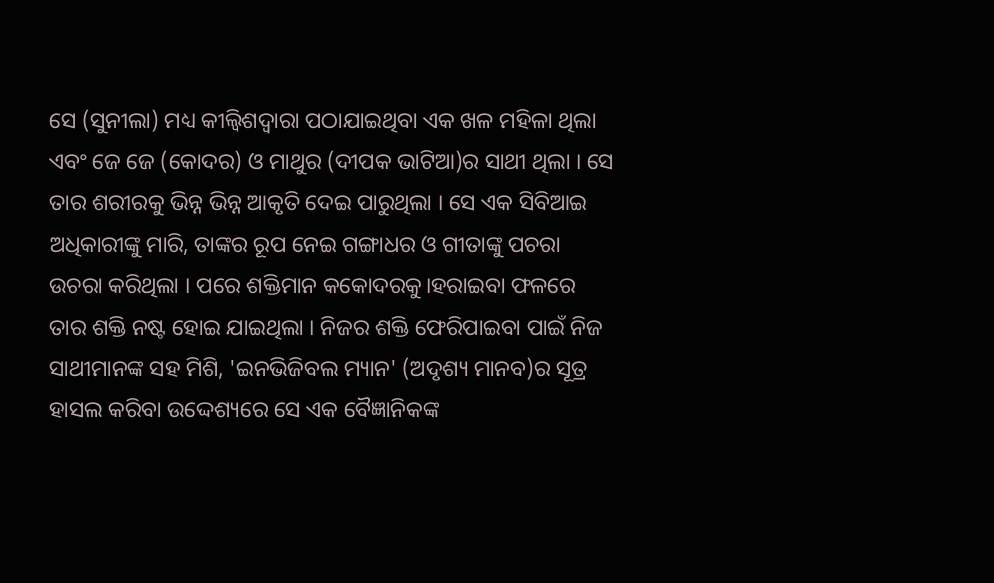ସେ (ସୁନୀଲା) ମଧ୍ୟ କୀଲ୍ବିଶଦ୍ୱାରା ପଠାଯାଇଥିବା ଏକ ଖଳ ମହିଳା ଥିଲା ଏବଂ ଜେ ଜେ (କୋଦର) ଓ ମାଥୁର (ଦୀପକ ଭାଟିଆ)ର ସାଥୀ ଥିଲା । ସେ ତାର ଶରୀରକୁ ଭିନ୍ନ ଭିନ୍ନ ଆକୃତି ଦେଇ ପାରୁଥିଲା । ସେ ଏକ ସିବିଆଇ ଅଧିକାରୀଙ୍କୁ ମାରି, ତାଙ୍କର ରୂପ ନେଇ ଗଙ୍ଗାଧର ଓ ଗୀତାଙ୍କୁ ପଚରା ଉଚରା କରିଥିଲା । ପରେ ଶକ୍ତିମାନ କକୋଦରକୁ।ହରାଇବା ଫଳରେ ତାର ଶକ୍ତି ନଷ୍ଟ ହୋଇ ଯାଇଥିଲା । ନିଜର ଶକ୍ତି ଫେରିପାଇବା ପାଇଁ ନିଜ ସାଥୀମାନଙ୍କ ସହ ମିଶି, 'ଇନଭିଜିବଲ ମ୍ୟାନ' (ଅଦୃଶ୍ୟ ମାନବ)ର ସୂତ୍ର ହାସଲ କରିବା ଉଦ୍ଦେଶ୍ୟରେ ସେ ଏକ ବୈଜ୍ଞାନିକଙ୍କ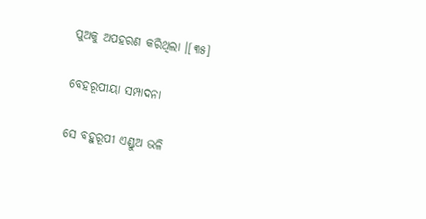ପୁଅକୁ ଅପହରଣ କରିଥିଲା ।[୩୫]

ବେହରୂପୀୟା ସମ୍ପାଦନା

ସେ ବହୁରୂପୀ ଏଣ୍ଡୁଅ ଭଳି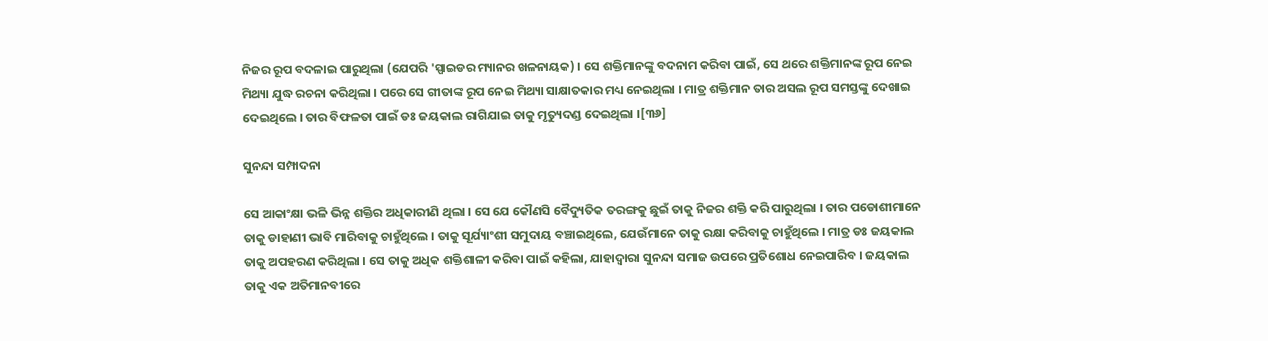ନିଜର ରୂପ ବଦଳାଇ ପାରୁଥିଲା (ଯେପରି 'ସ୍ପାଇଡର ମ୍ୟାନର ଖଳନାୟକ) । ସେ ଶକ୍ତିମାନଙ୍କୁ ବଦନାମ କରିବା ପାଇଁ, ସେ ଥରେ ଶକ୍ତିମାନଙ୍କ ରୂପ ନେଇ ମିଥ୍ୟା ଯୁଦ୍ଧ ରଚନା କରିଥିଲା । ପରେ ସେ ଗୀତାଙ୍କ ରୂପ ନେଇ ମିଥ୍ୟା ସାକ୍ଷାତକାର ମଧ୍ୟ ନେଇଥିଲା । ମାତ୍ର ଶକ୍ତିମାନ ତାର ଅସଲ ରୂପ ସମସ୍ତଙ୍କୁ ଦେଖାଇ ଦେଇଥିଲେ । ତାର ବିଫଳତା ପାଇଁ ଡଃ ଜୟକାଲ ରାଗିଯାଇ ତାକୁ ମୃତ୍ୟୁଦଣ୍ଡ ଦେଇଥିଲା ।[୩୬]

ସୁନନ୍ଦା ସମ୍ପାଦନା

ସେ ଆକାଂକ୍ଷା ଭଳି ଭିନ୍ନ ଶକ୍ତିର ଅଧିକାରୀଣି ଥିଲା । ସେ ଯେ କୌଣସି ବୈଦ୍ୟୁତିକ ତରଙ୍ଗକୁ ଛୁଇଁ ତାକୁ ନିଜର ଶକ୍ତି କରି ପାରୁଥିଲା । ତାର ପଡୋଶୀମାନେ ତାକୁ ଡାହାଣୀ ଭାବି ମାରିବାକୁ ଚାହୁଁଥିଲେ । ତାକୁ ସୂର୍ଯ୍ୟାଂଶୀ ସମୁଦାୟ ବଞ୍ଚାଇଥିଲେ, ଯେଉଁମାନେ ତାକୁ ରକ୍ଷା କରିବାକୁ ଚାହୁଁଥିଲେ । ମାତ୍ର ଡଃ ଜୟକାଲ ତାକୁ ଅପହରଣ କରିଥିଲା । ସେ ତାକୁ ଅଧିକ ଶକ୍ତିଶାଳୀ କରିବା ପାଇଁ କହିଲା, ଯାହାଦ୍ୱାରା ସୁନନ୍ଦା ସମାଜ ଉପରେ ପ୍ରତିଶୋଧ ନେଇପାରିବ । ଜୟକାଲ ତାକୁ ଏକ ଅତିମାନବୀରେ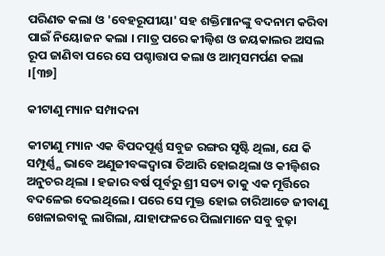ପରିଣତ କଲା ଓ 'ବେହରୂପୀୟା' ସହ ଶକ୍ତିମାନଙ୍କୁ ବଦନାମ କରିବା ପାଇଁ ନିୟୋଜନ କଲା । ମାତ୍ର ପରେ କୀଲ୍ବିଶ ଓ ଜୟକାଲର ଅସଲ ରୂପ ଜାଣିବା ପରେ ସେ ପଶ୍ଚାତ୍ତାପ କଲା ଓ ଆତ୍ମସମର୍ପଣ କଲା ।[୩୭]

କୀଟାଣୁ ମ୍ୟାନ ସମ୍ପାଦନା

କୀଟାଣୁ ମ୍ୟାନ ଏକ ବିପଦପୂର୍ଣ୍ଣ ସବୁଜ ରଙ୍ଗର ସୃଷ୍ଟି ଥିଲା, ଯେ କି ସମ୍ପୂର୍ଣ୍ଣ୍ଣ ଭାବେ ଅଣୁଜୀବଙ୍କଦ୍ୱାରା ତିଆରି ହୋଇଥିଲା ଓ କୀଲ୍ବିଶର ଅନୁଚର ଥିଲା । ହଜାର ବର୍ଷ ପୂର୍ବରୁ ଶ୍ରୀ ସତ୍ୟ ତାକୁ ଏକ ମୂର୍ତ୍ତିରେ ବଦଳେଇ ଦେଇଥିଲେ । ପରେ ସେ ମୁକ୍ତ ହୋଇ ଚାରିଆଡେ ଜୀବାଣୁ ଖେଳାଇବାକୁ ଲାଗିଲା, ଯାହାଫଳରେ ପିଲାମାନେ ସବୁ ବୁଢ଼ା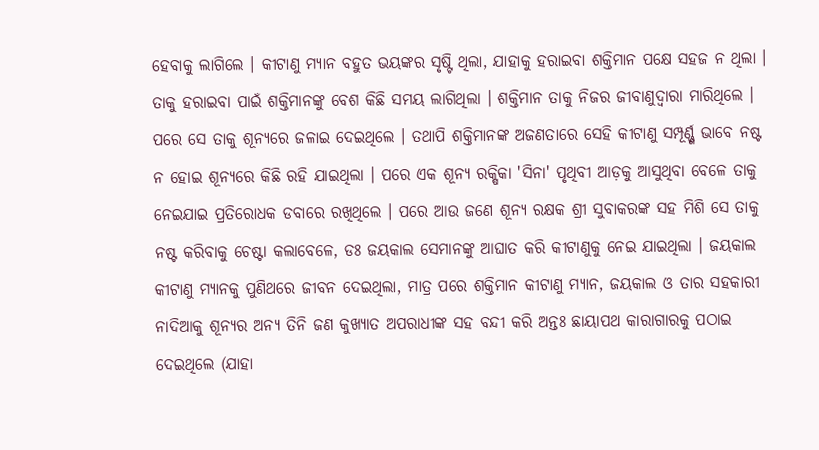ହେବାକୁ ଲାଗିଲେ । କୀଟାଣୁ ମ୍ୟାନ ବହୁତ ଭୟଙ୍କର ସୃଷ୍ଟି ଥିଲା, ଯାହାକୁ ହରାଇବା ଶକ୍ତିମାନ ପକ୍ଷେ ସହଜ ନ ଥିଲା । ତାକୁ ହରାଇବା ପାଇଁ ଶକ୍ତିମାନଙ୍କୁ ବେଶ କିଛି ସମୟ ଲାଗିଥିଲା । ଶକ୍ତିମାନ ତାକୁ ନିଜର ଜୀବାଣୁଦ୍ୱାରା ମାରିଥିଲେ । ପରେ ସେ ତାକୁ ଶୂନ୍ୟରେ ଜଳାଇ ଦେଇଥିଲେ । ତଥାପି ଶକ୍ତିମାନଙ୍କ ଅଜଣତାରେ ସେହି କୀଟାଣୁ ସମ୍ପୂର୍ଣ୍ଣ୍ଣ ଭାବେ ନଷ୍ଟ ନ ହୋଇ ଶୂନ୍ୟରେ କିଛି ରହି ଯାଇଥିଲା । ପରେ ଏକ ଶୂନ୍ୟ ରକ୍ଷିକା 'ସିନା' ପୃଥିବୀ ଆଡ଼କୁ ଆସୁଥିବା ବେଳେ ତାକୁ ନେଇଯାଇ ପ୍ରତିରୋଧକ ଡବାରେ ରଖିଥିଲେ । ପରେ ଆଉ ଜଣେ ଶୂନ୍ୟ ରକ୍ଷକ ଶ୍ରୀ ସୁବାକରଙ୍କ ସହ ମିଶି ସେ ତାକୁ ନଷ୍ଟ କରିବାକୁ ଚେଷ୍ଟା କଲାବେଳେ, ଡଃ ଜୟକାଲ ସେମାନଙ୍କୁ ଆଘାତ କରି କୀଟାଣୁକୁ ନେଇ ଯାଇଥିଲା । ଜୟକାଲ କୀଟାଣୁ ମ୍ୟାନକୁ ପୁଣିଥରେ ଜୀବନ ଦେଇଥିଲା, ମାତ୍ର ପରେ ଶକ୍ତିମାନ କୀଟାଣୁ ମ୍ୟାନ, ଜୟକାଲ ଓ ତାର ସହକାରୀ ନାଦିଆକୁ ଶୂନ୍ୟର ଅନ୍ୟ ତିନି ଜଣ କୁଖ୍ୟାତ ଅପରାଧୀଙ୍କ ସହ ବନ୍ଦୀ କରି ଅନ୍ତଃ ଛାୟାପଥ କାରାଗାରକୁ ପଠାଇ ଦେଇଥିଲେ (ଯାହା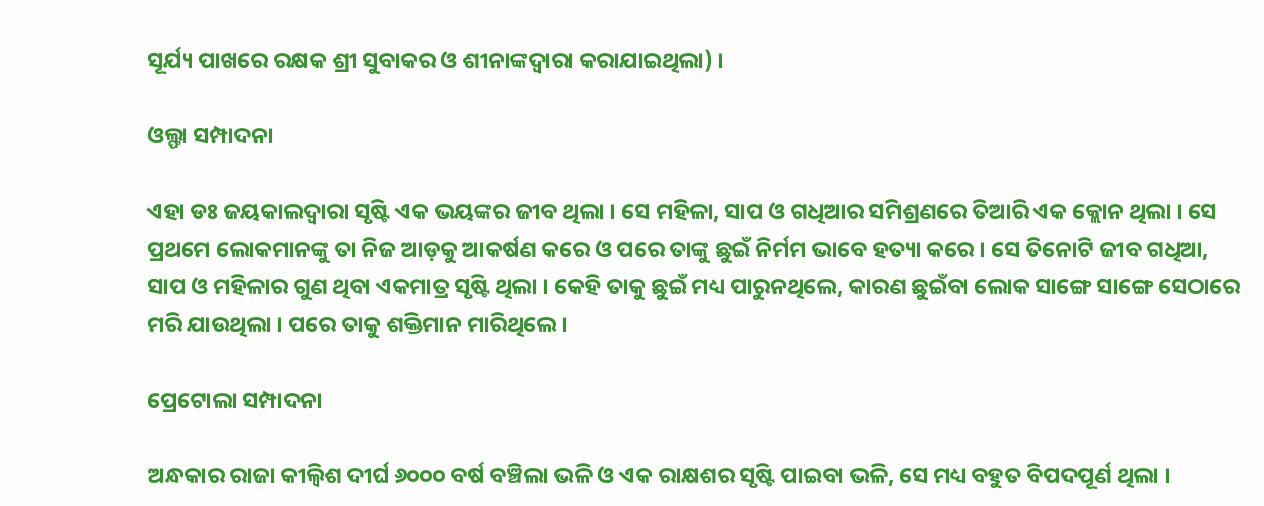ସୂର୍ଯ୍ୟ ପାଖରେ ରକ୍ଷକ ଶ୍ରୀ ସୁବାକର ଓ ଶୀନାଙ୍କଦ୍ୱାରା କରାଯାଇଥିଲା) ।

ଓଲ୍ଫା ସମ୍ପାଦନା

ଏହା ଡଃ ଜୟକାଲଦ୍ୱାରା ସୃଷ୍ଟି ଏକ ଭୟଙ୍କର ଜୀବ ଥିଲା । ସେ ମହିଳା, ସାପ ଓ ଗଧିଆର ସମିଶ୍ରଣରେ ତିଆରି ଏକ କ୍ଲୋନ ଥିଲା । ସେ ପ୍ରଥମେ ଲୋକମାନଙ୍କୁ ତା ନିଜ ଆଡ଼କୁ ଆକର୍ଷଣ କରେ ଓ ପରେ ତାଙ୍କୁ ଛୁଇଁ ନିର୍ମମ ଭାବେ ହତ୍ୟା କରେ । ସେ ତିନୋଟି ଜୀବ ଗଧିଆ, ସାପ ଓ ମହିଳାର ଗୁଣ ଥିବା ଏକମାତ୍ର ସୃଷ୍ଟି ଥିଲା । କେହି ତାକୁ ଛୁଇଁ ମଧ୍ୟ ପାରୁନଥିଲେ, କାରଣ ଛୁଇଁବା ଲୋକ ସାଙ୍ଗେ ସାଙ୍ଗେ ସେଠାରେ ମରି ଯାଉଥିଲା । ପରେ ତାକୁ ଶକ୍ତିମାନ ମାରିଥିଲେ ।

ପ୍ରେଟୋଲା ସମ୍ପାଦନା

ଅନ୍ଧକାର ରାଜା କୀଲ୍ବିଶ ଦୀର୍ଘ ୬୦୦୦ ବର୍ଷ ବଞ୍ଚିଲା ଭଳି ଓ ଏକ ରାକ୍ଷଶର ସୃଷ୍ଟି ପାଇବା ଭଳି, ସେ ମଧ୍ୟ ବହୁତ ବିପଦପୂର୍ଣ ଥିଲା ।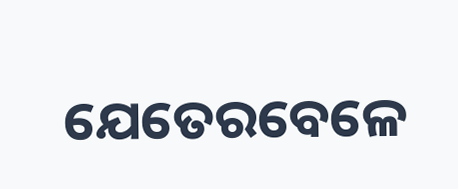ଯେତେରବେଳେ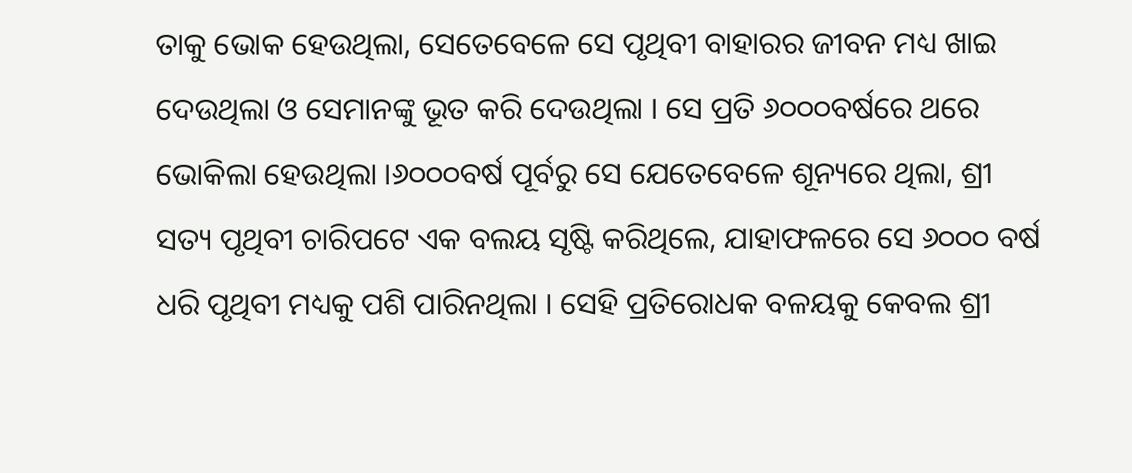ତାକୁ ଭୋକ ହେଉଥିଲା, ସେତେବେଳେ ସେ ପୃଥିବୀ ବାହାରର ଜୀବନ ମଧ୍ୟ ଖାଇ ଦେଉଥିଲା ଓ ସେମାନଙ୍କୁ ଭୂତ କରି ଦେଉଥିଲା । ସେ ପ୍ରତି ୬୦୦୦ବର୍ଷରେ ଥରେ ଭୋକିଲା ହେଉଥିଲା ।୬୦୦୦ବର୍ଷ ପୂର୍ବରୁ ସେ ଯେତେବେଳେ ଶୂନ୍ୟରେ ଥିଲା, ଶ୍ରୀ ସତ୍ୟ ପୃଥିବୀ ଚାରିପଟେ ଏକ ବଲୟ ସୃଷ୍ଟି କରିଥିଲେ, ଯାହାଫଳରେ ସେ ୬୦୦୦ ବର୍ଷ ଧରି ପୃଥିବୀ ମଧ୍ୟକୁ ପଶି ପାରିନଥିଲା । ସେହି ପ୍ରତିରୋଧକ ବଳୟକୁ କେବଲ ଶ୍ରୀ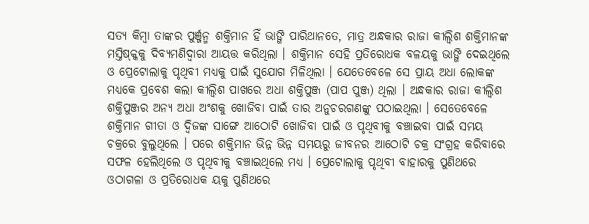ସତ୍ୟ କିମ୍ବା ତାଙ୍କର ପୁର୍ଞ୍ଜନ୍ମ ଶକ୍ତିମାନ ହିଁ ଭାଙ୍ଗି ପାରିଥାନତେ, ମାତ୍ର ଅନ୍ଧକାର ରାଜା କୀଲ୍ବିଶ ଶକ୍ତିମାନଙ୍କ ମସ୍ତିଷ୍କ୍କକୁ ଦିବ୍ୟମଣିଦ୍ୱାରା ଆୟତ୍ତ କରିଥିଲା । ଶକ୍ତିମାନ ସେହି ପ୍ରତିରୋଧକ ବଳୟକୁ ଭାଙ୍ଗି ଦେଇଥିଲେ ଓ ପ୍ରେଟୋଲାକୁ ପୃଥିବୀ ମଧ୍ୟକୁ ପାଇଁ ସୁଯୋଗ ମିଳିଥିଲା । ଯେତେବେଳେ ସେ ପ୍ରାୟ ଅଧା ଲୋକଙ୍କ ମଧ୍ୟକେ ପ୍ରବେଶ କଲା କୀଲ୍ବିଶ ପାଖରେ ଅଧା ଶକ୍ତିପୁଞ୍ଜ (ପାପ ପୁଞ୍ଜ) ଥିଲା । ଅନ୍ଧକାର ରାଜା କୀଲ୍ବିଶ ଶକ୍ତିପୁଞ୍ଜର ଅନ୍ୟ ଅଧା ଅଂଶକୁ ଖୋଜିବା ପାଇଁ ତାର ଅନୁଚରଗଣଙ୍କୁ ପଠାଇଥିଲା । ସେତେବେଳେ ଶକ୍ତିମାନ ଗୀତା ଓ ଦ୍ୱିଜଙ୍କ ସାଙ୍ଗେ ଆଠୋଟି ଖୋଜିବା ପାଇଁ ଓ ପୃଥିବୀକୁ ବଞ୍ଚାଇବା ପାଇଁ ସମୟ ଚକ୍ରରେ ବୁଲୁଥିଲେ । ପରେ ଶକ୍ତିମାନ ଭିନ୍ନ ଭିନ୍ନ ସମୟରୁ ଜୀବନର ଆଠୋଟି ଚକ୍ର ସଂଗ୍ରହ କରିବାରେ ସଫଳ ହେଲିଥିଲେ ଓ ପୃଥିବୀକୁ ବଞ୍ଚାଇଥିଲେ ମଧ୍ୟ । ପ୍ରେଟୋଲାକୁ ପୃଥିବୀ ବାହାରକୁ ପୁଣିଥରେ ଓଠାଗଳା ଓ ପ୍ରତିରୋଧକ ୟକୁ ପୁଣିଥରେ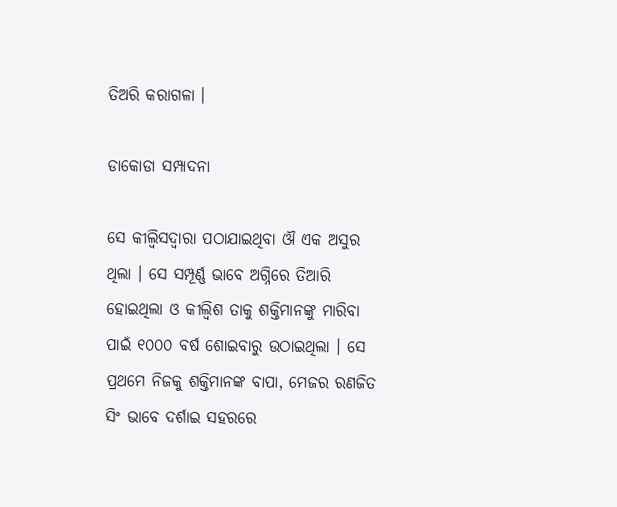ତିଅରି କରାଗଳା ।

ଡାକୋଡା ସମ୍ପାଦନା

ସେ କୀଲ୍ବିସଦ୍ୱାରା ପଠାଯାଇଥିବା ଔ ଏକ ଅସୁର ଥିଲା । ସେ ସମ୍ପୂର୍ଣ୍ଣ ଭାବେ ଅଗ୍ନିରେ ତିଆରି ହୋଇଥିଲା ଓ କୀଲ୍ବିଶ ତାକୁ ଶକ୍ତିମାନଙ୍କୁ ମାରିବା ପାଇଁ ୧୦୦୦ ବର୍ଷ ଶୋଇବାରୁ ଉଠାଇଥିଲା । ସେ ପ୍ରଥମେ ନିଜକୁ ଶକ୍ତିମାନଙ୍କ ବାପା, ମେଜର ରଣଜିତ ସିଂ ଭାବେ ଦର୍ଶାଇ ସହରରେ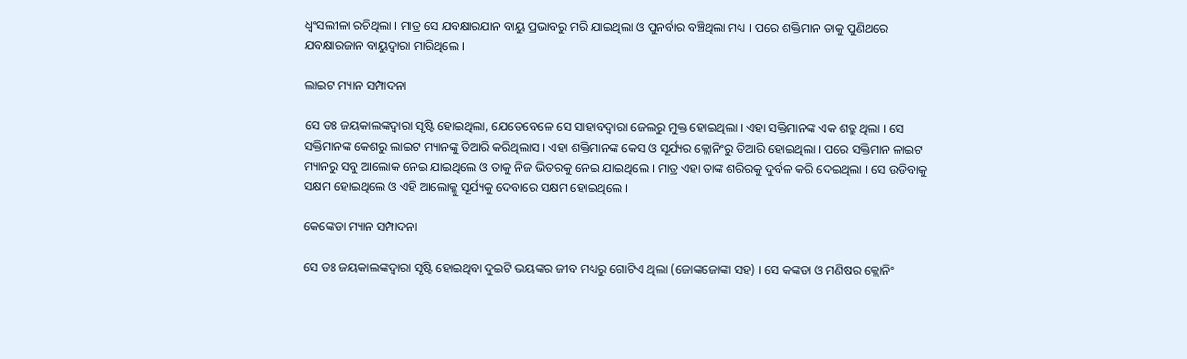ଧ୍ୱଂସଲୀଳା ରଚିଥିଲା । ମାତ୍ର ସେ ଯବକ୍ଷାରଯାନ ବାୟୁ ପ୍ରଭାବରୁ ମରି ଯାଇଥିଲା ଓ ପୁନର୍ବାର ବଞ୍ଚିଥିଲା ମଧ୍ୟ । ପରେ ଶକ୍ତିମାନ ତାକୁ ପୁଣିଥରେ ଯବକ୍ଷାରଜାନ ବାୟୁଦ୍ୱାରା ମାରିଥିଲେ ।

ଲାଇଟ ମ୍ୟାନ ସମ୍ପାଦନା

ସେ ଡଃ ଜୟକାଲଙ୍କଦ୍ୱାରା ସୃଷ୍ଟି ହୋଇଥିଲା, ଯେତେବେଳେ ସେ ସାହାବଦ୍ୱାରା ଜେଲରୁ ମୁକ୍ତ ହୋଇଥିଲା । ଏହା ସକ୍ତିମାନଙ୍କ ଏକ ଶତ୍ରୁ ଥିଲା । ସେ ସକ୍ତିମାନଙ୍କ କେଶରୁ ଲାଇଟ ମ୍ୟାନଙ୍କୁ ତିଆରି କରିଥିଲାସ । ଏହା ଶକ୍ତିମାନଙ୍କ କେସ ଓ ସୂର୍ଯ୍ୟର କ୍ଲୋନିଂରୁ ତିଆରି ହୋଇଥିଲା । ପରେ ସକ୍ତିମାନ ଳାଇଟ ମ୍ୟାନରୁ ସବୁ ଆଲୋକ ନେଇ ଯାଇଥିଲେ ଓ ତାକୁ ନିଜ ଭିତରକୁ ନେଇ ଯାଇଥିଲେ । ମାତ୍ର ଏହା ତାଙ୍କ ଶରିରକୁ ଦୁର୍ବଳ କରି ଦେଇଥିଲା । ସେ ଉଡିବାକୁ ସକ୍ଷମ ହୋଇଥିଲେ ଓ ଏହି ଆଲୋକ୍କୁ ସୂର୍ଯ୍ୟକୁ ଦେବାରେ ସକ୍ଷମ ହୋଇଥିଲେ ।

କେଙ୍କେଡା ମ୍ୟାନ ସମ୍ପାଦନା

ସେ ଡଃ ଜୟକାଲଙ୍କଦ୍ୱାରା ସୃଷ୍ଟି ହୋଇଥିବା ଦୁଇଟି ଭୟଙ୍କର ଜୀବ ମଧ୍ୟରୁ ଗୋଟିଏ ଥିଲା (ଜୋଙ୍କଜୋଙ୍କା ସହ) । ସେ କଙ୍କଡା ଓ ମଣିଷର କ୍ଲୋନିଂ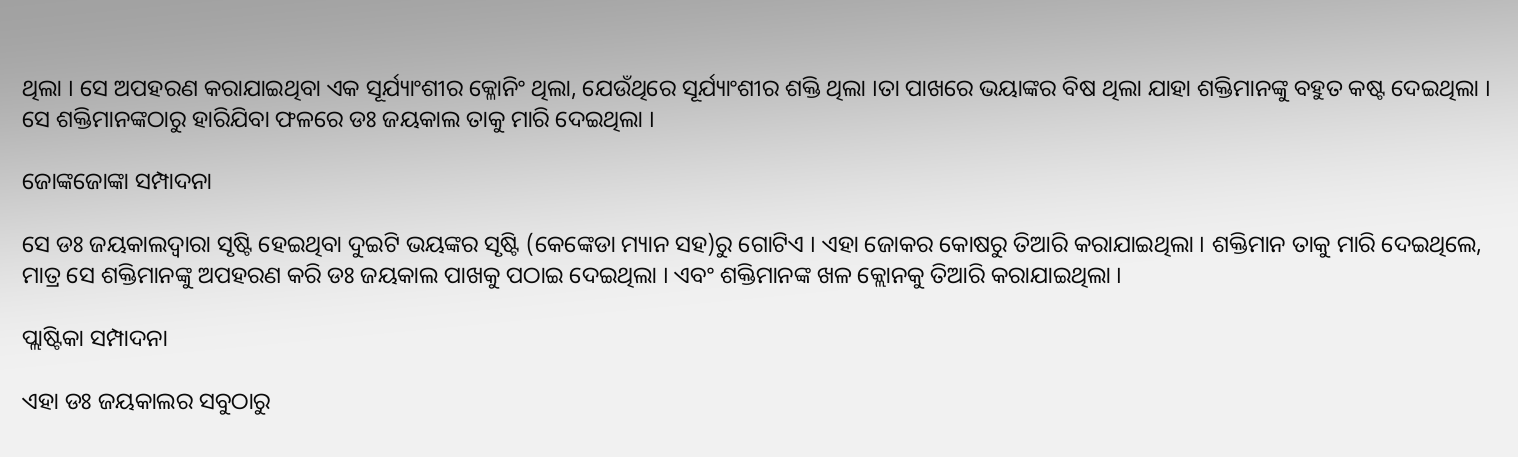ଥିଲା । ସେ ଅପହରଣ କରାଯାଇଥିବା ଏକ ସୂର୍ଯ୍ୟାଂଶୀର କ୍ଳୋନିଂ ଥିଲା, ଯେଉଁଥିରେ ସୂର୍ଯ୍ୟାଂଶୀର ଶକ୍ତି ଥିଲା ।ତା ପାଖରେ ଭୟାଙ୍କର ବିଷ ଥିଲା ଯାହା ଶକ୍ତିମାନଙ୍କୁ ବହୁତ କଷ୍ଟ ଦେଇଥିଲା । ସେ ଶକ୍ତିମାନଙ୍କଠାରୁ ହାରିଯିବା ଫଳରେ ଡଃ ଜୟକାଲ ତାକୁ ମାରି ଦେଇଥିଲା ।

ଜୋଙ୍କଜୋଙ୍କା ସମ୍ପାଦନା

ସେ ଡଃ ଜୟକାଲଦ୍ୱାରା ସୃଷ୍ଟି ହେଇଥିବା ଦୁଇଟି ଭୟଙ୍କର ସୃଷ୍ଟି (କେଙ୍କେଡା ମ୍ୟାନ ସହ)ରୁ ଗୋଟିଏ । ଏହା ଜୋକର କୋଷରୁ ତିଆରି କରାଯାଇଥିଲା । ଶକ୍ତିମାନ ତାକୁ ମାରି ଦେଇଥିଲେ, ମାତ୍ର ସେ ଶକ୍ତିମାନଙ୍କୁ ଅପହରଣ କରି ଡଃ ଜୟକାଲ ପାଖକୁ ପଠାଇ ଦେଇଥିଲା । ଏବଂ ଶକ୍ତିମାନଙ୍କ ଖଳ କ୍ଲୋନକୁ ତିଆରି କରାଯାଇଥିଲା ।

ପ୍ଲାଷ୍ଟିକା ସମ୍ପାଦନା

ଏହା ଡଃ ଜୟକାଲର ସବୁଠାରୁ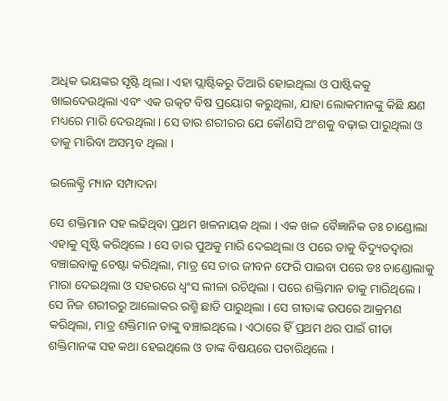ଅଧିକ ଭୟଙ୍କର ସୃଷ୍ଟି ଥିଲା । ଏହା ପ୍ଲାଷ୍ଟିକରୁ ତିଆରି ହୋଇଥିଲା ଓ ପାଷ୍ଟିକ‌କୁ ଖାଇଦେଉଥିଲା ଏବଂ ଏକ ଉତ୍କଟ ବିଷ ପ୍ରୟୋଗ କରୁଥିଲା, ଯାହା ଲୋକମାନଙ୍କୁ କିଛି କ୍ଷଣ ମଧ୍ୟରେ ମାରି ଦେଉଥିଲା । ସେ ତାର ଶରୀରର ଯେ କୌଣସି ଅଂଶକୁ ବଢ଼ାଇ ପାରୁଥିଲା ଓ ତାକୁ ମାରିବା ଅସମ୍ଭବ ଥିଲା ।

ଇଲେକ୍ଟ୍ରି ମ୍ୟାନ ସମ୍ପାଦନା

ସେ ଶକ୍ତିମାନ ସହ ଲଢିଥିବା ପ୍ରଥମ ଖଳନାୟକ ଥିଲା । ଏକ ଖଳ ବୈଜ୍ଞାନିକ ଡଃ ଚାଣ୍ଡୋଲା ଏହାକୁ ସୃଷ୍ଟି କରିଥିଲେ । ସେ ତାର ପୁଅକୁ ମାରି ଦେଇଥିଲା ଓ ପରେ ତାକୁ ବିଦ୍ୟୁତଦ୍ୱାରା ବଞ୍ଚାଇବାକୁ ଚେଷ୍ଟା କରିଥିଲା, ମାତ୍ର ସେ ତାର ଜୀବନ ଫେରି ପାଇବା ପରେ ଡଃ ଚାଣ୍ଡୋଲାକୁ ମାରା ଦେଇଥିଲା ଓ ସହରରେ ଧ୍ୱଂସ ଲୀଳା ରଚିଥିଲା । ପରେ ଶକ୍ତିମାନ ତାକୁ ମାରିଥିଲେ । ସେ ନିଜ ଶରୀରରୁ ଆଲୋକର ରଶ୍ମି ଛାଡି ପାରୁଥିଲା । ସେ ଗୀତାଙ୍କ ଉପରେ ଆକ୍ରମଣ କରିଥିଲା, ମାତ୍ର ଶକ୍ତିମାନ ତାଙ୍କୁ ବଞ୍ଚାଇଥିଲେ । ଏଠାରେ ହିଁ ପ୍ରଥମ ଥର ପାଇଁ ଗୀତା ଶକ୍ତିମାନଙ୍କ ସହ କଥା ହେଇଥିଲେ ଓ ତାଙ୍କ ବିଷୟରେ ପଚାରିଥିଲେ ।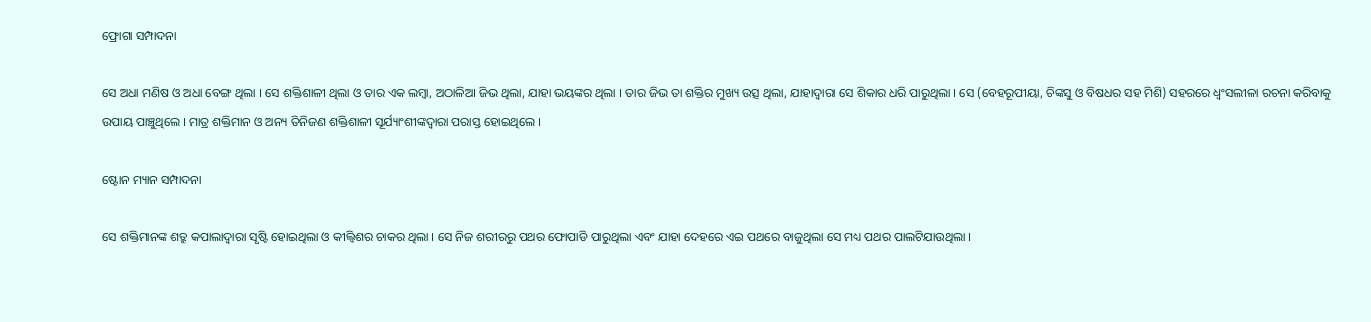ଫ୍ରୋଗା ସମ୍ପାଦନା

ସେ ଅଧା ମଣିଷ ଓ ଅଧା ବେଙ୍ଗ ଥିଲା । ସେ ଶକ୍ତିଶାଳୀ ଥିଲା ଓ ତାର ଏକ ଲମ୍ବା, ଅଠାଳିଆ ଜିଭ ଥିଲା, ଯାହା ଭୟଙ୍କର ଥିଲା । ତାର ଜିଭ ତା ଶକ୍ତିର ମୁଖ୍ୟ ଉତ୍ସ ଥିଲା, ଯାହାଦ୍ୱାରା ସେ ଶିକାର ଧରି ପାରୁଥିଲା । ସେ (ବେହରୂପୀୟା, ଚିଙ୍କସୁ ଓ ବିଷଧର ସହ ମିଶି) ସହରରେ ଧ୍ୱଂସଲୀଳା ରଚନା କରିବାକୁ ଉପାୟ ପାଞ୍ଚୁଥିଲେ । ମାତ୍ର ଶକ୍ତିମାନ ଓ ଅନ୍ୟ ତିନିଜଣ ଶକ୍ତିଶାଳୀ ସୂର୍ଯ୍ୟାଂଶୀଙ୍କଦ୍ୱାରା ପରାସ୍ତ ହୋଇଥିଲେ ।

ଷ୍ଟୋନ ମ୍ୟାନ ସମ୍ପାଦନା

ସେ ଶକ୍ତିମାନଙ୍କ ଶତ୍ରୁ କପାଲାଦ୍ୱାରା ସୃଷ୍ଟି ହୋଇଥିଲା ଓ କୀଲ୍ବିଶର ଚାକର ଥିଲା । ସେ ନିଜ ଶରୀରରୁ ପଥର ଫୋପାଡି ପାରୁଥିଲା ଏବଂ ଯାହା ଦେହରେ ଏଇ ପଥରେ ବାଜୁଥିଲା ସେ ମଧ୍ୟ ପଥର ପାଲଟିଯାଉଥିଲା ।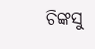ଚିଙ୍କସୁ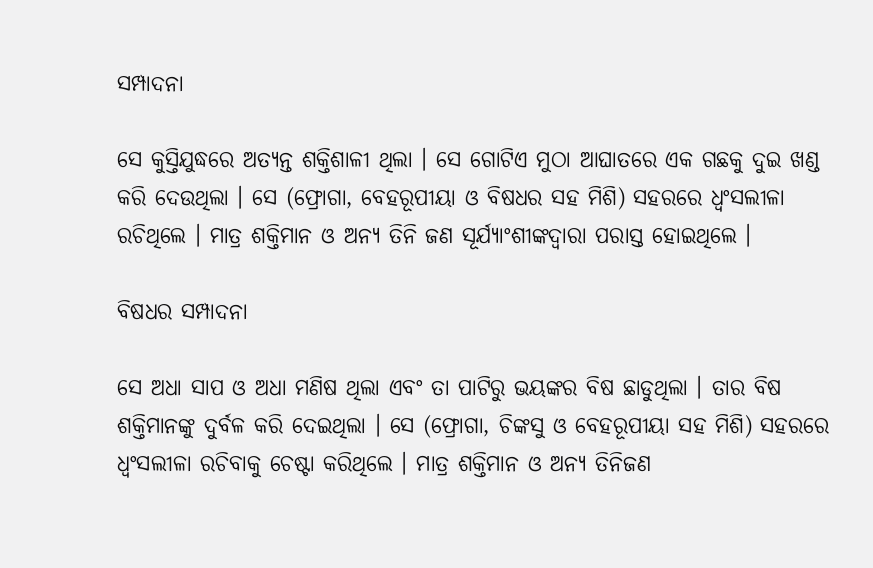ସମ୍ପାଦନା

ସେ କୁସ୍ତିଯୁଦ୍ଧରେ ଅତ୍ୟନ୍ତ ଶକ୍ତିଶାଳୀ ଥିଲା । ସେ ଗୋଟିଏ ମୁଠା ଆଘାତରେ ଏକ ଗଛକୁ ଦୁଇ ଖଣ୍ଡ କରି ଦେଉଥିଲା । ସେ (ଫ୍ରୋଗା, ବେହରୂପୀୟା ଓ ବିଷଧର ସହ ମିଶି) ସହରରେ ଧ୍ୱଂସଲୀଳା ରଚିଥିଲେ । ମାତ୍ର ଶକ୍ତିମାନ ଓ ଅନ୍ୟ ତିନି ଜଣ ସୂର୍ଯ୍ୟାଂଶୀଙ୍କଦ୍ୱାରା ପରାସ୍ତ ହୋଇଥିଲେ ।

ବିଷଧର ସମ୍ପାଦନା

ସେ ଅଧା ସାପ ଓ ଅଧା ମଣିଷ ଥିଲା ଏବଂ ତା ପାଟିରୁ ଭୟଙ୍କର ବିଷ ଛାଡୁଥିଲା । ତାର ବିଷ ଶକ୍ତିମାନଙ୍କୁ ଦୁର୍ବଳ କରି ଦେଇଥିଲା । ସେ (ଫ୍ରୋଗା, ଚିଙ୍କସୁ ଓ ବେହରୂପୀୟା ସହ ମିଶି) ସହରରେ ଧ୍ୱଂସଲୀଳା ରଚିବାକୁ ଚେଷ୍ଟା କରିଥିଲେ । ମାତ୍ର ଶକ୍ତିମାନ ଓ ଅନ୍ୟ ତିନିଜଣ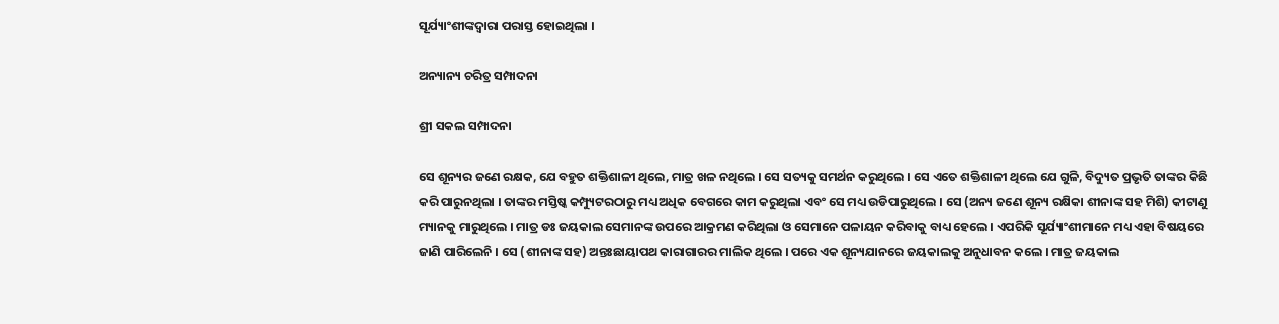ସୂର୍ଯ୍ୟାଂଶୀଙ୍କଦ୍ୱାରା ପରାସ୍ତ ହୋଇଥିଲା ।

ଅନ୍ୟାନ୍ୟ ଚରିତ୍ର ସମ୍ପାଦନା

ଶ୍ରୀ ସକଲ ସମ୍ପାଦନା

ସେ ଶୂନ୍ୟର ଜଣେ ରକ୍ଷକ, ଯେ ବହୁତ ଶକ୍ତିଶାଳୀ ଥିଲେ, ମାତ୍ର ଖଳ ନଥିଲେ । ସେ ସତ୍ୟକୁ ସମର୍ଥନ କରୁଥିଲେ । ସେ ଏତେ ଶକ୍ତିଶାଳୀ ଥିଲେ ଯେ ଗୁଳି, ବିଦ୍ୟୁତ ପ୍ରଭୃତି ତାଙ୍କର କିଛି କରି ପାରୁନଥିଲା । ତାଙ୍କର ମସ୍ତିଷ୍କ କମ୍ପ୍ୟୁଟରଠାରୁ ମଧ୍ୟ ଅଧିକ ବେଗରେ କାମ କରୁଥିଲା ଏବଂ ସେ ମଧ୍ୟ ଉଡିପାରୁଥିଲେ । ସେ (ଅନ୍ୟ ଜଣେ ଶୂନ୍ୟ ରକ୍ଷିକା ଶୀନାଙ୍କ ସହ ମିଶି) କୀଟାଣୁ ମ୍ୟାନକୁ ମାରୁଥିଲେ । ମାତ୍ର ଡଃ ଜୟକାଲ ସେମାନଙ୍କ ଉପରେ ଆକ୍ରମଣ କରିଥିଲା ଓ ସେମାନେ ପଳାୟନ କରିବାକୁ ବାଧ୍ୟ ହେଲେ । ଏପରିକି ସୂର୍ଯ୍ୟାଂଶୀମାନେ ମଧ୍ୟ ଏହା ବିଷୟରେ ଜାଣି ପାରିଲେନି । ସେ (ଶୀନାଙ୍କ ସହ) ଅନ୍ତଃଛାୟାପଥ କାରାଗାରର ମାଲିକ ଥିଲେ । ପରେ ଏକ ଶୂନ୍ୟଯାନରେ ଜୟକାଲକୁ ଅନୁଧାବନ କଲେ । ମାତ୍ର ଜୟକାଲ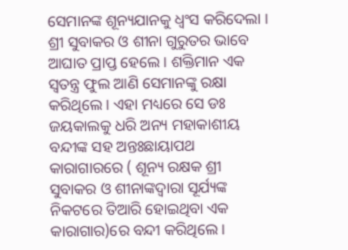ସେମାନଙ୍କ ଶୂନ୍ୟଯାନକୁ ଧ୍ୱଂସ କରିଦେଲା । ଶ୍ରୀ ସୁବାକର ଓ ଶୀନା ଗୁରୁତର ଭାବେ ଆଘାତ ପ୍ରାପ୍ତ ହେଲେ । ଶକ୍ତିମାନ ଏକ ସ୍ୱତନ୍ତ୍ର ଫୁଲ ଆଣି ସେମାନଙ୍କୁ ରକ୍ଷା କରିଥିଲେ । ଏହା ମଧ୍ୟରେ ସେ ଡଃ ଜୟକାଲକୁ ଧରି ଅନ୍ୟ ମହାକାଶୀୟ ବନ୍ଦୀଙ୍କ ସହ ଅନ୍ତଃଛାୟାପଥ କାରାଗାରରେ ( ଶୂନ୍ୟ ରକ୍ଷକ ଶ୍ରୀ ସୁବାକର ଓ ଶୀନାଙ୍କଦ୍ୱାରା ସୂର୍ଯ୍ୟଙ୍କ ନିକଟରେ ତିଆରି ହୋଇଥିବା ଏକ କାରାଗାର)ରେ ବନ୍ଦୀ କରିଥିଲେ ।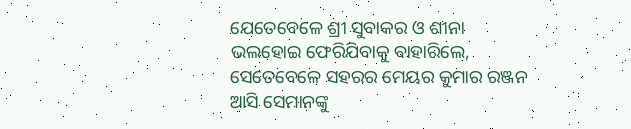ଯେତେବେଳେ ଶ୍ରୀ ସୁବାକର ଓ ଶୀନା ଭଲହୋଇ ଫେରିଯିବାକୁ ବାହାରିଲେ, ସେତେବେଳେ ସହରର ମେୟର କୁମାର ରଞ୍ଜନ ଆସି ସେମାନଙ୍କୁ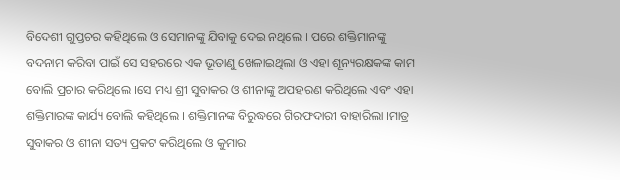ବିଦେଶୀ ଗୁପ୍ତଚର କହିଥିଲେ ଓ ସେମାନଙ୍କୁ ଯିବାକୁ ଦେଇ ନଥିଲେ । ପରେ ଶକ୍ତିମାନଙ୍କୁ ବଦନାମ କରିବା ପାଇଁ ସେ ସହରରେ ଏକ ଭୂତାଣୁ ଖେଳାଇଥିଲା ଓ ଏହା ଶୂନ୍ୟରକ୍ଷକଙ୍କ କାମ ବୋଲି ପ୍ରଚାର କରିଥିଲେ ।ସେ ମଧ୍ୟ ଶ୍ରୀ ସୁବାକର ଓ ଶୀନାଙ୍କୁ ଅପହରଣ କରିଥିଲେ ଏବଂ ଏହା ଶକ୍ତିମାରଙ୍କ କାର୍ଯ୍ୟ ବୋଲି କହିଥିଲେ । ଶକ୍ତିମାନଙ୍କ ବିରୁଦ୍ଧରେ ଗିରଫଦାରୀ ବାହାରିଲା ।ମାତ୍ର ସୁବାକର ଓ ଶୀନା ସତ୍ୟ ପ୍ରକଟ କରିଥିଲେ ଓ କୁମାର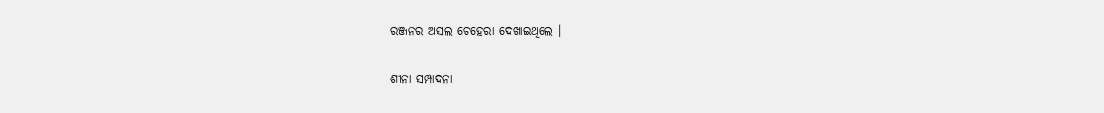ରଞ୍ଜନର ଅସଲ ଚେହେରା ଦେଖାଇଥିଲେ ।

ଶୀନା ସମ୍ପାଦନା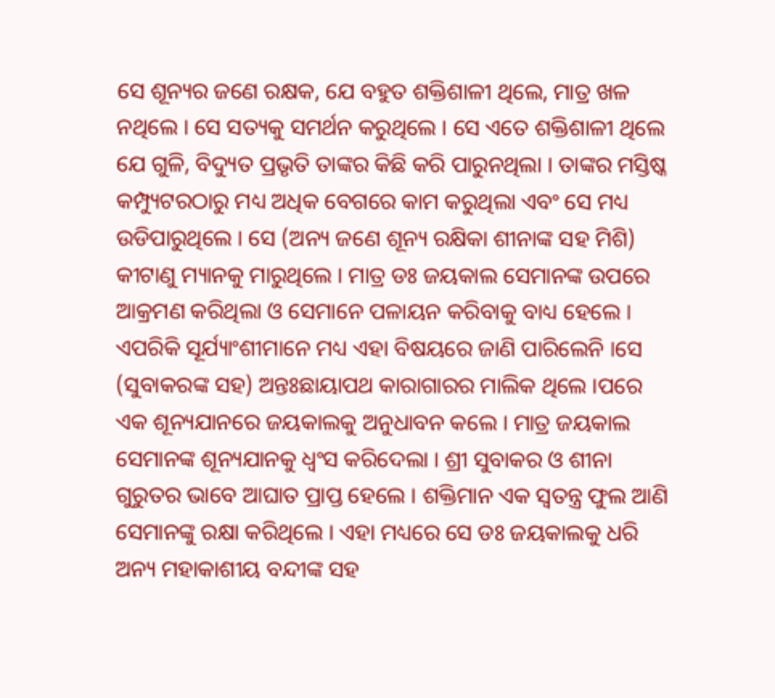ସେ ଶୂନ୍ୟର ଜଣେ ରକ୍ଷକ, ଯେ ବହୁତ ଶକ୍ତିଶାଳୀ ଥିଲେ, ମାତ୍ର ଖଳ ନଥିଲେ । ସେ ସତ୍ୟକୁ ସମର୍ଥନ କରୁଥିଲେ । ସେ ଏତେ ଶକ୍ତିଶାଳୀ ଥିଲେ ଯେ ଗୁଳି, ବିଦ୍ୟୁତ ପ୍ରଭୃତି ତାଙ୍କର କିଛି କରି ପାରୁନଥିଲା । ତାଙ୍କର ମସ୍ତିଷ୍କ କମ୍ପ୍ୟୁଟରଠାରୁ ମଧ୍ୟ ଅଧିକ ବେଗରେ କାମ କରୁଥିଲା ଏବଂ ସେ ମଧ୍ୟ ଉଡିପାରୁଥିଲେ । ସେ (ଅନ୍ୟ ଜଣେ ଶୂନ୍ୟ ରକ୍ଷିକା ଶୀନାଙ୍କ ସହ ମିଶି) କୀଟାଣୁ ମ୍ୟାନକୁ ମାରୁଥିଲେ । ମାତ୍ର ଡଃ ଜୟକାଲ ସେମାନଙ୍କ ଉପରେ ଆକ୍ରମଣ କରିଥିଲା ଓ ସେମାନେ ପଳାୟନ କରିବାକୁ ବାଧ୍ୟ ହେଲେ । ଏପରିକି ସୂର୍ଯ୍ୟାଂଶୀମାନେ ମଧ୍ୟ ଏହା ବିଷୟରେ ଜାଣି ପାରିଲେନି ।ସେ (ସୁବାକରଙ୍କ ସହ) ଅନ୍ତଃଛାୟାପଥ କାରାଗାରର ମାଲିକ ଥିଲେ ।ପରେ ଏକ ଶୂନ୍ୟଯାନରେ ଜୟକାଲକୁ ଅନୁଧାବନ କଲେ । ମାତ୍ର ଜୟକାଲ ସେମାନଙ୍କ ଶୂନ୍ୟଯାନକୁ ଧ୍ୱଂସ କରିଦେଲା । ଶ୍ରୀ ସୁବାକର ଓ ଶୀନା ଗୁରୁତର ଭାବେ ଆଘାତ ପ୍ରାପ୍ତ ହେଲେ । ଶକ୍ତିମାନ ଏକ ସ୍ୱତନ୍ତ୍ର ଫୁଲ ଆଣି ସେମାନଙ୍କୁ ରକ୍ଷା କରିଥିଲେ । ଏହା ମଧ୍ୟରେ ସେ ଡଃ ଜୟକାଲକୁ ଧରି ଅନ୍ୟ ମହାକାଶୀୟ ବନ୍ଦୀଙ୍କ ସହ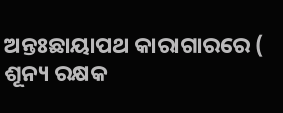ଅନ୍ତଃଛାୟାପଥ କାରାଗାରରେ ( ଶୂନ୍ୟ ରକ୍ଷକ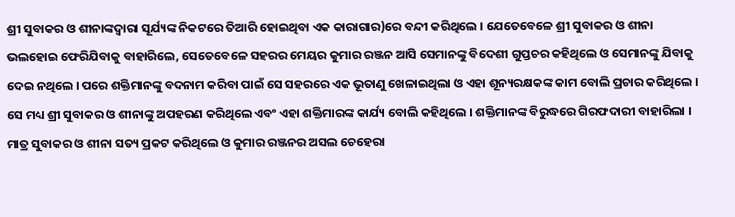ଶ୍ରୀ ସୁବାକର ଓ ଶୀନାଙ୍କଦ୍ୱାରା ସୂର୍ଯ୍ୟଙ୍କ ନିକଟରେ ତିଆରି ହୋଇଥିବା ଏକ କାରାଗାର)ରେ ବନ୍ଦୀ କରିଥିଲେ । ଯେତେବେଳେ ଶ୍ରୀ ସୁବାକର ଓ ଶୀନା ଭଲହୋଇ ଫେରିଯିବାକୁ ବାହାରିଲେ, ସେତେବେଳେ ସହରର ମେୟର କୁମାର ରଞ୍ଜନ ଆସି ସେମାନଙ୍କୁ ବିଦେଶୀ ଗୁପ୍ତଚର କହିଥିଲେ ଓ ସେମାନଙ୍କୁ ଯିବାକୁ ଦେଇ ନଥିଲେ । ପରେ ଶକ୍ତିମାନଙ୍କୁ ବଦନାମ କରିବା ପାଇଁ ସେ ସହରରେ ଏକ ଭୂତାଣୁ ଖେଳାଇଥିଲା ଓ ଏହା ଶୂନ୍ୟରକ୍ଷକଙ୍କ କାମ ବୋଲି ପ୍ରଚାର କରିଥିଲେ । ସେ ମଧ୍ୟ ଶ୍ରୀ ସୁବାକର ଓ ଶୀନାଙ୍କୁ ଅପହରଣ କରିଥିଲେ ଏବଂ ଏହା ଶକ୍ତିମାରଙ୍କ କାର୍ଯ୍ୟ ବୋଲି କହିଥିଲେ । ଶକ୍ତିମାନଙ୍କ ବିରୁଦ୍ଧରେ ଗିରଫଦାରୀ ବାହାରିଲା । ମାତ୍ର ସୁବାକର ଓ ଶୀନା ସତ୍ୟ ପ୍ରକଟ କରିଥିଲେ ଓ କୁମାର ରଞ୍ଜନର ଅସଲ ଚେହେରା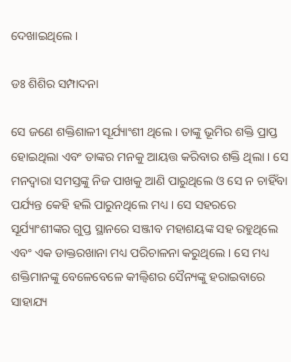ଦେଖାଇଥିଲେ ।

ଡଃ ଶିଶିର ସମ୍ପାଦନା

ସେ ଜଣେ ଶକ୍ତିଶାଳୀ ସୂର୍ଯ୍ୟାଂଶୀ ଥିଲେ । ତାଙ୍କୁ ଭୂମିର ଶକ୍ତି ପ୍ରାପ୍ତ ହୋଇଥିଲା ଏବଂ ତାଙ୍କର ମନକୁ ଆୟତ୍ତ କରିବାର ଶକ୍ତି ଥିଲା । ସେ ମନଦ୍ୱାରା ସମସ୍ତଙ୍କୁ ନିଜ ପାଖକୁ ଆଣି ପାରୁଥିଲେ ଓ ସେ ନ ଚାହିଁବା ପର୍ଯ୍ୟନ୍ତ କେହି ହଲି ପାରୁନଥିଲେ ମଧ୍ୟ । ସେ ସହରରେ ସୂର୍ଯ୍ୟାଂଶୀଙ୍କର ଗୁପ୍ତ ସ୍ଥାନରେ ସଞ୍ଜୀବ ମହାଶୟଙ୍କ ସହ ରହୁଥିଲେ ଏବଂ ଏକ ଡାକ୍ତରଖାନା ମଧ୍ୟ ପରିଚାଳନା କରୁଥିଲେ । ସେ ମଧ୍ୟ ଶକ୍ତିମାନଙ୍କୁ ବେଳେବେଳେ କୀଲ୍ବିଶର ସୈନ୍ୟଙ୍କୁ ହରାଇବାରେ ସାହାଯ୍ୟ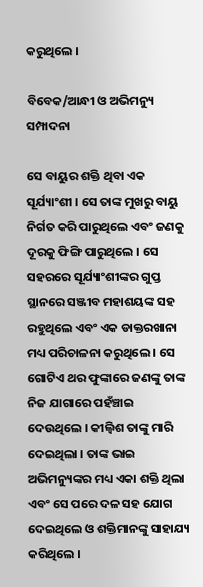କରୁଥିଲେ ।

ବିବେକ/ଆନ୍ଧୀ ଓ ଅଭିମନ୍ୟୁ ସମ୍ପାଦନା

ସେ ବାୟୁର ଶକ୍ତି ଥିବା ଏକ ସୂର୍ଯ୍ୟାଂଶୀ । ସେ ତାଙ୍କ ମୁଖରୁ ବାୟୁ ନିର୍ଗତ କରି ପାରୁଥିଲେ ଏବଂ ଜଣକୁ ଦୂରକୁ ଫିଙ୍ଗି ପାରୁଥିଲେ । ସେ ସହରରେ ସୂର୍ଯ୍ୟାଂଶୀଙ୍କର ଗୁପ୍ତ ସ୍ଥାନରେ ସଞ୍ଜୀବ ମହାଶୟଙ୍କ ସହ ରହୁଥିଲେ ଏବଂ ଏକ ଡାକ୍ତରଖାନା ମଧ୍ୟ ପରିଚାଳନା କରୁଥିଲେ । ସେ ଗୋଟିଏ ଥର ଫୁଙ୍କାରେ ଜଣଙ୍କୁ ତାଙ୍କ ନିଜ ଯାଗାରେ ପହଁଞ୍ଚାଇ ଦେଉଥିଲେ । କୀଲ୍ବିଶ ତାଙ୍କୁ ମାରି ଦେଇଥିଲା । ତାଙ୍କ ଭାଇ ଅଭିମନ୍ୟୁଙ୍କର ମଧ୍ୟ ଏକା ଶକ୍ତି ଥିଲା ଏବଂ ସେ ପରେ ଦଳ ସହ ଯୋଗ ଦେଇଥିଲେ ଓ ଶକ୍ତିମାନଙ୍କୁ ସାହାଯ୍ୟ କରିଥିଲେ ।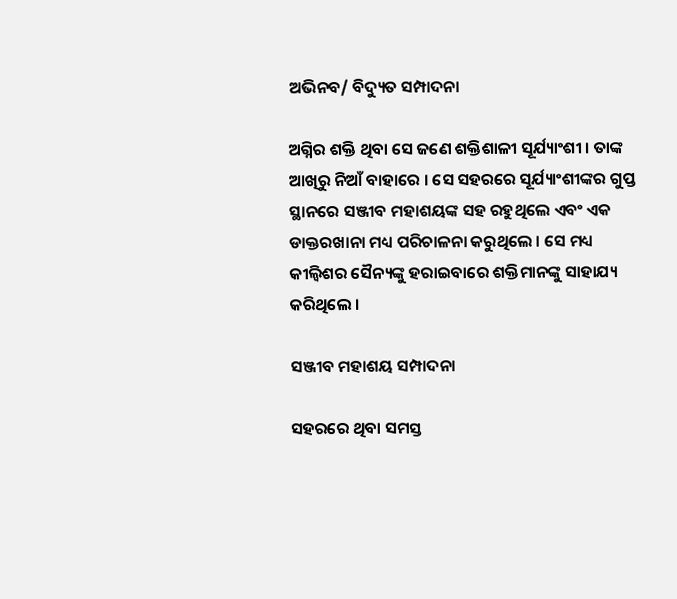ଅଭିନବ/ ବିଦ୍ୟୁତ ସମ୍ପାଦନା

ଅଗ୍ନିର ଶକ୍ତି ଥିବା ସେ ଜଣେ ଶକ୍ତିଶାଳୀ ସୂର୍ଯ୍ୟାଂଶୀ । ତାଙ୍କ ଆଖିରୁ ନିଆଁ ବାହାରେ । ସେ ସହରରେ ସୂର୍ଯ୍ୟାଂଶୀଙ୍କର ଗୁପ୍ତ ସ୍ଥାନରେ ସଞ୍ଜୀବ ମହାଶୟଙ୍କ ସହ ରହୁଥିଲେ ଏବଂ ଏକ ଡାକ୍ତରଖାନା ମଧ୍ୟ ପରିଚାଳନା କରୁଥିଲେ । ସେ ମଧ୍ୟ କୀଲ୍ବିଶର ସୈନ୍ୟଙ୍କୁ ହରାଇବାରେ ଶକ୍ତିମାନଙ୍କୁ ସାହାଯ୍ୟ କରିଥିଲେ ।

ସଞ୍ଜୀବ ମହାଶୟ ସମ୍ପାଦନା

ସହରରେ ଥିବା ସମସ୍ତ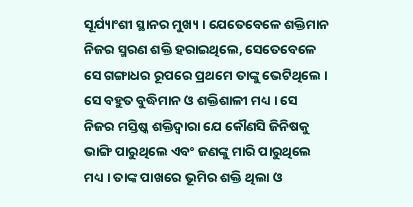ସୂର୍ଯ୍ୟାଂଶୀ ସ୍ଥାନର ମୁଖ୍ୟ । ଯେତେବେଳେ ଶକ୍ତିମାନ ନିଜର ସ୍ମରଣ ଶକ୍ତି ହରାଇଥିଲେ, ସେତେବେଳେ ସେ ଗଙ୍ଗାଧର ରୂପରେ ପ୍ରଥମେ ତାଙ୍କୁ ଭେଟିଥିଲେ । ସେ ବହୁତ ବୁଦ୍ଧିମାନ ଓ ଶକ୍ତିଶାଳୀ ମଧ୍ୟ । ସେ ନିଜର ମସ୍ତିଷ୍କ ଶକ୍ତିଦ୍ୱାରା ଯେ କୌଣସି ଜିନିଷକୁ ଭାଙ୍ଗି ପାରୁଥିଲେ ଏବଂ ଜଣଙ୍କୁ ମାରି ପାରୁଥିଲେ ମଧ୍ୟ । ତାଙ୍କ ପାଖରେ ଭୂମିର ଶକ୍ତି ଥିଲା ଓ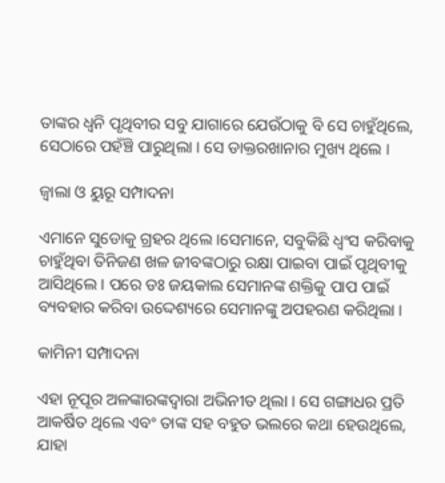ତାଙ୍କର ଧ୍ୱନି ପୃଥିବୀର ସବୁ ଯାଗାରେ ଯେଉଁଠାକୁ ବି ସେ ଚାହୁଁଥିଲେ, ସେଠାରେ ପହଁଞ୍ଚି ପାରୁଥିଲା । ସେ ଡାକ୍ତରଖାନାର ମୁଖ୍ୟ ଥିଲେ ।

ଜ୍ୱାଲା ଓ ୟୁରୂ ସମ୍ପାଦନା

ଏମାନେ ସୁଡୋକୁ ଗ୍ରହର ଥିଲେ ।ସେମାନେ, ସବୁକିଛି ଧ୍ୱଂସ କରିବାକୁ ଚାହୁଁଥିବା ତିନିଜଣ ଖଳ ଜୀବଙ୍କଠାରୁ ରକ୍ଷା ପାଇବା ପାଇଁ ପୃଥିବୀକୁ ଆସିଥିଲେ । ପରେ ଡଃ ଜୟକାଲ ସେମାନଙ୍କ ଶକ୍ତିକୁ ପାପ ପାଇଁ ବ୍ୟବହାର କରିବା ଉଦ୍ଦେଶ୍ୟରେ ସେମାନଙ୍କୁ ଅପହରଣ କରିଥିଲା ।

କାମିନୀ ସମ୍ପାଦନା

ଏହା ନୂପୂର ଅଳଙ୍କାରଙ୍କଦ୍ୱାରା ଅଭିନୀତ ଥିଲା । ସେ ଗଙ୍ଗାଧର ପ୍ରତି ଆକର୍ଷିତ ଥିଲେ ଏବଂ ତାଙ୍କ ସହ ବହୁତ ଭଲରେ କଥା ହେଉଥିଲେ, ଯାହା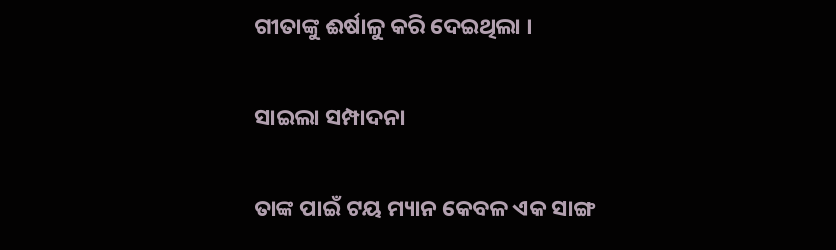ଗୀତାଙ୍କୁ ଈର୍ଷାଳୁ କରି ଦେଇଥିଲା ।

ସାଇଲା ସମ୍ପାଦନା

ତାଙ୍କ ପାଇଁ ଟୟ ମ୍ୟାନ କେବଳ ଏକ ସାଙ୍ଗ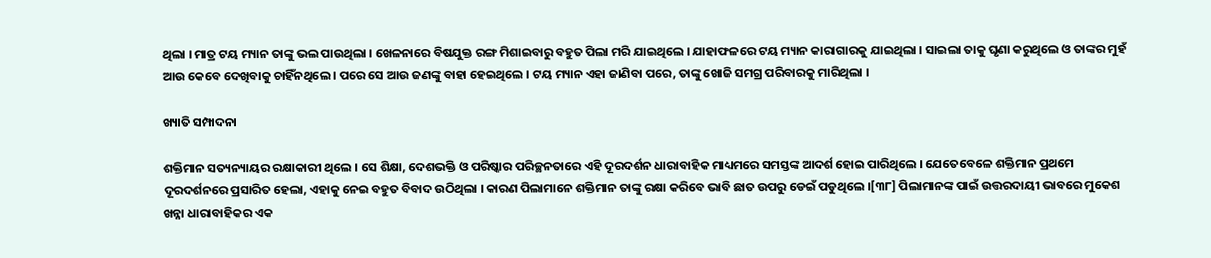ଥିଲା । ମାତ୍ର ଟୟ ମ୍ୟାନ ତାଙ୍କୁ ଭଲ ପାଉଥିଲା । ଖେଳନାରେ ବିଷଯୁକ୍ତ ରଙ୍ଗ ମିଶାଇବାରୁ ବହୁତ ପିଲା ମରି ଯାଇଥିଲେ । ଯାହାଫଳରେ ଟୟ ମ୍ୟାନ କାରାଗାରକୁ ଯାଇଥିଲା । ସାଇଲା ତାକୁ ଘୃଣା କରୁଥିଲେ ଓ ତାଙ୍କର ମୁହଁ ଆଉ କେବେ ଦେଖିବାକୁ ଚାହିଁନଥିଲେ । ପରେ ସେ ଆଉ ଜଣଙ୍କୁ ବାହା ହେଇଥିଲେ । ଟୟ ମ୍ୟାନ ଏହା ଜାଣିବା ପରେ, ତାଙ୍କୁ ଖୋଜି ସମଗ୍ର ପରିବାରକୁ ମାରିଥିଲା ।

ଖ୍ୟାତି ସମ୍ପାଦନା

ଶକ୍ତିମାନ ସତ୍ୟନ୍ୟାୟର ରକ୍ଷାକାରୀ ଥିଲେ । ସେ ଶିକ୍ଷା, ଦେଶଭକ୍ତି ଓ ପରିଷ୍କାର ପରିଚ୍ଛନତାରେ ଏହି ଦୂରଦର୍ଶନ ଧାରାବାହିକ ମାଧ୍ୟମରେ ସମସ୍ତଙ୍କ ଆଦର୍ଶ ହୋଇ ପାରିଥିଲେ । ଯେତେବେଳେ ଶକ୍ତିମାନ ପ୍ରଥମେ ଦୂରଦର୍ଶନରେ ପ୍ରସାରିତ ହେଲା, ଏହାକୁ ନେଇ ବହୁତ ବିବାଦ ଉଠିଥିଲା । କାରଣ ପିଲାମାନେ ଶକ୍ତିମାନ ତାଙ୍କୁ ରକ୍ଷା କରିବେ ଭାବି ଛାତ ଉପରୁ ଡେଇଁ ପଡୁଥିଲେ ।[୩୮] ପିଲାମାନଙ୍କ ପାଇଁ ଉତ୍ତରଦାୟୀ ଭାବରେ ମୁକେଶ ଖନ୍ନା ଧାରାବାହିକର ଏକ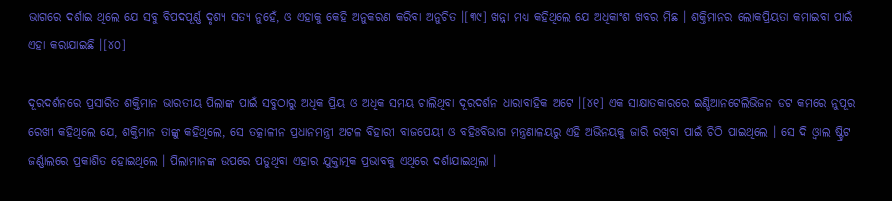ଭାଗରେ ଦର୍ଶାଇ ଥିଲେ ଯେ ସବୁ ବିପଦପୂର୍ଣ୍ଣ ଦୃଶ୍ୟ ସତ୍ୟ ନୁହେଁ, ଓ ଏହାକୁ କେହି ଅନୁକରଣ କରିବା ଅନୁଚିତ ।[୩୯] ଖନ୍ନା ମଧ୍ୟ କହିଥିଲେ ଯେ ଅଧିକାଂଶ ଖବର ମିଛ । ଶକ୍ତିମାନର ଲୋକପ୍ରିୟତା କମାଇବା ପାଇଁ ଏହା କରାଯାଇଛି ।[୪୦]

ଦୂରଦର୍ଶନରେ ପ୍ରସାରିତ ଶକ୍ତିମାନ ଭାରତୀୟ ପିଲାଙ୍କ ପାଇଁ ସବୁଠାରୁ ଅଧିକ ପ୍ରିୟ ଓ ଅଧିକ ସମୟ ଚାଲିଥିବା ଦୂରଦର୍ଶନ ଧାରାବାହିକ ଅଟେ ।[୪୧] ଏକ ସାକ୍ଷାତକାରରେ ଇଣ୍ଡିଆନଟେଲିଭିଜନ ଡଟ କମରେ ନୁପୂର ରେଖୀ କହିଥିଲେ ଯେ, ଶକ୍ତିମାନ ତାଙ୍କୁ କହିଥିଲେ, ସେ ତତ୍କାଳୀନ ପ୍ରଧାନମନ୍ତ୍ରୀ ଅଟଳ ବିହାରୀ ବାଜପେୟୀ ଓ ବହିଃବିଭାଗ ମନ୍ତ୍ରଣାଳୟରୁ ଏହି ଅଭିନୟକୁ ଜାରି ରଖିବା ପାଇଁ ଚିଠି ପାଇଥିଲେ । ସେ ଦି ଓ୍ବାଲ ଷ୍ଟ୍ରିଟ ଜର୍ଣ୍ଣାଲରେ ପ୍ରକାଶିତ ହୋଇଥିଲେ । ପିଲାମାନଙ୍କ ଉପରେ ପଡୁଥିବା ଏହାର ଯୁକ୍ତାତ୍ମକ ପ୍ରଭାବକୁ ଏଥିରେ ଦର୍ଶାଯାଇଥିଲା ।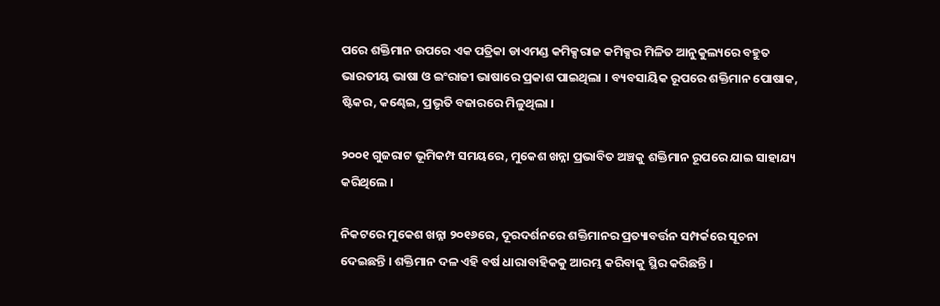ପରେ ଶକ୍ତିମାନ ଉପରେ ଏକ ପତ୍ରିକା ଡାଏମଣ୍ଡ କମିକ୍ସରାଜ କମିକ୍ସର ମିଳିତ ଆନୁକୁଲ୍ୟରେ ବହୁତ ଭାରତୀୟ ଭାଷା ଓ ଇଂରାଜୀ ଭାଷାରେ ପ୍ରକାଶ ପାଇଥିଲା । ବ୍ୟବସାୟିକ ରୂପରେ ଶକ୍ତିମାନ ପୋଷାକ, ଷ୍ଟିକର, କଣ୍ଢେଇ, ପ୍ରଭୃତି ବଜାରରେ ମିଳୁଥିଲା ।

୨୦୦୧ ଗୁଜରାଟ ଭୂମିକମ୍ପ ସମୟରେ, ମୁକେଶ ଖନ୍ନା ପ୍ରଭାବିତ ଅଞ୍ଚକୁ ଶକ୍ତିମାନ ରୂପରେ ଯାଇ ସାହାଯ୍ୟ କରିଥିଲେ ।

ନିକଟରେ ମୁକେଶ ଖନ୍ନା ୨୦୧୬ରେ, ଦୂରଦର୍ଶନରେ ଶକ୍ତିମାନର ପ୍ରତ୍ୟାବର୍ତ୍ତନ ସମ୍ପର୍କରେ ସୂଚନା ଦେଇଛନ୍ତି । ଶକ୍ତିମାନ ଦଳ ଏହି ବର୍ଷ ଧାରାବାହିକକୁ ଆରମ୍ଭ କରିବାକୁ ସ୍ଥିର କରିଛନ୍ତି ।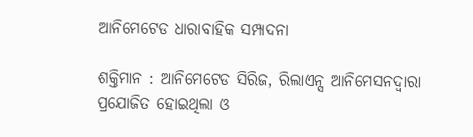ଆନିମେଟେଡ ଧାରାବାହିକ ସମ୍ପାଦନା

ଶକ୍ତିମାନ : ଆନିମେଟେଡ ସିରିଜ, ରିଲାଏନ୍ସ ଆନିମେସନଦ୍ୱାରା ପ୍ରଯୋଜିତ ହୋଇଥିଲା ଓ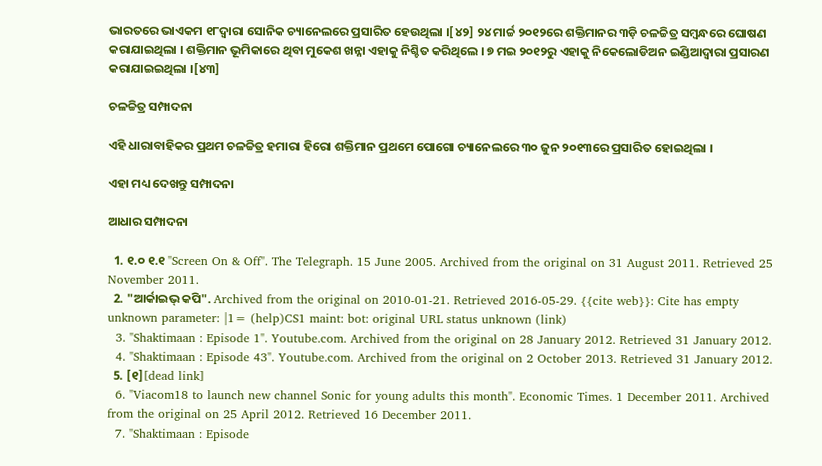ଭାରତରେ ଭାଏକମ ୧୮ଦ୍ୱାରା ସୋନିକ ଚ୍ୟାନେଲରେ ପ୍ରସାରିତ ହେଉଥିଲା ।[୪୨] ୨୪ ମାର୍ଚ୍ଚ ୨୦୧୨ରେ ଶକ୍ତିମାନର ୩ଡ଼ି ଚଳଚ୍ଚିତ୍ର ସମ୍ବନ୍ଧରେ ଘୋଷଣ କରାଯାଇଥିଲା । ଶକ୍ତିମାନ ଭୂମିକାରେ ଥିବା ମୁକେଶ ଖନ୍ନା ଏହାକୁ ନିଶ୍ଚିତ କରିଥିଲେ । ୭ ମଇ ୨୦୧୨ରୁ ଏହାକୁ ନିକେଲୋଡିଅନ ଇଣ୍ଡିଆଦ୍ୱାରା ପ୍ରସାରଣ କରାଯାଇଇଥିଲା ।[୪୩]

ଚଳଚ୍ଚିତ୍ର ସମ୍ପାଦନା

ଏହି ଧାରାବାହିକର ପ୍ରଥମ ଚଳଚ୍ଚିତ୍ର ହମାରା ହିରୋ ଶକ୍ତିମାନ ପ୍ରଥମେ ପୋଗୋ ଚ୍ୟାନେଲରେ ୩୦ ଜୁନ ୨୦୧୩ରେ ପ୍ରସାରିତ ହୋଇଥିଲା ।

ଏହା ମଧ୍ୟ ଦେଖନ୍ତୁ ସମ୍ପାଦନା

ଆଧାର ସମ୍ପାଦନା

  1. ୧.୦ ୧.୧ "Screen On & Off". The Telegraph. 15 June 2005. Archived from the original on 31 August 2011. Retrieved 25 November 2011.
  2. "ଆର୍କାଇଭ୍ କପି". Archived from the original on 2010-01-21. Retrieved 2016-05-29. {{cite web}}: Cite has empty unknown parameter: |1= (help)CS1 maint: bot: original URL status unknown (link)
  3. "Shaktimaan : Episode 1". Youtube.com. Archived from the original on 28 January 2012. Retrieved 31 January 2012.
  4. "Shaktimaan : Episode 43". Youtube.com. Archived from the original on 2 October 2013. Retrieved 31 January 2012.
  5. [୧][dead link]
  6. "Viacom18 to launch new channel Sonic for young adults this month". Economic Times. 1 December 2011. Archived from the original on 25 April 2012. Retrieved 16 December 2011.
  7. "Shaktimaan : Episode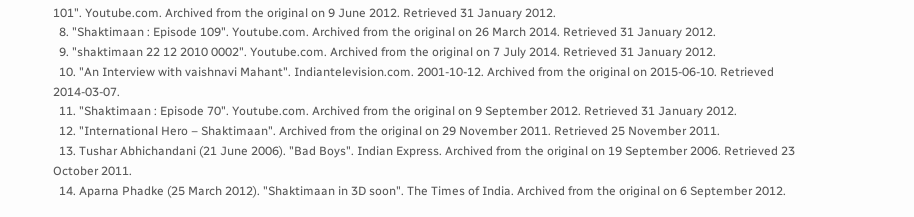101". Youtube.com. Archived from the original on 9 June 2012. Retrieved 31 January 2012.
  8. "Shaktimaan : Episode 109". Youtube.com. Archived from the original on 26 March 2014. Retrieved 31 January 2012.
  9. "shaktimaan 22 12 2010 0002". Youtube.com. Archived from the original on 7 July 2014. Retrieved 31 January 2012.
  10. "An Interview with vaishnavi Mahant". Indiantelevision.com. 2001-10-12. Archived from the original on 2015-06-10. Retrieved 2014-03-07.
  11. "Shaktimaan : Episode 70". Youtube.com. Archived from the original on 9 September 2012. Retrieved 31 January 2012.
  12. "International Hero – Shaktimaan". Archived from the original on 29 November 2011. Retrieved 25 November 2011.
  13. Tushar Abhichandani (21 June 2006). "Bad Boys". Indian Express. Archived from the original on 19 September 2006. Retrieved 23 October 2011.
  14. Aparna Phadke (25 March 2012). "Shaktimaan in 3D soon". The Times of India. Archived from the original on 6 September 2012.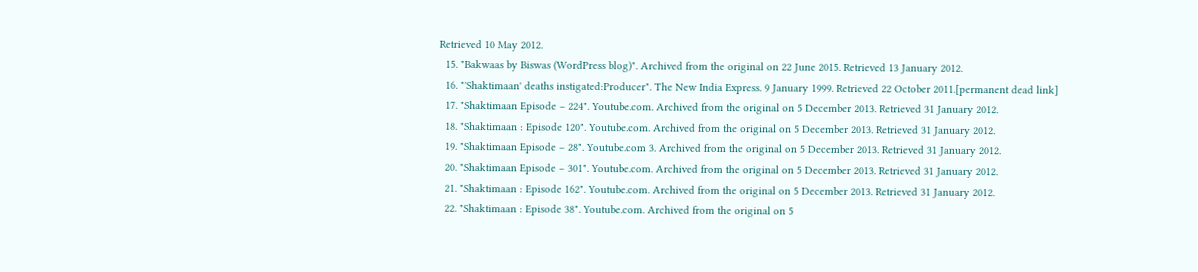Retrieved 10 May 2012.
  15. "Bakwaas by Biswas (WordPress blog)". Archived from the original on 22 June 2015. Retrieved 13 January 2012.
  16. "'Shaktimaan' deaths instigated:Producer". The New India Express. 9 January 1999. Retrieved 22 October 2011.[permanent dead link]
  17. "Shaktimaan Episode – 224". Youtube.com. Archived from the original on 5 December 2013. Retrieved 31 January 2012.
  18. "Shaktimaan : Episode 120". Youtube.com. Archived from the original on 5 December 2013. Retrieved 31 January 2012.
  19. "Shaktimaan Episode – 28". Youtube.com 3. Archived from the original on 5 December 2013. Retrieved 31 January 2012.
  20. "Shaktimaan Episode – 301". Youtube.com. Archived from the original on 5 December 2013. Retrieved 31 January 2012.
  21. "Shaktimaan : Episode 162". Youtube.com. Archived from the original on 5 December 2013. Retrieved 31 January 2012.
  22. "Shaktimaan : Episode 38". Youtube.com. Archived from the original on 5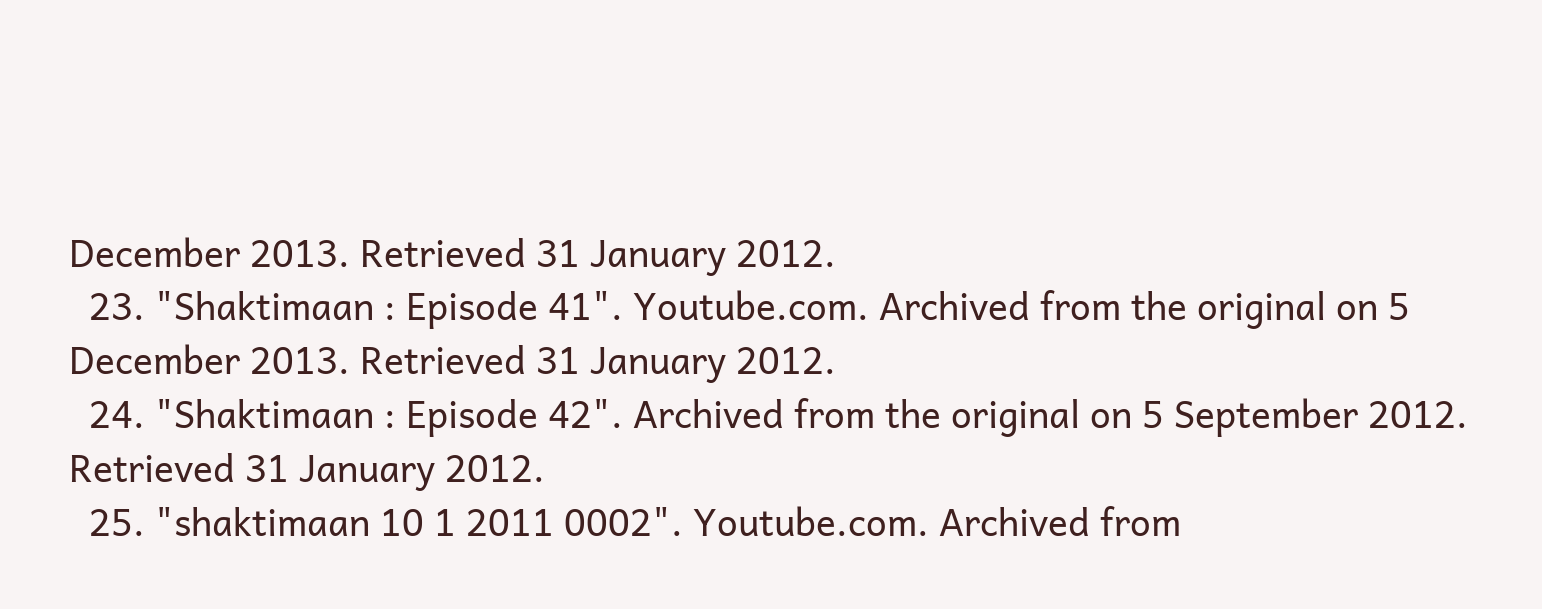December 2013. Retrieved 31 January 2012.
  23. "Shaktimaan : Episode 41". Youtube.com. Archived from the original on 5 December 2013. Retrieved 31 January 2012.
  24. "Shaktimaan : Episode 42". Archived from the original on 5 September 2012. Retrieved 31 January 2012.
  25. "shaktimaan 10 1 2011 0002". Youtube.com. Archived from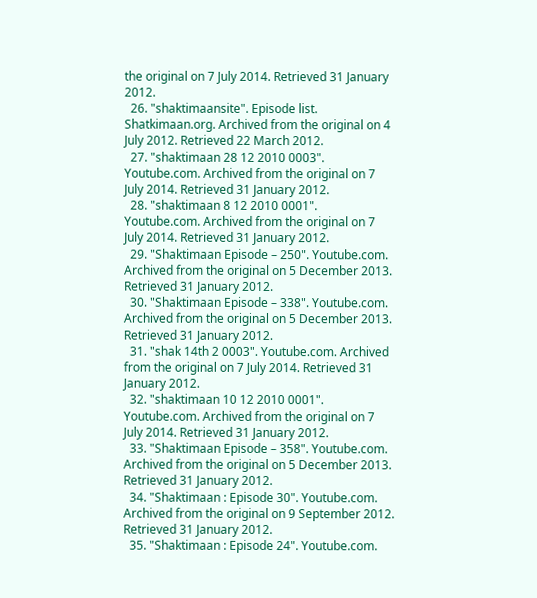the original on 7 July 2014. Retrieved 31 January 2012.
  26. "shaktimaansite". Episode list. Shatkimaan.org. Archived from the original on 4 July 2012. Retrieved 22 March 2012.
  27. "shaktimaan 28 12 2010 0003". Youtube.com. Archived from the original on 7 July 2014. Retrieved 31 January 2012.
  28. "shaktimaan 8 12 2010 0001". Youtube.com. Archived from the original on 7 July 2014. Retrieved 31 January 2012.
  29. "Shaktimaan Episode – 250". Youtube.com. Archived from the original on 5 December 2013. Retrieved 31 January 2012.
  30. "Shaktimaan Episode – 338". Youtube.com. Archived from the original on 5 December 2013. Retrieved 31 January 2012.
  31. "shak 14th 2 0003". Youtube.com. Archived from the original on 7 July 2014. Retrieved 31 January 2012.
  32. "shaktimaan 10 12 2010 0001". Youtube.com. Archived from the original on 7 July 2014. Retrieved 31 January 2012.
  33. "Shaktimaan Episode – 358". Youtube.com. Archived from the original on 5 December 2013. Retrieved 31 January 2012.
  34. "Shaktimaan : Episode 30". Youtube.com. Archived from the original on 9 September 2012. Retrieved 31 January 2012.
  35. "Shaktimaan : Episode 24". Youtube.com.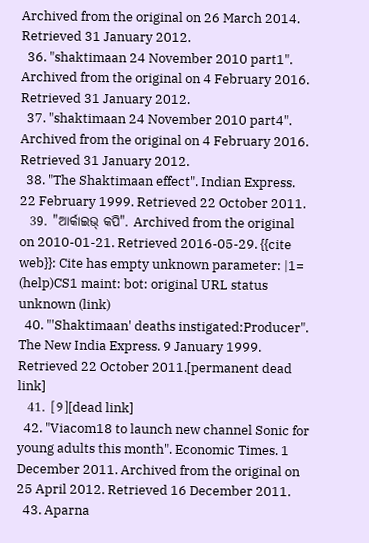Archived from the original on 26 March 2014. Retrieved 31 January 2012.
  36. "shaktimaan 24 November 2010 part1". Archived from the original on 4 February 2016. Retrieved 31 January 2012.
  37. "shaktimaan 24 November 2010 part4". Archived from the original on 4 February 2016. Retrieved 31 January 2012.
  38. "The Shaktimaan effect". Indian Express. 22 February 1999. Retrieved 22 October 2011.
  39. "ଆର୍କାଇଭ୍ କପି". Archived from the original on 2010-01-21. Retrieved 2016-05-29. {{cite web}}: Cite has empty unknown parameter: |1= (help)CS1 maint: bot: original URL status unknown (link)
  40. "'Shaktimaan' deaths instigated:Producer". The New India Express. 9 January 1999. Retrieved 22 October 2011.[permanent dead link]
  41. [୨][dead link]
  42. "Viacom18 to launch new channel Sonic for young adults this month". Economic Times. 1 December 2011. Archived from the original on 25 April 2012. Retrieved 16 December 2011.
  43. Aparna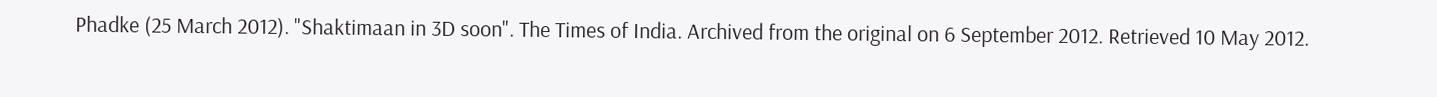Phadke (25 March 2012). "Shaktimaan in 3D soon". The Times of India. Archived from the original on 6 September 2012. Retrieved 10 May 2012.